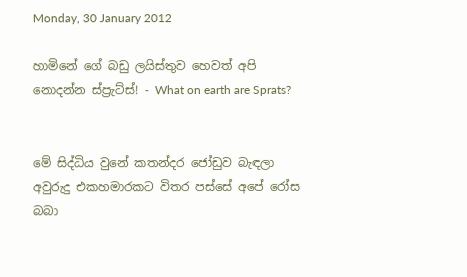Monday, 30 January 2012

හාමිනේ ගේ බඩු ලයිස්තුව හෙවත් අපි නොදන්න ස්ප්‍රැට්ස්! - What on earth are Sprats?


මේ සිද්ධිය වුනේ කතන්දර ජෝඩුව බැඳලා අවුරුදු එකහමාරකට විතර පස්සේ අපේ රෝස බබා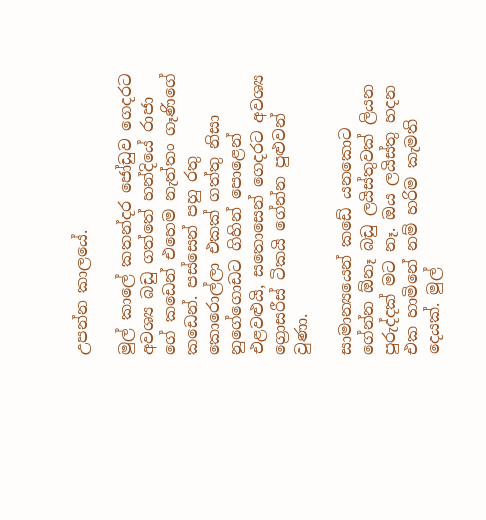උපන්න කාලයේ.

මුල් කාලේ කතන්දර ජෝඩුව ගෙදරට අවශ්‍ය බඩු ගත්තේ හන්දියේ රාජා ගේ කඩෙන් එහෙම නැත්තං ගෑණිගේ කඩෙන්. පස්සෙන් පහු රතු කොරොල්ලා එකක් ගත්තු නිසා නුගේගොඩට ගිහින් පොළෙන් එළවළුයි, සතොසෙන් ගෙදරට අවශ්‍ය ග්‍රොසරීස් ටිකයි ගේන්න පුළුවන් වුණා.

සාමාන්‍යයෙන් කඩේ යනකොට ගේන්න ඕනෑ බඩු ලයිස්තුවක් ලියන පුරුද්දක් මට නෑ. ඔය ලයිස්තු හදන එක හාමිනේ නම් හරිම කැමති දෙයක්. මුල්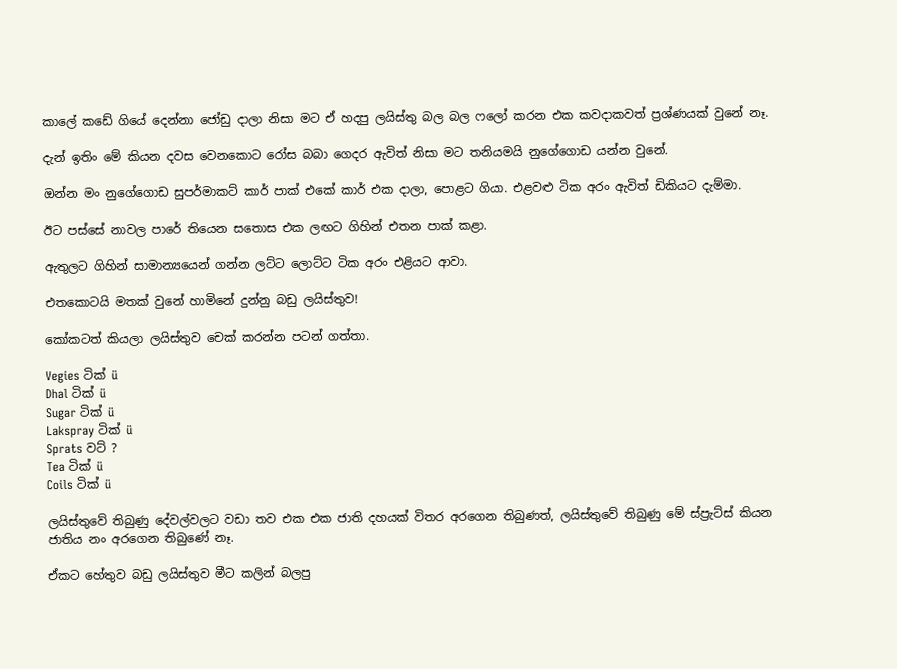කාලේ කඩේ ගියේ දෙන්නා ජෝඩු දාලා නිසා මට ඒ හදපු ලයිස්තු බල බල ෆලෝ කරන එක කවදාකවත් ප්‍රශ්ණයක් වුනේ නෑ.

දැන් ඉතිං මේ කියන දවස වෙනකොට රෝස බබා ගෙදර ඇවිත් නිසා මට තනියමයි නුගේගොඩ යන්න වුනේ.

ඔන්න මං නුගේගොඩ සුපර්මාකට් කාර් පාක් එකේ කාර් එක දාලා, පොළට ගියා. එළවළු ටික අරං ඇවිත් ඩිකියට දැම්මා.

ඊට පස්සේ නාවල පාරේ තියෙන සතොස එක ලඟට ගිහින් එතන පාක් කළා.

ඇතුලට ගිහින් සාමාන්‍යයෙන් ගන්න ලට්ට ලොට්ට ටික අරං එළියට ආවා.

එතකොටයි මතක් වුනේ හාමිනේ දුන්නු බඩු ලයිස්තුව!

කෝකටත් කියලා ලයිස්තුව චෙක් කරන්න පටන් ගත්තා.

Vegies ටික් ü
Dhal ටික් ü
Sugar ටික් ü
Lakspray ටික් ü
Sprats වට් ?
Tea ටික් ü
Coils ටික් ü

ලයිස්තුවේ තිබුණු දේවල්වලට වඩා තව එක එක ජාති දහයක් විතර අරගෙන තිබුණත්, ලයිස්තුවේ තිබුණු මේ ස්ප්‍රැට්ස් කියන ජාතිය නං අරගෙන තිබුණේ නෑ.

ඒකට හේතුව බඩු ලයිස්තුව මීට කලින් බලපු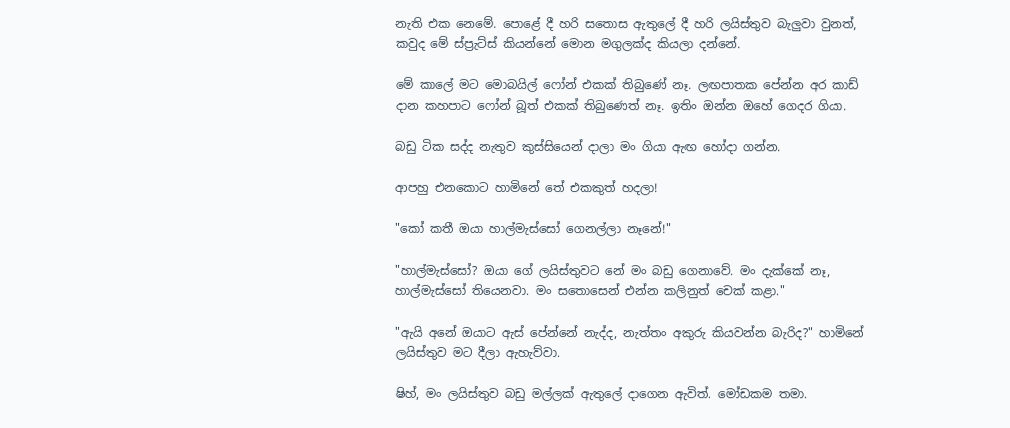නැති එක නෙමේ. පොළේ දී හරි සතොස ඇතුලේ දී හරි ලයිස්තුව බැලුවා වුනත්, කවුද මේ ස්ප්‍රැට්ස් කියන්නේ මොන මගුලක්ද කියලා දන්නේ.

මේ කාලේ මට මොබයිල් ෆෝන් එකක් තිබුණේ නෑ. ලඟපාතක පේන්න අර කාඩ් දාන කහපාට ෆෝන් බූත් එකක් තිබුණෙත් නෑ. ඉතිං ඔන්න ඔහේ ගෙදර ගියා.

බඩු ටික සද්ද නැතුව කුස්සියෙන් දාලා මං ගියා ඇඟ හෝදා ගන්න.

ආපහු එනකොට හාමිනේ තේ එකකුත් හදලා!

"කෝ කතී ඔයා හාල්මැස්සෝ ගෙනල්ලා නෑනේ!"

"හාල්මැස්සෝ? ඔයා ගේ ලයිස්තුවට නේ මං බඩු ගෙනාවේ. මං දැක්කේ නෑ, හාල්මැස්සෝ තියෙනවා. මං සතොසෙන් එන්න කලිනුත් චෙක් කළා."

"ඇයි අනේ ඔයාට ඇස් පේන්නේ නැද්ද, නැත්තං අකුරු කියවන්න බැරිද?" හාමිනේ ලයිස්තුව මට දීලා ඇහැව්වා.

ෂිහ්, මං ලයිස්තුව බඩු මල්ලක් ඇතුලේ දාගෙන ඇවිත්. මෝඩකම තමා.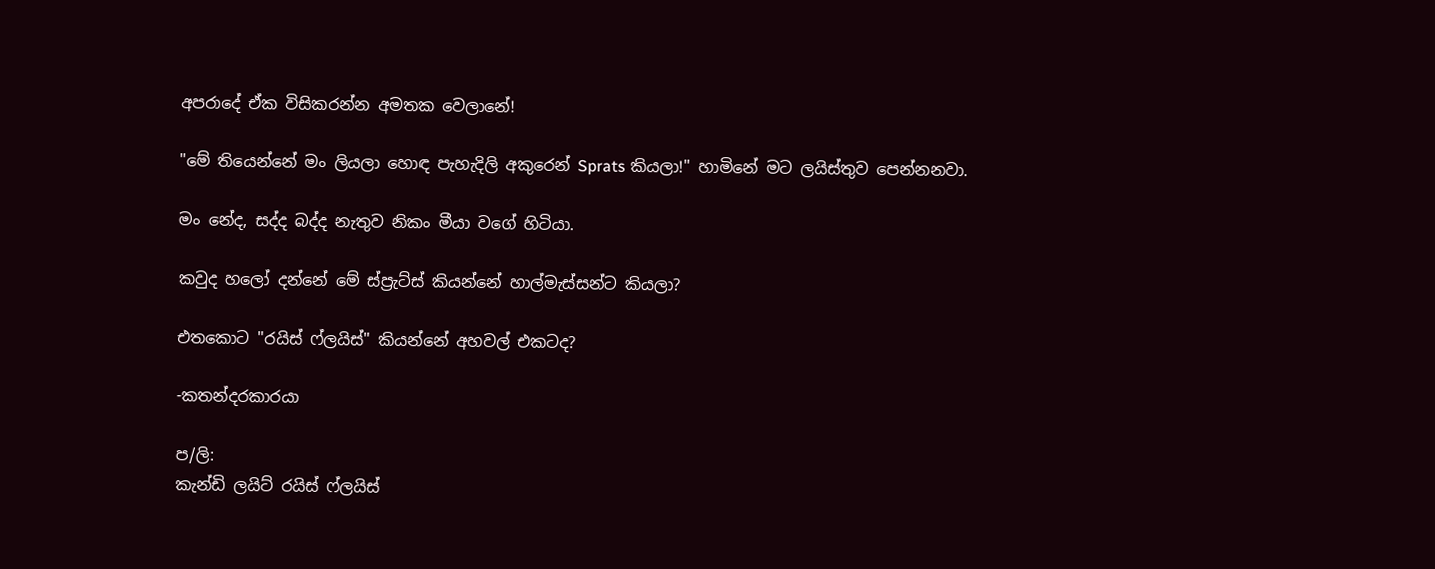අපරාදේ ඒක විසිකරන්න අමතක වෙලානේ!

"මේ තියෙන්නේ මං ලියලා හොඳ පැහැදිලි අකුරෙන් Sprats කියලා!" හාමිනේ මට ලයිස්තුව පෙන්නනවා.

මං නේද, සද්ද බද්ද නැතුව නිකං මීයා වගේ හිටියා.

කවුද හලෝ දන්නේ මේ ස්ප්‍රැට්ස් කියන්නේ හාල්මැස්සන්ට කියලා?

එතකොට "රයිස් ෆ්ලයිස්" කියන්නේ අහවල් එකටද?

-කතන්දරකාරයා

ප/ලි:
කැන්ඩි ලයිට් රයිස් ෆ්ලයිස්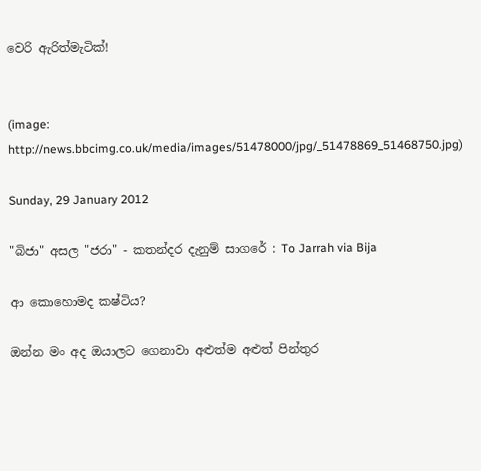වෙරි ඇරිත්මැටික්!


(image: http://news.bbcimg.co.uk/media/images/51478000/jpg/_51478869_51468750.jpg)

Sunday, 29 January 2012

"බිජා" අසල "ජරා" - කතන්දර දැනුම් සාගරේ : To Jarrah via Bija

ආ කොහොමද කෂ්ටිය?

ඔන්න මං අද ඔයාලට ගෙනාවා අළුත්ම අළුත් පින්තුර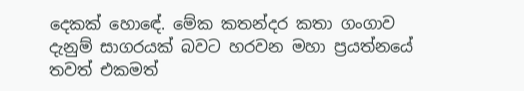දෙකක් හොඳේ. මේක කතන්දර කතා ගංගාව දැනුම් සාගරයක් බවට හරවන මහා ප්‍රයත්නයේ තවත් එකමත්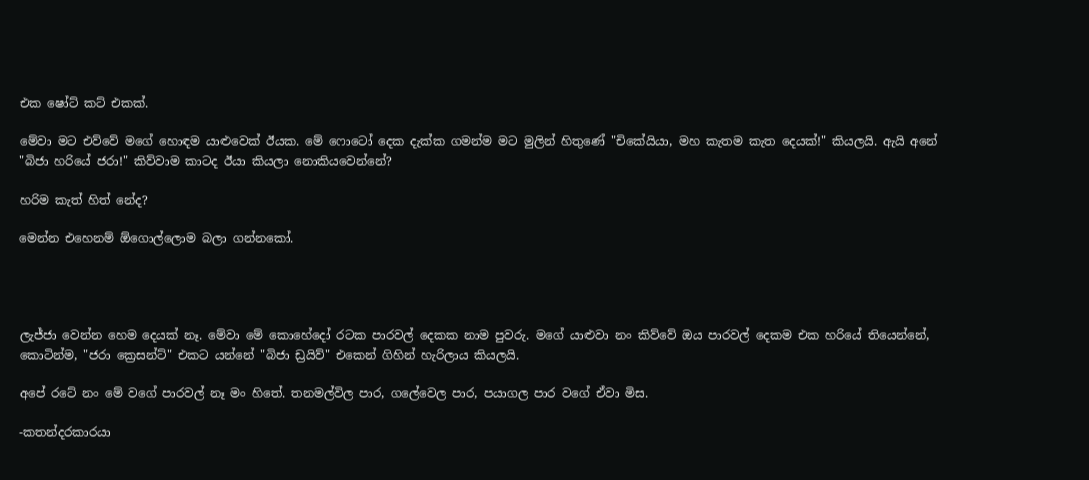එක ෂෝට් කට් එකක්.

මේවා මට එව්වේ මගේ හොඳම යාළුවෙක් ඊයක. මේ ෆොටෝ දෙක දැක්ක ගමන්ම මට මුලින් හිතුණේ "චිකේයියා, මහ කැතම කැත දෙයක්!" කියලයි. ඇයි අනේ "බිජා හරියේ ජරා!" කිව්වාම කාටද ඊයා කියලා නොකියවෙන්නේ?

හරිම කැත් හිත් නේද?

මෙන්න එහෙනම් ඕගොල්ලොම බලා ගන්නකෝ.




ලැජ්ජා වෙන්න හෙම දෙයක් නෑ. මේවා මේ කොහේදෝ රටක පාරවල් දෙකක නාම පුවරු. මගේ යාළුවා නං කිව්වේ ඔය පාරවල් දෙකම එක හරියේ තියෙන්නේ, කොටින්ම, "ජරා ක්‍රෙසන්ට්" එකට යන්නේ "බිජා ඩ්‍රයිව්" එකෙන් ගිහින් හැරිලාය කියලයි.

අපේ රටේ නං මේ වගේ පාරවල් නෑ මං හිතේ. තනමල්විල පාර, ගලේවෙල පාර, පයාගල පාර වගේ ඒවා මිස.

-කතන්දරකාරයා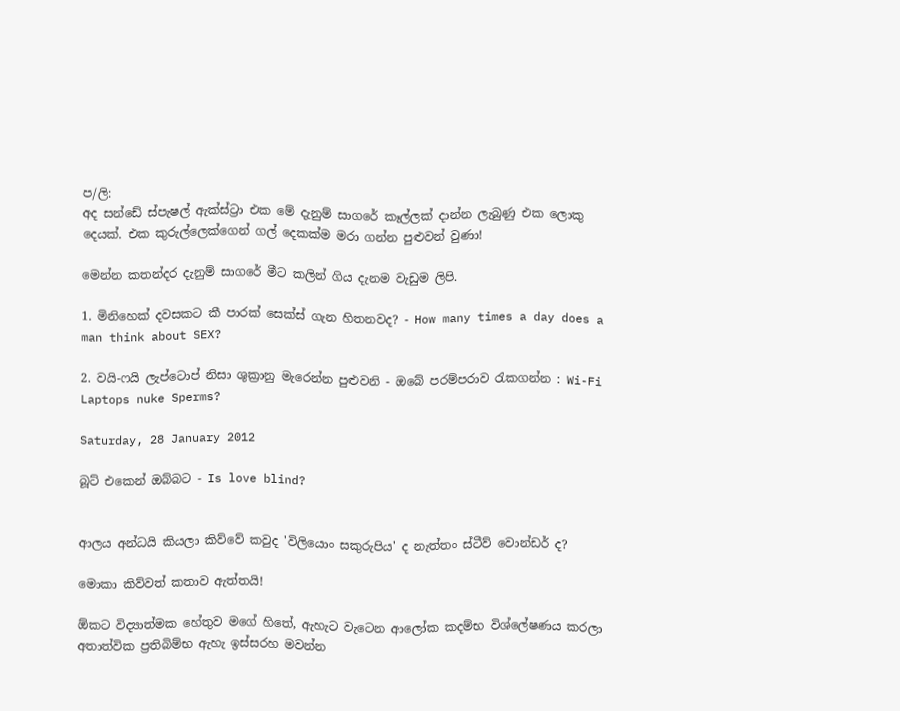ප/ලි:
අද සන්ඩේ ස්පැෂල් ඇක්ස්ට්‍රා එක මේ දැනුම් සාගරේ කෑල්ලක් දාන්න ලැබුණු එක ලොකු දෙයක්. එක කුරුල්ලෙක්ගෙන් ගල් දෙකක්ම මරා ගන්න පුළුවන් වුණා!

මෙන්න කතන්දර දැනුම් සාගරේ මීට කලින් ගිය දැනම වැඩුම ලිපි.

1. මිනිහෙක් දවසකට කී පාරක් සෙක්ස් ගැන හිතනවද? - How many times a day does a man think about SEX?

2. වයි-ෆයි ලැප්ටොප් නිසා ශුක්‍රානු මැරෙන්න පුළුවනි - ඔබේ පරම්පරාව රැකගන්න : Wi-Fi Laptops nuke Sperms?

Saturday, 28 January 2012

බූට් එකෙන් ඔබ්බට - Is love blind?


ආලය අන්ධයි කියලා කිව්වේ කවුද 'විලියොං සකුරුපිය' ද නැත්තං ස්ටීව් වොන්ඩර් ද?

මොකා කිව්වත් කතාව ඇත්තයි!

ඕකට විද්‍යාත්මක හේතුව මගේ හිතේ, ඇහැට වැටෙන ආලෝක කදම්භ විශ්ලේෂණය කරලා අතාත්වික ප්‍රතිබිම්භ ඇහැ ඉස්සරහ මවන්න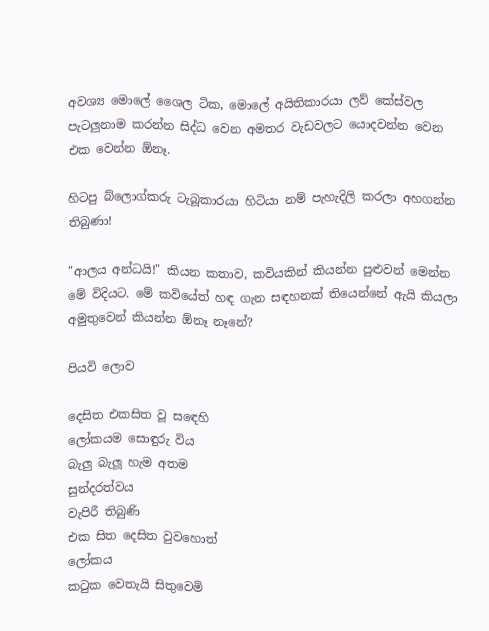අවශ්‍ය මොලේ ශෛල ටික, මොලේ අයිතිකාරයා ලව් කේස්වල පැටලුනාම කරන්න සිද්ධ වෙන අමතර වැඩවලට යොදවන්න වෙන එක වෙන්න ඕනෑ.

හිටපු බ්ලොග්කරු ටැබූකාරයා හිටියා නම් පැහැදිලි කරලා අහගන්න තිබුණා!

"ආලය අන්ධයි!" කියන කතාව, කවියකින් කියන්න පුළුවන් මෙන්න මේ විදියට. මේ කවියේත් හඳ ගැන සඳහනක් තියෙන්නේ ඇයි කියලා අමුතුවෙන් කියන්න ඕනෑ නෑනේ?

පියවි ලොව

දෙසිත එකසිත වූ සඳෙහි
ලෝකයම සොඳුරු විය
බැලු බැලූ හැම අතම
සුන්දරත්වය
වැපිරී තිබුණි
එක සිත දෙසිත වුවහොත්
ලෝකය
කටුක වෙතැයි සිතුවෙමි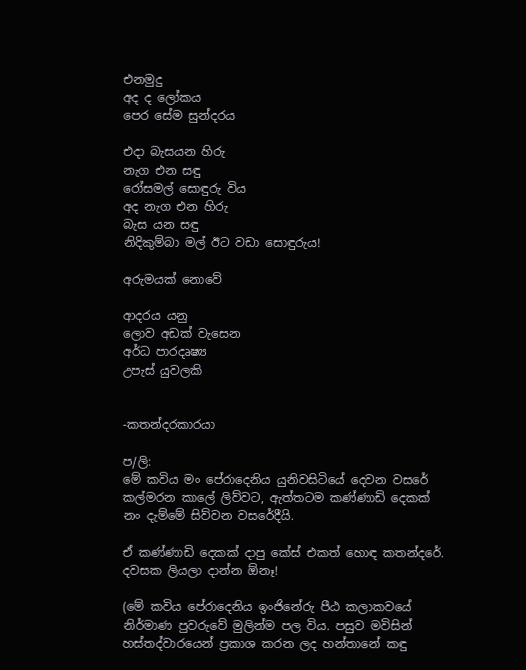එනමුදු
අද ද ලෝකය
පෙර සේම සුන්දරය

එදා බැසයන හිරු
නැග එන සඳු
රෝසමල් සොඳුරු විය
අද නැග එන හිරු
බැස යන සඳු
නිදිකුම්බා මල් ඊට වඩා සොඳුරුය!

අරුමයක් නොවේ

ආදරය යනු
ලොව අඩක් වැසෙන
අර්ධ පාරදෘෂ්‍ය
උපැස් යුවලකි


-කතන්දරකාරයා

ප/ලි:
මේ කවිය මං පේරාදෙනිය යුනිවසිටියේ දෙවන වසරේ කල්මරන කාලේ ලිව්වට, ඇත්තටම කණ්ණාඩි දෙකක් නං දැම්මේ සිව්වන වසරේදීයි.

ඒ කණ්ණාඩි දෙකක් දාපු කේස් එකත් හොඳ කතන්දරේ. දවසක ලියලා දාන්න ඕනෑ!

(මේ කවිය පේරාදෙනිය ඉංජිනේරු පීඨ කලාකවයේ නිර්මාණ පුවරුවේ මුලින්ම පල විය. පසුව මවිසින් හස්තද්වාරයෙන් ප්‍රකාශ කරන ලද හන්තානේ කඳු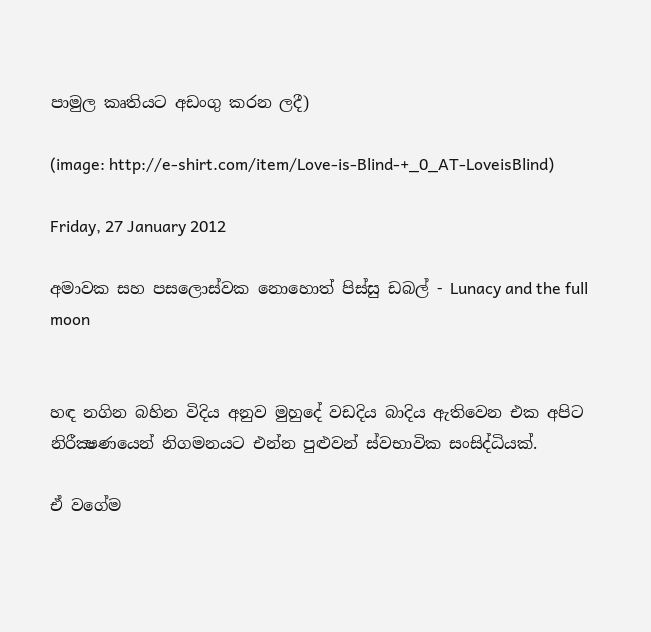පාමුල කෘතියට අඩංගු කරන ලදී)

(image: http://e-shirt.com/item/Love-is-Blind-+_0_AT-LoveisBlind)

Friday, 27 January 2012

අමාවක සහ පසලොස්වක නොහොත් පිස්සු ඩබල් - Lunacy and the full moon


හඳ නගින බහින විදිය අනුව මුහුදේ වඩදිය බාදිය ඇතිවෙන එක අපිට නිරීක්‍ෂණයෙන් නිගමනයට එන්න පුළුවන් ස්වභාවික සංසිද්ධියක්.

ඒ වගේම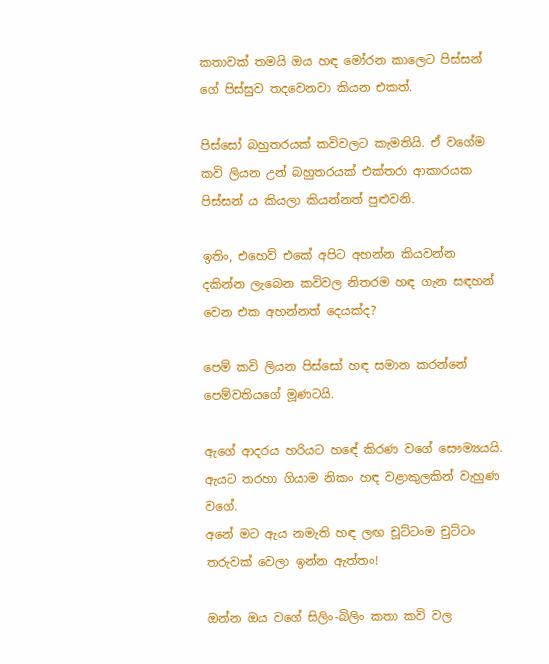කතාවක් තමයි ඔය හඳ මෝරන කාලෙට පිස්සන් ගේ පිස්සුව තදවෙනවා කියන එකත්.

පිස්සෝ බහුතරයක් කවිවලට කැමතියි. ඒ වගේම කවි ලියන උන් බහුතරයක් එක්තරා ආකාරයක පිස්සන් ය කියලා කියන්නත් පුළුවනි.

ඉතිං, එහෙව් එකේ අපිට අහන්න කියවන්න දකින්න ලැබෙන කවිවල නිතරම හඳ ගැන සඳහන් වෙන එක අහන්නත් දෙයක්ද?

පෙම් කවි ලියන පිස්සෝ හඳ සමාන කරන්නේ පෙම්වතියගේ මූණටයි.

ඇගේ ආදරය හරියට හඳේ කිරණ වගේ සෞම්‍යයයි.
ඇයට තරහා ගියාම නිකං හඳ වළාකුලකින් වැහුණ වගේ.
අනේ මට ඇය නමැති හඳ ලඟ චූට්ටංම චුට්ටං තරුවක් වෙලා ඉන්න ඇත්තං!

ඔන්න ඔය වගේ සිලිං-බිලිං කතා කවි වල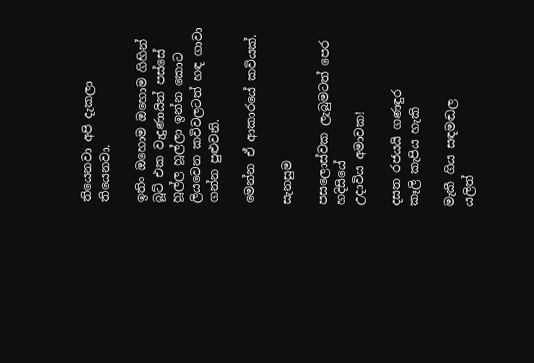තියෙනවා අපි දැකලා තියෙනවා.

ඉතිං ඔහොම ඔහොම ගිහින් බූට් එක වැදුණායින් පස්සේ හූල්ල හූල්ලා ඉන්න කොට ලියවෙන කවිවලටත් හඳ ගාවා ගන්න පුළුවනි.

මෙන්න ඒ ආකාරයේ කවියක්.

සැනසුම

පසලොස්වක ලැබුමටත් පෙර
හදිසියේ
උදාවිය අමාවක!

දසත රජයයි ගණඳුර
කෑලි කැපිය හැකි

මැකී ගිය සඳමඬල
යලිත්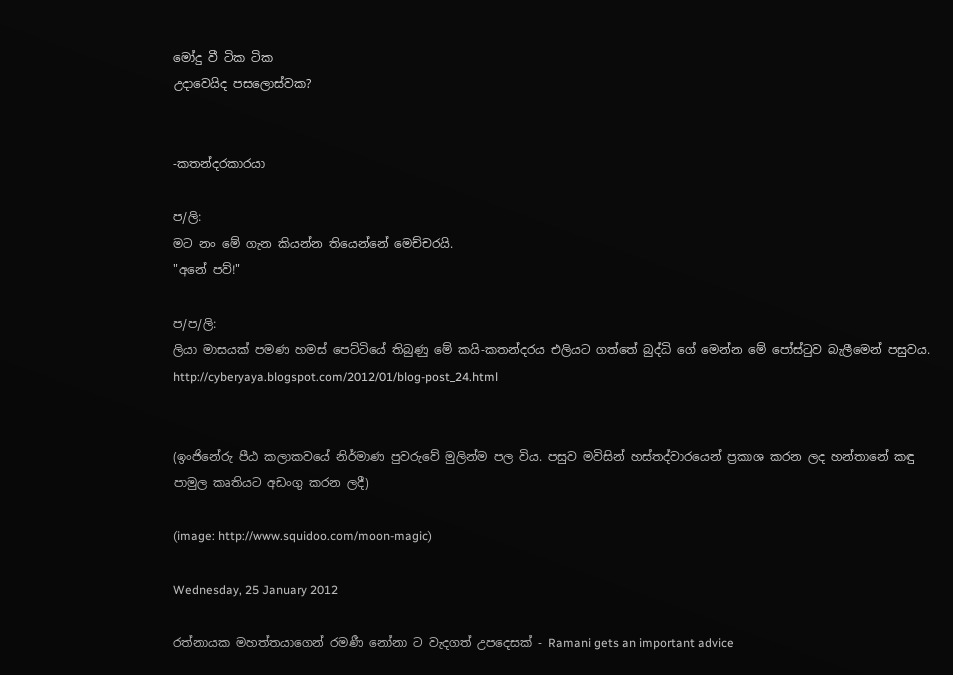මෝදු වී ටික ටික
උදාවෙයිද පසලොස්වක?


-කතන්දරකාරයා

ප/ලි:
මට නං මේ ගැන කියන්න තියෙන්නේ මෙච්චරයි.
"අනේ පව්!"

ප/ප/ලි:
ලියා මාසයක් පමණ හමස් පෙට්ටියේ තිබුණු මේ කයි-කතන්දරය එලියට ගත්තේ බුද්ධි ගේ මෙන්න මේ පෝස්ටුව බැලීමෙන් පසුවය.
http://cyberyaya.blogspot.com/2012/01/blog-post_24.html


(ඉංජිනේරු පීඨ කලාකවයේ නිර්මාණ පුවරුවේ මුලින්ම පල විය. පසුව මවිසින් හස්තද්වාරයෙන් ප්‍රකාශ කරන ලද හන්තානේ කඳු පාමුල කෘතියට අඩංගු කරන ලදී)

(image: http://www.squidoo.com/moon-magic)

Wednesday, 25 January 2012

රත්නායක මහත්තයාගෙන් රමණී නෝනා ට වැදගත් උපදෙසක් - Ramani gets an important advice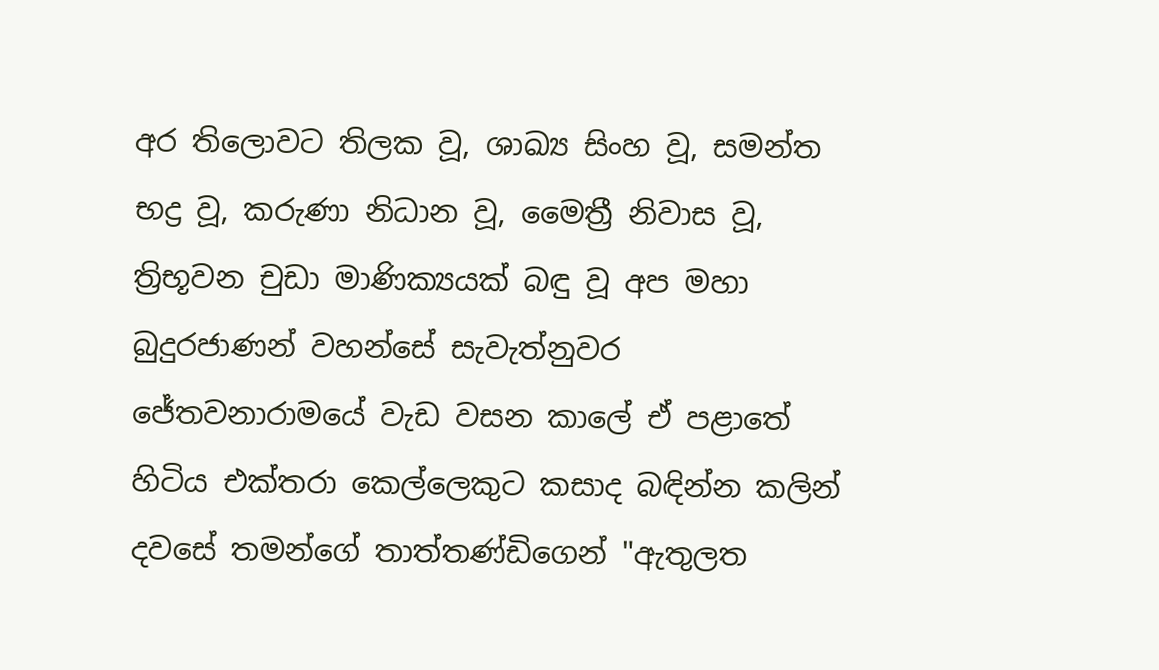අර තිලොවට තිලක වූ, ශාඛ්‍ය සිංහ වූ, සමන්ත භද්‍ර වූ, කරුණා නිධාන වූ, මෛත්‍රී නිවාස වූ, ත්‍රිභූවන චුඩා මාණික්‍යයක් බඳු වූ අප මහා බුදුරජාණන් වහන්සේ සැවැත්නුවර ජේතවනාරාමයේ වැඩ වසන කාලේ ඒ පළාතේ හිටිය එක්තරා කෙල්ලෙකුට කසාද බඳින්න කලින් දවසේ තමන්ගේ තාත්තණ්ඩිගෙන් "ඇතුලත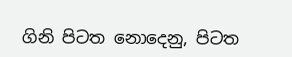ගිනි පිටත නොදෙනු, පිටත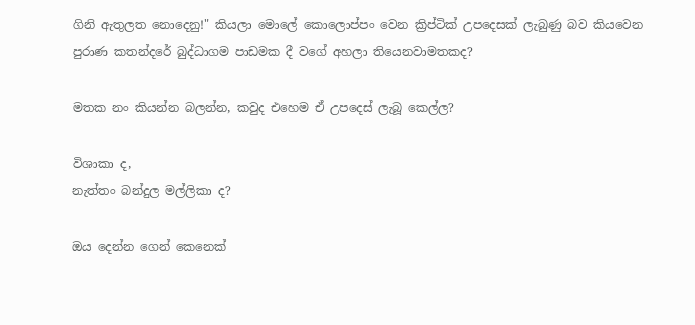ගිනි ඇතුලත නොදෙනු!" කියලා මොලේ කොලොප්පං වෙන ක්‍රිප්ටික් උපදෙසක් ලැබුණු බව කියවෙන පුරාණ කතන්දරේ බුද්ධාගම පාඩමක දී වගේ අහලා තියෙනවාමතකද?

මතක නං කියන්න බලන්න, කවුද එහෙම ඒ උපදෙස් ලැබූ කෙල්ල?

විශාකා ද,
නැත්තං බන්දුල මල්ලිකා ද?

ඔය දෙන්න ගෙන් කෙනෙක්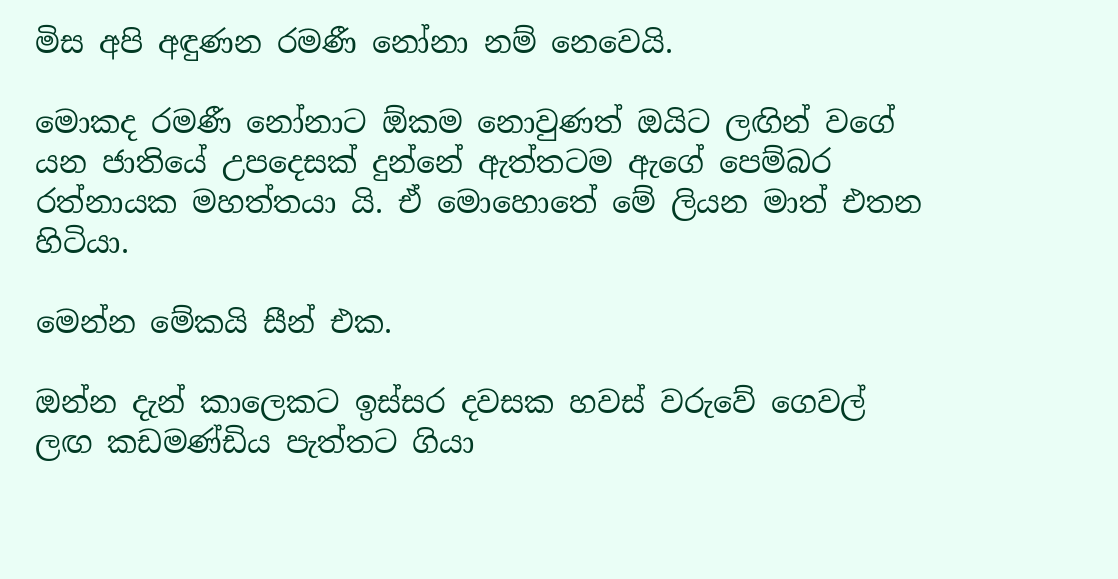මිස අපි අඳුණන රමණී නෝනා නම් නෙවෙයි.

මොකද රමණී නෝනාට ඕකම නොවුණත් ඔයිට ලඟින් වගේ යන ජාතියේ උපදෙසක් දුන්නේ ඇත්තටම ඇගේ පෙම්බර රත්නායක මහත්තයා යි. ඒ මොහොතේ මේ ලියන මාත් එතන හිටියා.

මෙන්න මේකයි සීන් එක.

ඔන්න දැන් කාලෙකට ඉස්සර දවසක හවස් වරුවේ ගෙවල් ලඟ කඩමණ්ඩිය පැත්තට ගියා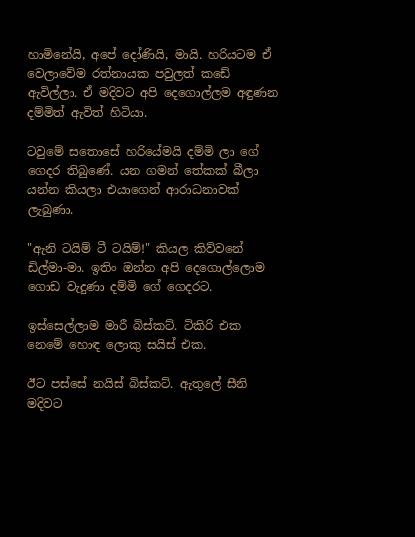හාමිනේයි, අපේ දෝණියි, මායි. හරියටම ඒ වෙලාවේම රත්නායක පවුලත් කඩේ ඇවිල්ලා. ඒ මදිවට අපි දෙගොල්ලම අඳුණන දම්මිත් ඇවිත් හිටියා.

ටවුමේ සතොසේ හරියේමයි දම්මි ලා ගේ ගෙදර තිබුණේ. යන ගමන් තේකක් බීලා යන්න කියලා එයාගෙන් ආරාධනාවක් ලැබුණා.

"ඇනි ටයිම් ටී ටයිම්!" කියල කිව්වනේ ඩිල්මා-මා. ඉතිං ඔන්න අපි දෙගොල්ලොම ගොඩ වැදුණා දම්මි ගේ ගෙදරට.

ඉස්සෙල්ලාම මාරී බිස්කට්. ටිකිරි එක නෙමේ හොඳ ලොකු සයිස් එක.

ඊට පස්සේ නයිස් බිස්කට්. ඇතුලේ සීනි මදිවට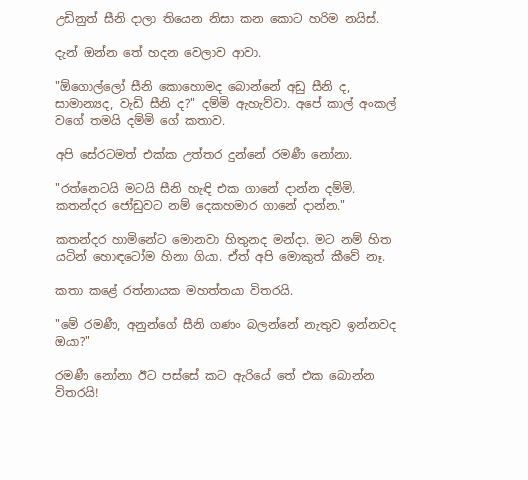උඩිනුත් සීනි දාලා තියෙන නිසා කන කොට හරිම නයිස්.

දැන් ඔන්න තේ හදන වෙලාව ආවා.

"ඕගොල්ලෝ සීනි කොහොමද බොන්නේ අඩු සීනි ද, සාමාන්‍යද, වැඩි සීනි ද?" දම්මි ඇහැව්වා. අපේ කාල් අංකල් වගේ තමයි දම්මි ගේ කතාව.

අපි සේරටමත් එක්ක උත්තර දුන්නේ රමණී නෝනා.

"රත්නෙටයි මටයි සීනි හැඳි එක ගානේ දාන්න දම්මි. කතන්දර ජෝඩුවට නම් දෙකහමාර ගානේ දාන්න."

කතන්දර හාමිනේට මොනවා හිතුනද මන්දා. මට නම් හිත යටින් හොඳටෝම හිනා ගියා. ඒත් අපි මොකුත් කීවේ නෑ.

කතා කළේ රත්නායක මහත්තයා විතරයි.

"මේ රමණී, අනුන්ගේ සීනි ගණං බලන්නේ නැතුව ඉන්නවද ඔයා?"

රමණී නෝනා ඊට පස්සේ කට ඇරියේ තේ එක බොන්න විතරයි!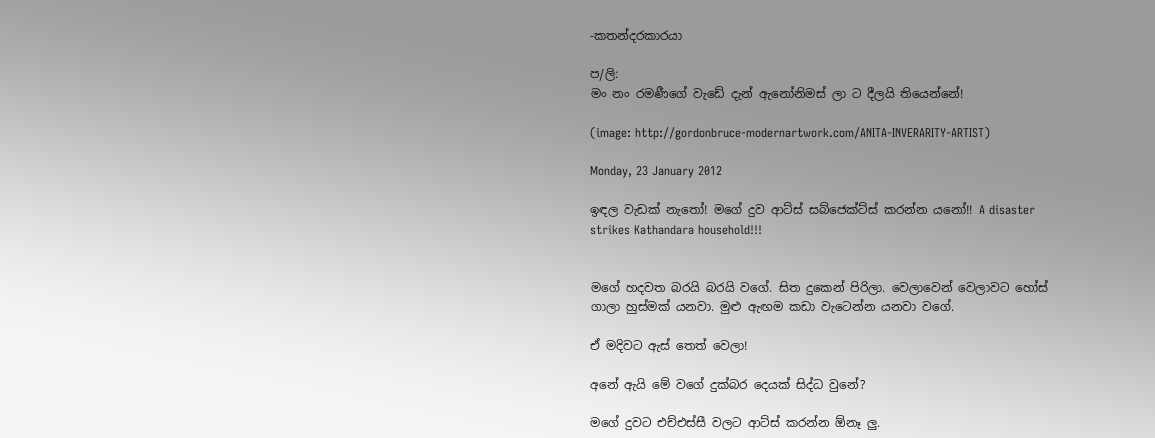-කතන්දරකාරයා

ප/ලි:
මං නං රමණීගේ වැඩේ දැන් ඇනෝනිමස් ලා ට දීලයි තියෙන්නේ!

(image: http://gordonbruce-modernartwork.com/ANITA-INVERARITY-ARTIST)

Monday, 23 January 2012

ඉඳල වැඩක් නැතෝ! මගේ දුව ආට්ස් සබ්ජෙක්ට්ස් කරන්න යනෝ!! A disaster strikes Kathandara household!!!


මගේ හදවත බරයි බරයි වගේ. සිත දුකෙන් පිරිලා. වෙලාවෙන් වෙලාවට හෝස් ගාලා හුස්මක් යනවා. මුළු ඇඟම කඩා වැටෙන්න යනවා වගේ.

ඒ මදිවට ඇස් තෙත් වෙලා!

අනේ ඇයි මේ වගේ දුක්බර දෙයක් සිද්ධ වුනේ?

මගේ දුවට එච්එස්සී වලට ආට්ස් කරන්න ඕනෑ ලු.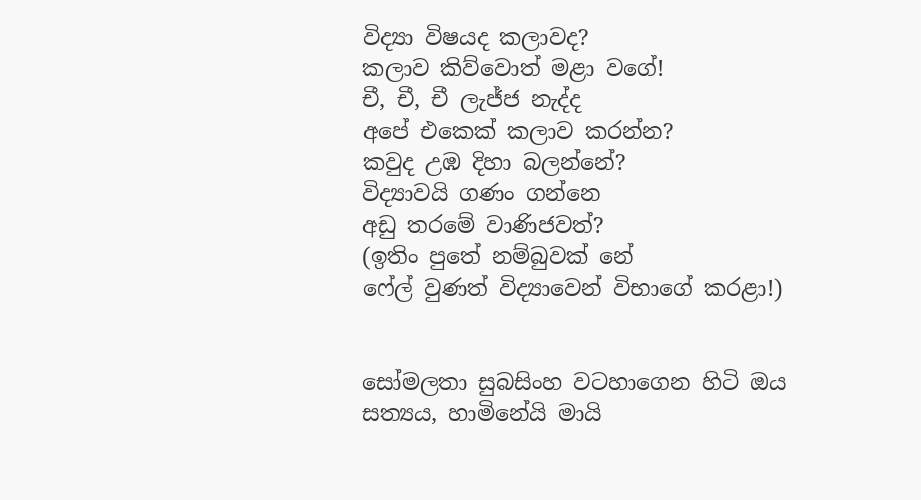විද්‍යා විෂයද කලාවද?
කලාව කිව්වොත් මළා වගේ!
චී, චී, චී ලැජ්ජ නැද්ද
අපේ එකෙක් කලාව කරන්න?
කවුද උඹ දිහා බලන්නේ?
විද්‍යාවයි ගණං ගන්නෙ
අඩු තරමේ වාණිජවත්?
(ඉතිං පුතේ නම්බුවක් නේ
ෆේල් වුණත් විද්‍යාවෙන් විභාගේ කරළා!)


සෝමලතා සුබසිංහ වටහාගෙන හිටි ඔය සත්‍යය, හාමිනේයි මායි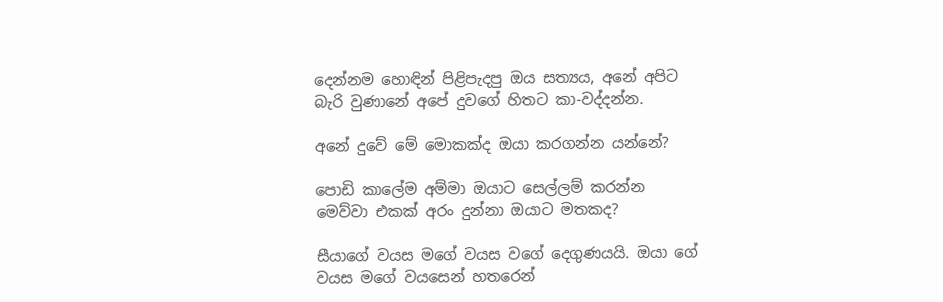දෙන්නම හොඳින් පිළිපැදපු ඔය සත්‍යය, අනේ අපිට බැරි වුණානේ අපේ දුවගේ හිතට කා-වද්දන්න.

අනේ දුවේ මේ මොකක්ද ඔයා කරගන්න යන්නේ?

පොඩි කාලේම අම්මා ඔයාට සෙල්ලම් කරන්න මෙව්වා එකක් අරං දුන්නා ඔයාට මතකද?

සීයාගේ වයස මගේ වයස වගේ දෙගුණයයි. ඔයා ගේ වයස මගේ වයසෙන් හතරෙන්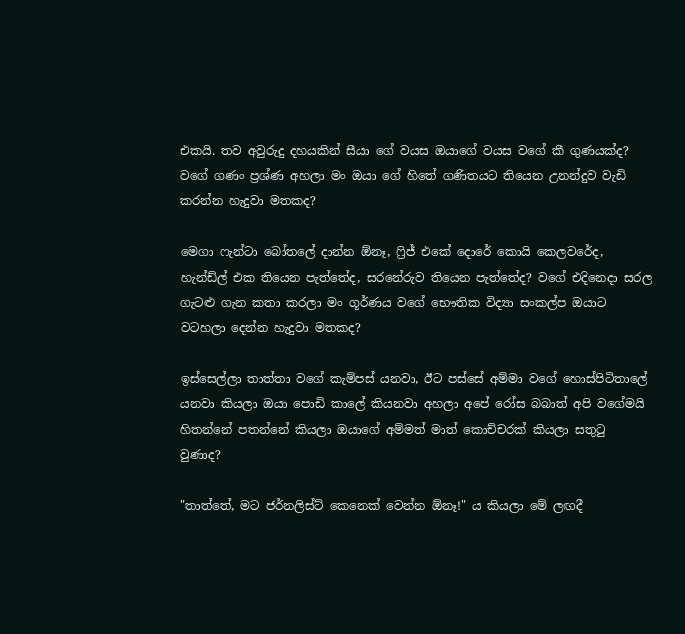එකයි. තව අවුරුදු දහයකින් සීයා ගේ වයස ඔයාගේ වයස වගේ කී ගුණයක්ද? වගේ ගණං ප්‍රශ්ණ අහලා මං ඔයා ගේ හිතේ ගණිතයට තියෙන උනන්දුව වැඩි කරන්න හැදුවා මතකද?

මෙගා ෆැන්ටා බෝතලේ දාන්න ඕනෑ, ෆ්‍රිජ් එකේ දොරේ කොයි කෙලවරේද, හැන්ඩ්ල් එක තියෙන පැත්තේද, සරනේරුව තියෙන පැත්තේද? වගේ එදිනෙදා සරල ගැටළු ගැන කතා කරලා මං ගූර්ණය වගේ භෞතික විද්‍යා සංකල්ප ඔයාට වටහලා දෙන්න හැදුවා මතකද?

ඉස්සෙල්ලා තාත්තා වගේ කැම්පස් යනවා, ඊට පස්සේ අම්මා වගේ හොස්පිටිතාලේ යනවා කියලා ඔයා පොඩි කාලේ කියනවා අහලා අපේ රෝස බබාත් අපි වගේමයි හිතන්නේ පතන්නේ කියලා ඔයාගේ අම්මත් මාත් කොච්චරක් කියලා සතුටු වුණාද?

"තාත්තේ, මට ජර්නලිස්ට් කෙනෙක් වෙන්න ඕනෑ!" ය කියලා මේ ලඟදී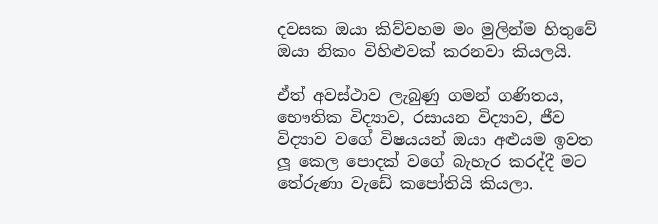දවසක ඔයා කිව්වහම මං මුලින්ම හිතුවේ ඔයා නිකං විහිළුවක් කරනවා කියලයි.

ඒත් අවස්ථාව ලැබුණු ගමන් ගණිතය, භෞතික විද්‍යාව, රසායන විද්‍යාව, ජීව විද්‍යාව වගේ විෂයයන් ඔයා අළුයම ඉවත ලූ කෙල පොදක් වගේ බැහැර කරද්දී මට තේරුණා වැඩේ කපෝතියි කියලා.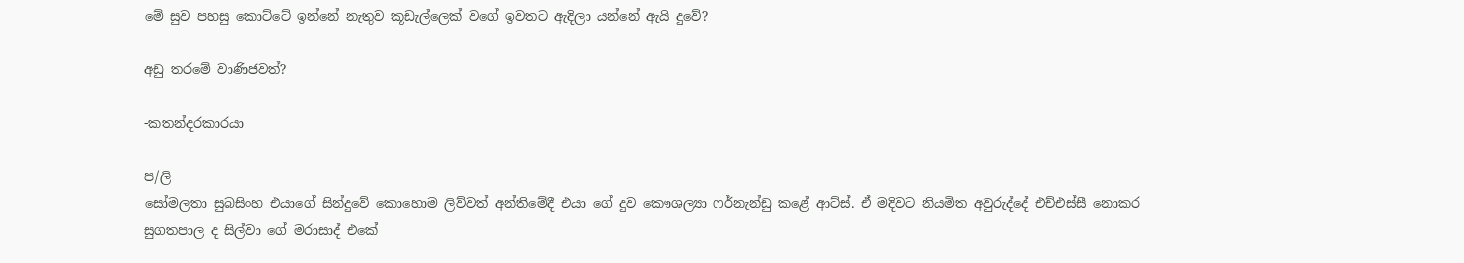මේ සුව පහසු කොට්ටේ ඉන්නේ නැතුව කූඩැල්ලෙක් වගේ ඉවතට ඇදිලා යන්නේ ඇයි දුවේ?

අඩු තරමේ වාණිජවත්?

-කතන්දරකාරයා

ප/ලි
සෝමලතා සුබසිංහ එයාගේ සින්දුවේ කොහොම ලිව්වත් අන්තිමේදී එයා ගේ දුව කෞශල්‍යා ෆර්නැන්ඩු කළේ ආට්ස්. ඒ මදිවට නියමිත අවුරුද්දේ එච්එස්සී නොකර සුගතපාල ද සිල්වා ගේ මරාසාද් එකේ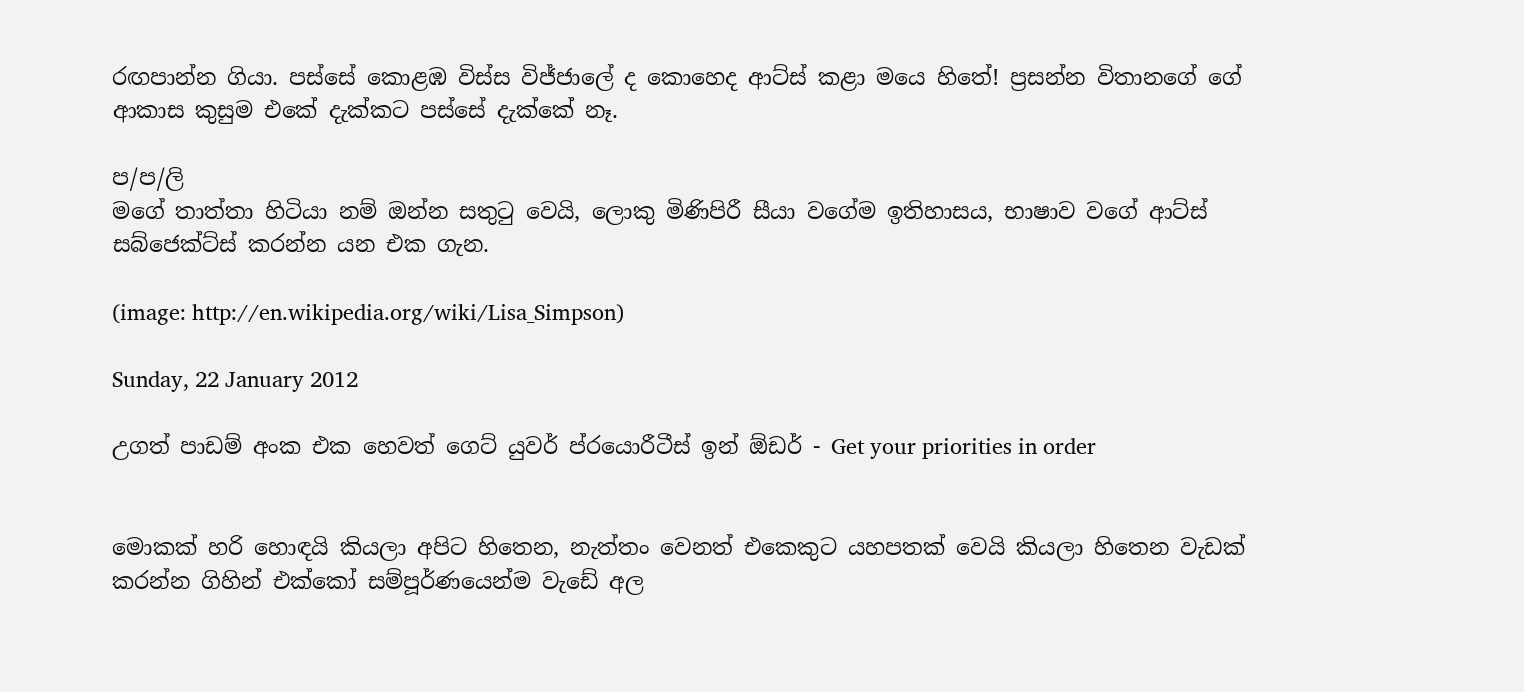රඟපාන්න ගියා. පස්සේ කොළඹ විස්ස විජ්ජාලේ ද කොහෙද ආට්ස් කළා මයෙ හිතේ! ප්‍රසන්න විතානගේ ගේ ආකාස කුසුම එකේ දැක්කට පස්සේ දැක්කේ නෑ.

ප/ප/ලි
මගේ තාත්තා හිටියා නම් ඔන්න සතුටු වෙයි, ලොකු මිණිපිරී සීයා වගේම ඉතිහාසය, භාෂාව වගේ ආට්ස් සබ්ජෙක්ට්ස් කරන්න යන එක ගැන.

(image: http://en.wikipedia.org/wiki/Lisa_Simpson)

Sunday, 22 January 2012

උගත් පාඩම් අංක එක හෙවත් ගෙට් යුවර් ප්රයොරීටීස් ඉන් ඕඩර් - Get your priorities in order


මොකක් හරි හොඳයි කියලා අපිට හිතෙන, නැත්තං වෙනත් එකෙකුට යහපතක් වෙයි කියලා හිතෙන වැඩක් කරන්න ගිහින් එක්කෝ සම්පූර්ණයෙන්ම වැඩේ අල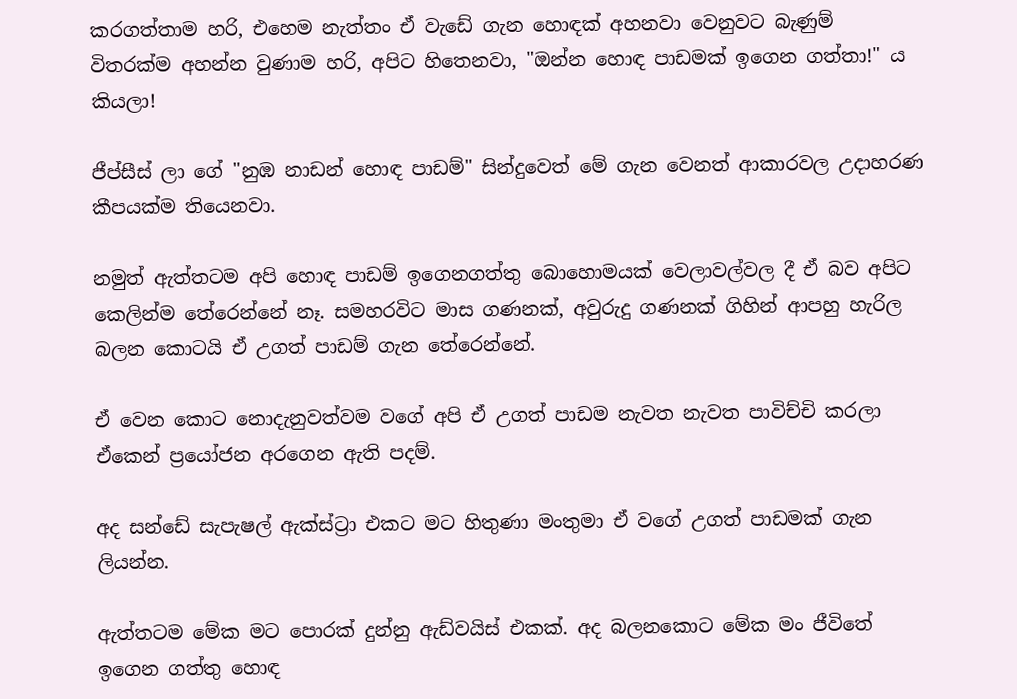කරගත්තාම හරි, එහෙම නැත්තං ඒ වැඩේ ගැන හොඳක් අහනවා වෙනුවට බැණුම් විතරක්ම අහන්න වුණාම හරි, අපිට හිතෙනවා, "ඔන්න හොඳ පාඩමක් ඉගෙන ගත්තා!" ය කියලා!

ජීප්සීස් ලා ගේ "නුඹ නාඩන් හොඳ පාඩම්" සින්දුවෙත් මේ ගැන වෙනත් ආකාරවල උදාහරණ කීපයක්ම තියෙනවා.

නමුත් ඇත්තටම අපි හොඳ පාඩම් ඉගෙනගත්තු බොහොමයක් වෙලාවල්වල දී ඒ බව අපිට කෙලින්ම තේරෙන්නේ නෑ. සමහරවිට මාස ගණනක්, අවුරුදු ගණනක් ගිහින් ආපහු හැරිල බලන කොටයි ඒ උගත් පාඩම් ගැන තේරෙන්නේ.

ඒ වෙන කොට නොදැනුවත්වම වගේ අපි ඒ උගත් පාඩම නැවත නැවත පාවිච්චි කරලා ඒකෙන් ප්‍රයෝජන අරගෙන ඇති පදම්.

අද සන්ඩේ සැපැෂල් ඇක්ස්ට්‍රා එකට මට හිතුණා මංතුමා ඒ වගේ උගත් පාඩමක් ගැන ලියන්න.

ඇත්තටම මේක මට පොරක් දුන්නු ඇඩ්වයිස් එකක්. අද බලනකොට මේක මං ජීවිතේ ඉගෙන ගත්තු හොඳ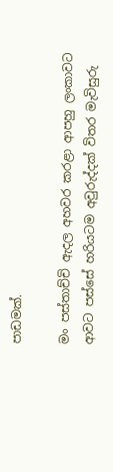පාඩමක්.

මං පස්තාච්චි ඇදල අහවර කරළා ආපහු ලංකාවට ආවට පස්සේ හරියටම අවුරුද්දක් විතර මැවිසුරු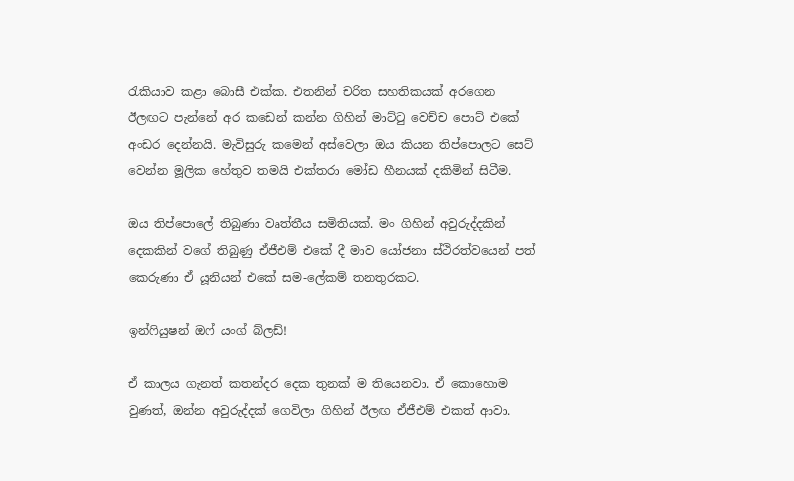රැකියාව කළා බොසී එක්ක. එතනින් චරිත සහතිකයක් අරගෙන ඊලඟට පැන්නේ අර කඩෙන් කන්න ගිහින් මාට්ටු වෙච්ච පොට් එකේ අංඩර දෙන්නයි. මැවිසුරු කමෙන් අස්වෙලා ඔය කියන තිප්පොලට සෙට් වෙන්න මූලික හේතුව තමයි එක්තරා මෝඩ හීනයක් දකිමින් සිටීම.

ඔය තිප්පොලේ තිබුණා වෘත්තීය සමිතියක්. මං ගිහින් අවුරුද්දකින් දෙකකින් වගේ තිබුණු ඒජීඑම් එකේ දී මාව යෝජනා ස්ථිරත්වයෙන් පත් කෙරුණා ඒ යූනියන් එකේ සම-ලේකම් තනතුරකට.

ඉන්ෆියුෂන් ඔෆ් යංග් බ්ලඩ්!

ඒ කාලය ගැනත් කතන්දර දෙක තුනක් ම තියෙනවා. ඒ කොහොම වුණත්, ඔන්න අවුරුද්දක් ගෙවිලා ගිහින් ඊලඟ ඒජීඑම් එකත් ආවා.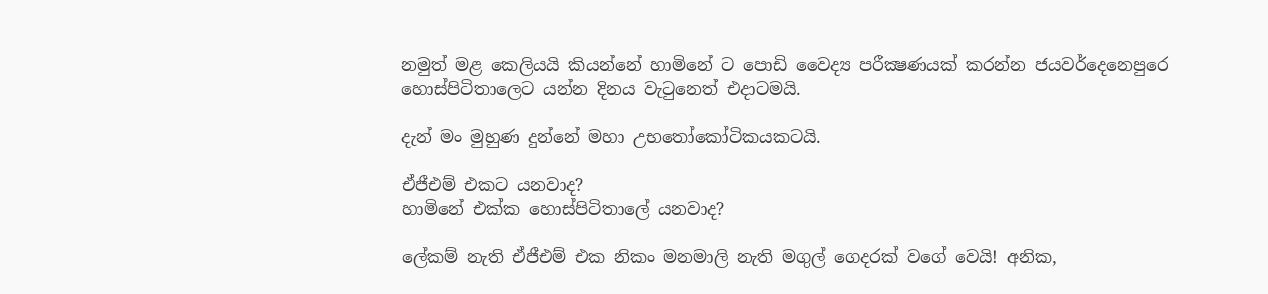නමුත් මළ කෙලියයි කියන්නේ හාමිනේ ට පොඩි වෛද්‍ය පරීක්‍ෂණයක් කරන්න ජයවර්දෙනෙපුරෙ හොස්පිටිතාලෙට යන්න දිනය වැටුනෙත් එදාටමයි.

දැන් මං මුහුණ දුන්නේ මහා උභතෝකෝටිකයකටයි.

ඒජීඑම් එකට යනවාද?
හාමිනේ එක්ක හොස්පිටිතාලේ යනවාද?

ලේකම් නැති ඒජීඑම් එක නිකං මනමාලි නැති මගුල් ගෙදරක් වගේ වෙයි! අනික,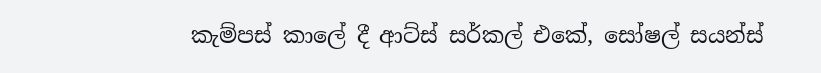කැම්පස් කාලේ දී ආට්ස් සර්කල් එකේ, සෝෂල් සයන්ස්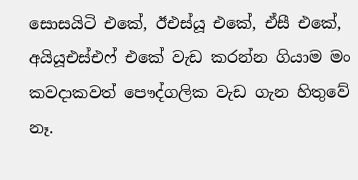සොසයිටි එකේ, ඊඑස්යූ එකේ, ඒසී එකේ, අයියූඑස්එෆ් එකේ වැඩ කරන්න ගියාම මං කවදාකවත් පෞද්ගලික වැඩ ගැන හිතුවේ නෑ.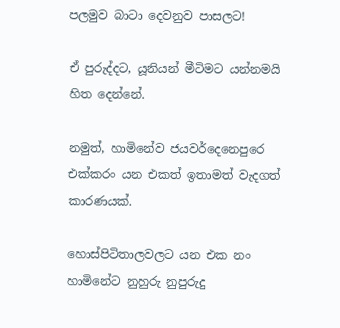පලමුව බාටා දෙවනුව පාසලට!

ඒ පුරුද්දට, යූනියන් මීටිමට යන්නමයි හිත දෙන්නේ.

නමුත්, හාමිනේව ජයවර්දෙනෙපුරෙ එක්කරං යන එකත් ඉතාමත් වැදගත් කාරණයක්.

හොස්පිටිතාලවලට යන එක නං හාමිනේට නුහුරු නුපුරුදු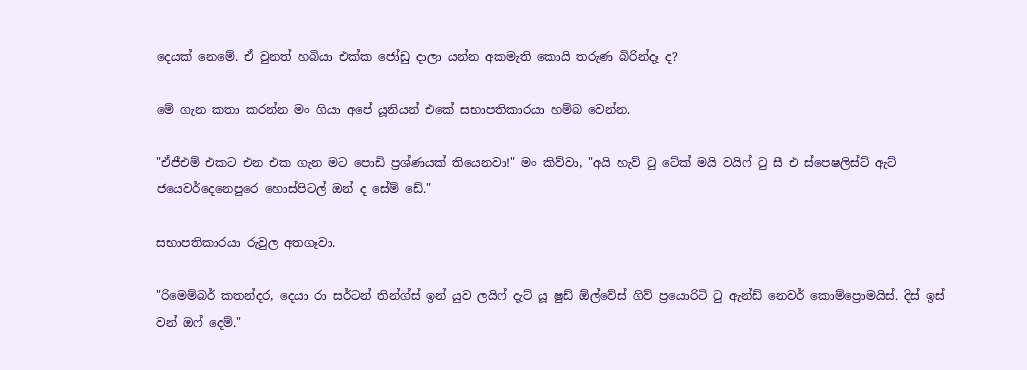දෙයක් නෙමේ. ඒ වුනත් හබියා එක්ක ජෝඩු දාලා යන්න අකමැති කොයි තරුණ බිරින්දෑ ද?

මේ ගැන කතා කරන්න මං ගියා අපේ යූනියන් එකේ සභාපතිකාරයා හම්බ වෙන්න.

"ඒජීඑම් එකට එන එක ගැන මට පොඩි ප්‍රශ්ණයක් තියෙනවා!" මං කිව්වා, "අයි හැව් ටු ටේක් මයි වයිෆ් ටු සී එ ස්පෙෂලිස්ට් ඇට් ජයෙවර්දෙනෙපුරෙ හොස්පිටල් ඔන් ද සේම් ඩේ."

සභාපතිකාරයා රුවුල අතගෑවා.

"රිමෙම්බර් කතන්දර, දෙයා රා සර්ටන් තින්ග්ස් ඉන් යුව ලයිෆ් දැට් යූ ෂුඩ් ඕල්වේස් ගිව් ප්‍රයොරිටි ටු ඇන්ඩ් නෙවර් කොම්ප්‍රොමයිස්. දිස් ඉස් වන් ඔෆ් දෙම්."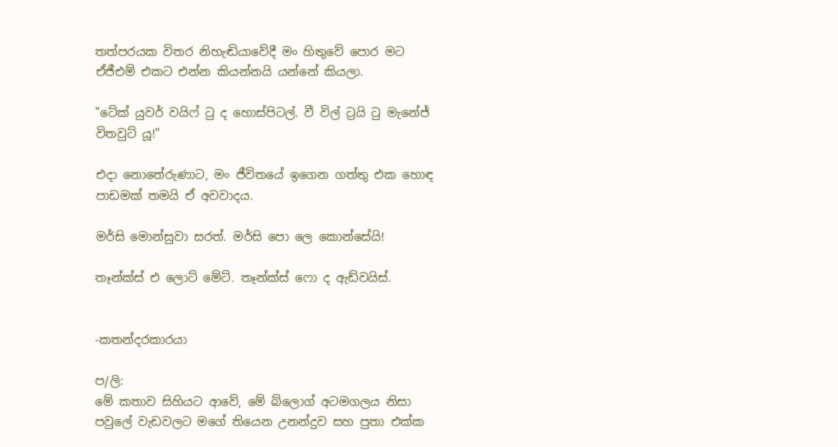තත්පරයක විතර නිහැඬියාවේදී මං හිතුවේ පොර මට ඒජීඑම් එකට එන්න කියන්නයි යන්නේ කියලා.

"ටේක් යුවර් වයිෆ් ටු ද හොස්පිටල්. වී විල් ට්‍රයි ටු මැනේජ් විතවුට් යූ!"

එදා නොතේරුණාට, මං ජීවිතයේ ඉගෙන ගත්තු එක හොඳ පාඩමක් තමයි ඒ අවවාදය.

මර්සි මොන්සුවා සරත්. මර්සි පො ලෙ කොන්සේයි!

තෑන්ක්ස් එ ලොට් මේට්. තෑන්ක්ස් ෆො ද ඇඩ්වයිස්.


-කතන්දරකාරයා

ප/ලි:
මේ කතාව සිහියට ආවේ, මේ බ්ලොග් අටමගලය නිසා පවුලේ වැඩවලට මගේ තියෙන උනන්දුව සහ පුතා එක්ක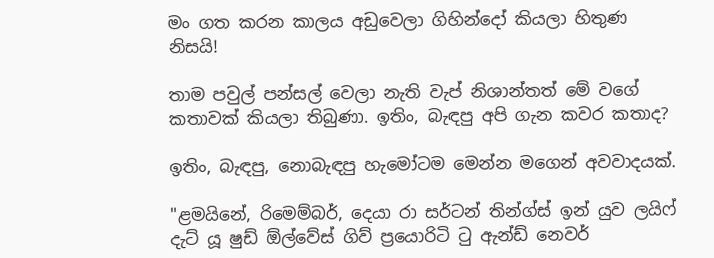මං ගත කරන කාලය අඩුවෙලා ගිහින්දෝ කියලා හිතුණ නිසයි!

තාම පවුල් පන්සල් වෙලා නැති වැප් නිශාන්තත් මේ වගේ කතාවක් කියලා තිබුණා. ඉතිං, බැඳපු අපි ගැන කවර කතාද?

ඉතිං, බැඳපු, නොබැඳපු හැමෝටම මෙන්න මගෙන් අවවාදයක්.

"ළමයිනේ, රිමෙම්බර්, දෙයා රා සර්ටන් තින්ග්ස් ඉන් යුව ලයිෆ් දැට් යූ ෂුඩ් ඕල්වේස් ගිව් ප්‍රයොරිටි ටු ඇන්ඩ් නෙවර්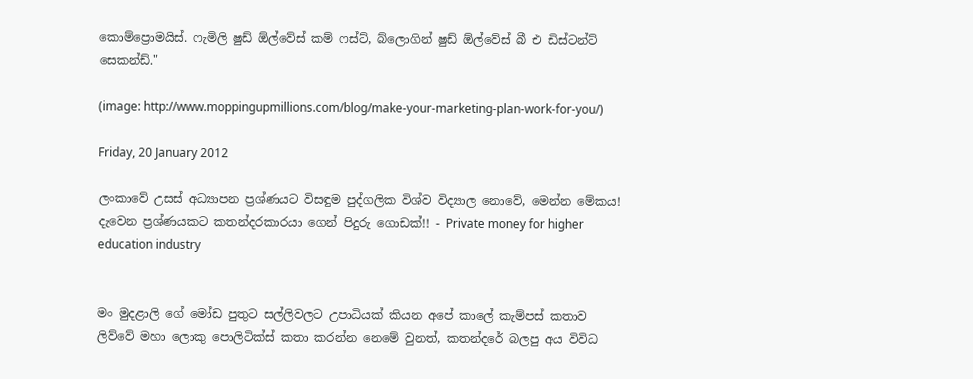කොම්ප්‍රොමයිස්. ෆැමිලි ෂුඩ් ඕල්වේස් කම් ෆස්ට්, බ්ලොගින් ෂුඩ් ඕල්වේස් බී එ ඩිස්ටන්ට් සෙකන්ඩ්."

(image: http://www.moppingupmillions.com/blog/make-your-marketing-plan-work-for-you/)

Friday, 20 January 2012

ලංකාවේ උසස් අධ්‍යාපන ප්‍රශ්ණයට විසඳුම පුද්ගලික විශ්ව විද්‍යාල නොවේ, මෙන්න මේකය! දැවෙන ප්‍රශ්ණයකට කතන්දරකාරයා ගෙන් පිදුරු ගොඩක්!! - Private money for higher education industry


මං මුදළාලි ගේ මෝඩ පුතුට සල්ලිවලට උපාධියක් කියන අපේ කාලේ කැම්පස් කතාව ලිව්වේ මහා ලොකු පොලිටික්ස් කතා කරන්න නෙමේ වුනත්, කතන්දරේ බලපු අය විවිධ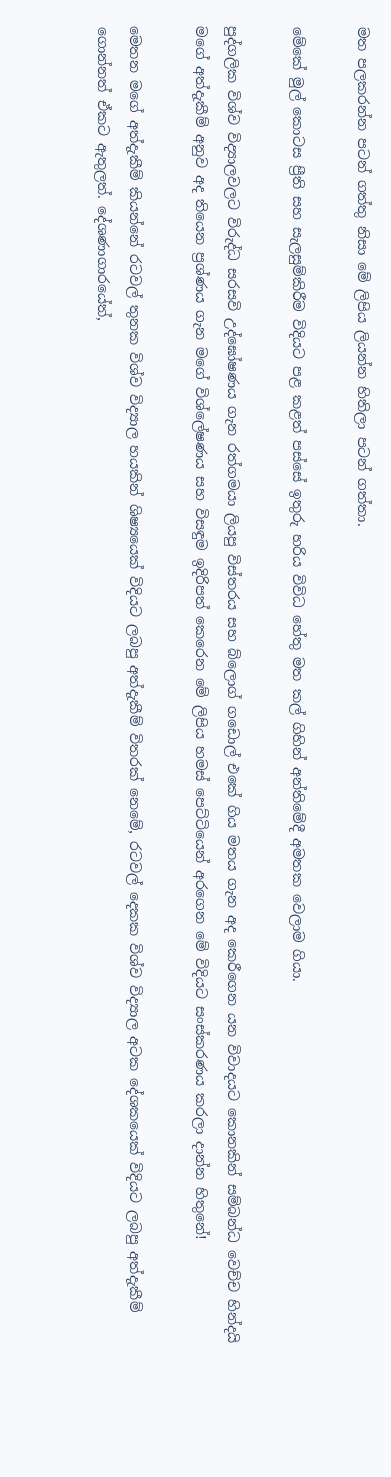මත පලකරන්න පටන් ගත්තු නිසා මේ ලිපිය ලියන්න හිතිලා පටන් ගත්තා.

මේකේ මුල් කොටස ප්‍රීති සහ සැලසුම්කිරීම විදියට පළ කළත් පස්සේ ඉතුරු හරිය විවිධ හේතු මත කල් ගිහින් අන්තිමේදී අමතක වෙලාම ගියා.

පුද්ගලික විශ්ව විද්‍යාලවලට විරුද්ධ සරසවි උද්ඝෝෂණය ගැන රත්ගමයා ලියපු විස්තරය සහ බ්ලොග් ගඩොල් එකේ ගිය මතය ගැන අද කෙරීගෙන යන විවාදයට කොනකින් සම්බන්ධ වෙච්ච හින්දයි මගේ අත්දැකීම් අනුව අද තියෙන ප්‍රශ්ණය ගැන මගේ විශ්ලේෂණය සහ විසඳුම ඉදිරිපත් කෙරෙන මේ ලිපිය හමස් පෙට්ටියෙන් අරගෙන මේ විදියට සංස්කරණය කරලා දාන්න හිතුනේ!

මෙතන මගේ අත්දැකීම් කියන්නේ රටවල් තුනක විශ්ව විද්‍යාල හයකින් ශිෂ්‍යයෙක් විදියට ලබපු අත්දැකීම් විතරක් නෙමේ, රටවල් දෙකක විශ්ව විද්‍යාල අටක දේශකයෙක් විදියට ලබපු අත්දැකීම් ගොන්නත් ඒකට ඇතුලත්. දේශණාගාරයේත්,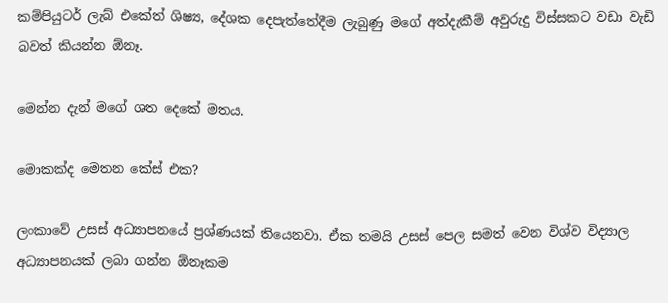කම්පියුටර් ලැබ් එකේත් ශිෂ්‍ය, දේශක දෙපැත්තේදීම ලැබුණු මගේ අත්දැකීම් අවුරුදු විස්සකට වඩා වැඩි බවත් කියන්න ඕනෑ.

මෙන්න දැන් මගේ ශත දෙකේ මතය.

මොකක්ද මෙතන කේස් එක?

ලංකාවේ උසස් අධ්‍යාපනයේ ප්‍රශ්ණයක් තියෙනවා. ඒක තමයි උසස් පෙල සමත් වෙන විශ්ව විද්‍යාල අධ්‍යාපනයක් ලබා ගන්න ඕනෑකම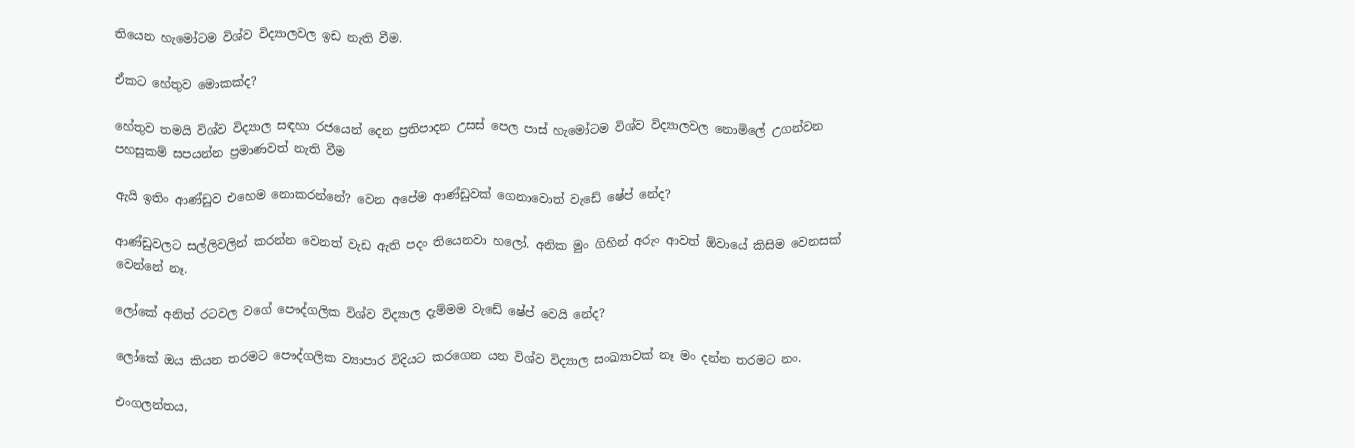තියෙන හැමෝටම විශ්ව විද්‍යාලවල ඉඩ නැති වීම.

ඒකට හේතුව මොකක්ද?

හේතුව තමයි විශ්ව විද්‍යාල සඳහා රජයෙන් දෙන ප්‍රතිපාදන උසස් පෙල පාස් හැමෝටම විශ්ව විද්‍යාලවල නොමිලේ උගන්වන පහසුකම් සපයන්න ප්‍රමාණවත් නැති වීම

ඇයි ඉතිං ආණ්ඩුව එහෙම නොකරන්නේ? වෙන අපේම ආණ්ඩුවක් ගෙනාවොත් වැඩේ ෂේප් නේද?

ආණ්ඩුවලට සල්ලිවලින් කරන්න වෙනත් වැඩ ඇති පදං තියෙනවා හලෝ. අනික මුං ගිහින් අරුං ආවත් ඕවායේ කිසිම වෙනසක් වෙන්නේ නෑ.

ලෝකේ අනිත් රටවල වගේ පෞද්ගලික විශ්ව විද්‍යාල දැම්මම වැඩේ ෂේප් වෙයි නේද?

ලෝකේ ඔය කියන තරමට පෞද්ගලික ව්‍යාපාර විදියට කරගෙන යන විශ්ව විද්‍යාල සංඛ්‍යාවක් නෑ මං දන්න තරමට නං.

එංගලන්තය,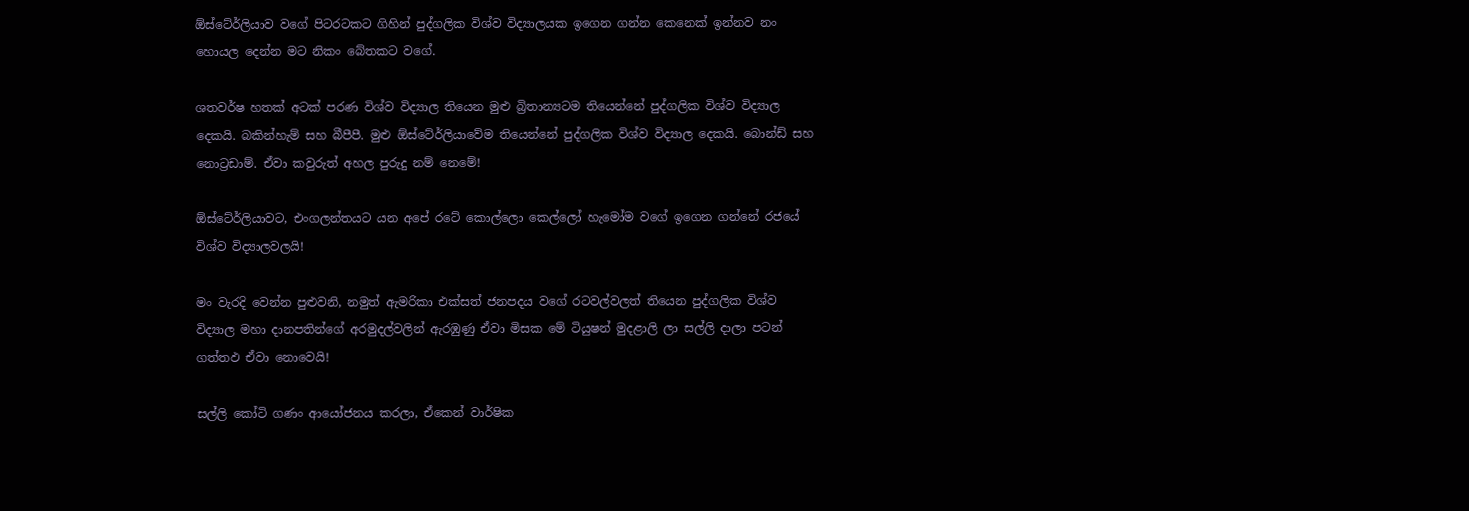ඕස්ටේ‍ර්ලියාව වගේ පිටරටකට ගිහින් පුද්ගලික විශ්ව විද්‍යාලයක ඉගෙන ගන්න කෙනෙක් ඉන්නව නං හොයල දෙන්න මට නිකං බේතකට වගේ.

ශතවර්ෂ හතක් අටක් පරණ විශ්ව විද්‍යාල තියෙන මුළු බ්‍රිතාන්‍යටම තියෙන්නේ පුද්ගලික විශ්ව විද්‍යාල දෙකයි. බකින්හැම් සහ බීපීපී. මුළු ඕස්ටේ‍ර්ලියාවේම තියෙන්නේ පුද්ගලික විශ්ව විද්‍යාල දෙකයි. බොන්ඩ් සහ නොට්‍රඩාම්. ඒවා කවුරුත් අහල පුරුදු නම් නෙමේ!

ඕස්ටේ‍ර්ලියාවට, එංගලන්තයට යන අපේ රටේ කොල්ලො කෙල්ලෝ හැමෝම වගේ ඉගෙන ගන්නේ රජයේ විශ්ව විද්‍යාලවලයි!

මං වැරදි වෙන්න පුළුවනි, නමුත් ඇමරිකා එක්සත් ජනපදය වගේ රටවල්වලත් තියෙන පුද්ගලික විශ්ව විද්‍යාල මහා දානපතින්ගේ අරමුදල්වලින් ඇරඹුණු ඒවා මිසක මේ ටියුෂන් මුදළාලි ලා සල්ලි දාලා පටන් ගත්තඵ ඒවා නොවෙයි!

සල්ලි කෝටි ගණං ආයෝජනය කරලා, ඒකෙන් වාර්ෂික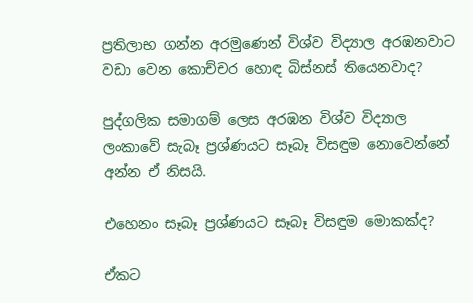ප්‍රතිලාභ ගන්න අරමුණෙන් විශ්ව විද්‍යාල අරඹනවාට වඩා වෙන කොච්චර හොඳ බිස්නස් තියෙනවාද?

පුද්ගලික සමාගම් ලෙස අරඹන විශ්ව විද්‍යාල ලංකාවේ සැබෑ ප්‍රශ්ණයට සෑබෑ විසඳුම නොවෙන්නේ අන්න ඒ නිසයි.

එහෙනං සෑබෑ ප්‍රශ්ණයට සෑබෑ විසඳුම මොකක්ද?

ඒකට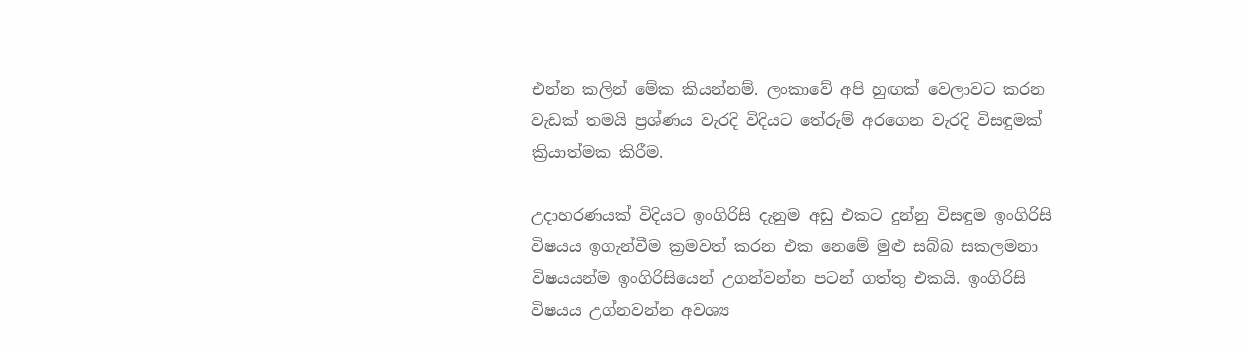එන්න කලින් මේක කියන්නම්. ලංකාවේ අපි හුඟක් වෙලාවට කරන වැඩක් තමයි ප්‍රශ්ණය වැරදි විදියට තේරුම් අරගෙන වැරදි විසඳුමක් ක්‍රියාත්මක කිරීම.

උදාහරණයක් විදියට ඉංගිරිසි දැනුම අඩු එකට දුන්නු විසඳුම ඉංගිරිසි විෂයය ඉගැන්වීම ක්‍රමවත් කරන එක නෙමේ මුළු සබ්බ සකලමනා විෂයයන්ම ඉංගිරිසියෙන් උගන්වන්න පටන් ගත්තු එකයි. ඉංගිරිසි විෂයය උග්නවන්න අවශ්‍ය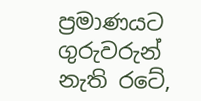ප්‍රමාණයට ගුරුවරුන් නැති රටේ,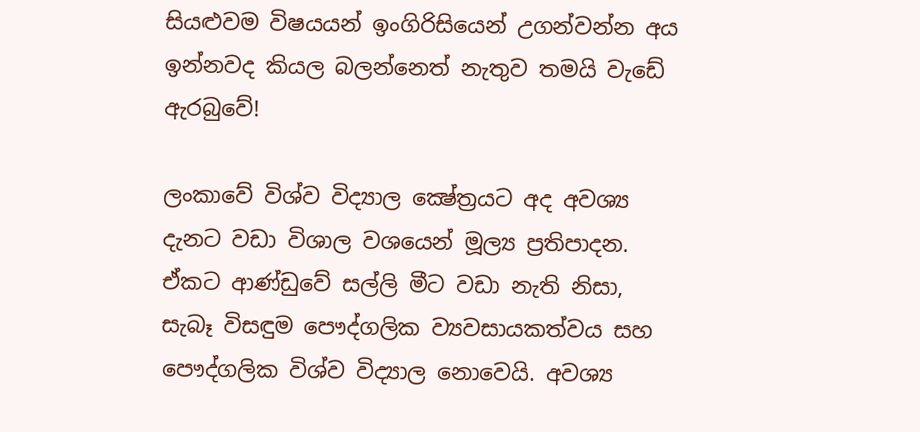සියළුවම විෂයයන් ඉංගිරිසියෙන් උගන්වන්න අය ඉන්නවද කියල බලන්නෙත් නැතුව තමයි වැඩේ ඇරබුවේ!

ලංකාවේ විශ්ව විද්‍යාල ක්‍ෂේත්‍රයට අද අවශ්‍ය දැනට වඩා විශාල වශයෙන් මූල්‍ය ප්‍රතිපාදන. ඒකට ආණ්ඩුවේ සල්ලි මීට වඩා නැති නිසා, සැබෑ විසඳුම පෞද්ගලික ව්‍යවසායකත්වය සහ පෞද්ගලික විශ්ව විද්‍යාල නොවෙයි. අවශ්‍ය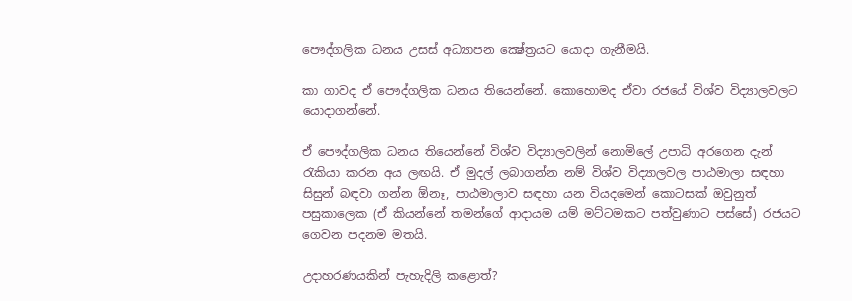පෞද්ගලික ධනය උසස් අධ්‍යාපන ක්‍ෂේත්‍රයට යොදා ගැනීමයි.

කා ගාවද ඒ පෞද්ගලික ධනය තියෙන්නේ. කොහොමද ඒවා රජයේ විශ්ව විද්‍යාලවලට යොදාගන්නේ.

ඒ පෞද්ගලික ධනය තියෙන්නේ විශ්ව විද්‍යාලවලින් නොමිලේ උපාධි අරගෙන දැන් රැකියා කරන අය ලඟයි. ඒ මුදල් ලබාගන්න නම් විශ්ව විද්‍යාලවල පාඨමාලා සඳහා සිසුන් බඳවා ගන්න ඕනෑ, පාඨමාලාව සඳහා යන වියදමෙන් කොටසක් ඔවුනුත් පසුකාලෙක (ඒ කියන්නේ තමන්ගේ ආදායම යම් මට්ටමකට පත්වුණාට පස්සේ) රජයට ගෙවන පදනම මතයි.

උදාහරණයකින් පැහැදිලි කළොත්?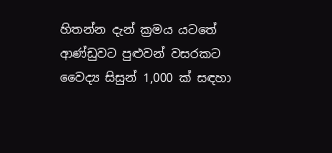හිතන්න දැන් ක්‍රමය යටතේ ආණ්ඩුවට පුළුවන් වසරකට වෛද්‍ය සිසුන් 1,000 ක් සඳහා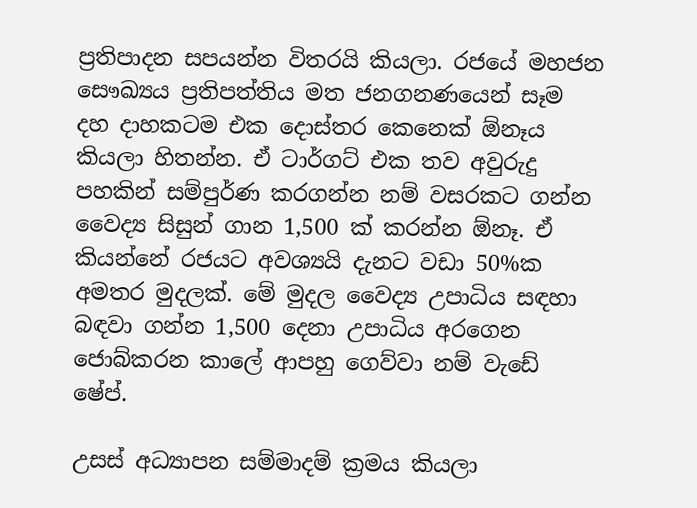ප්‍රතිපාදන සපයන්න විතරයි කියලා. රජයේ මහජන සෞඛ්‍යය ප්‍රතිපත්තිය මත ජනගනණයෙන් සෑම දහ දාහකටම එක දොස්තර කෙනෙක් ඕනෑය කියලා හිතන්න. ඒ ටාර්ගට් එක තව අවුරුදු පහකින් සම්පුර්ණ කරගන්න නම් වසරකට ගන්න වෛද්‍ය සිසුන් ගාන 1,500 ක් කරන්න ඕනෑ. ඒ කියන්නේ රජයට අවශ්‍යයි දැනට වඩා 50%ක අමතර මුදලක්. මේ මුදල වෛද්‍ය උපාධිය සඳහා බඳවා ගන්න 1,500 දෙනා උපාධිය අරගෙන ජොබ්කරන කාලේ ආපහු ගෙව්වා නම් වැඩේ ෂේප්.

උසස් අධ්‍යාපන සම්මාදම් ක්‍රමය කියලා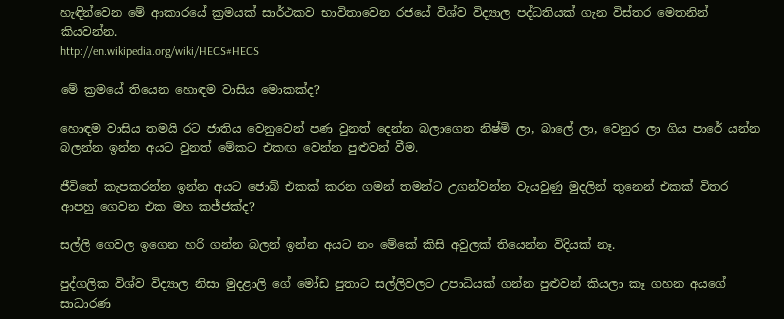හැඳින්වෙන මේ ආකාරයේ ක්‍රමයක් සාර්ථකව භාවිතාවෙන රජයේ විශ්ව විද්‍යාල පද්ධතියක් ගැන විස්තර මෙතනින් කියවන්න.
http://en.wikipedia.org/wiki/HECS#HECS

මේ ක්‍රමයේ තියෙන හොඳම වාසිය මොකක්ද?

හොඳම වාසිය තමයි රට ජාතිය වෙනුවෙන් පණ වුනත් දෙන්න බලාගෙන නිෂ්මි ලා, බාලේ ලා, වෙනුර ලා ගිය පාරේ යන්න බලන්න ඉන්න අයට වුනත් මේකට එකඟ වෙන්න පුළුවන් වීම.

ජීවිතේ කැපකරන්න ඉන්න අයට ජොබ් එකක් කරන ගමන් තමන්ට උගන්වන්න වැයවුණු මුදලින් තුනෙන් එකක් විතර ආපහු ගෙවන එක මහ කජ්ජක්ද?

සල්ලි ගෙවල ඉගෙන හරි ගන්න බලන් ඉන්න අයට නං මේකේ කිසි අවුලක් තියෙන්න විදියක් නෑ.

පුද්ගලික විශ්ව විද්‍යාල නිසා මුදළාලි ගේ මෝඩ පුතාට සල්ලිවලට උපාධියක් ගන්න පුළුවන් කියලා කෑ ගහන අයගේ සාධාරණ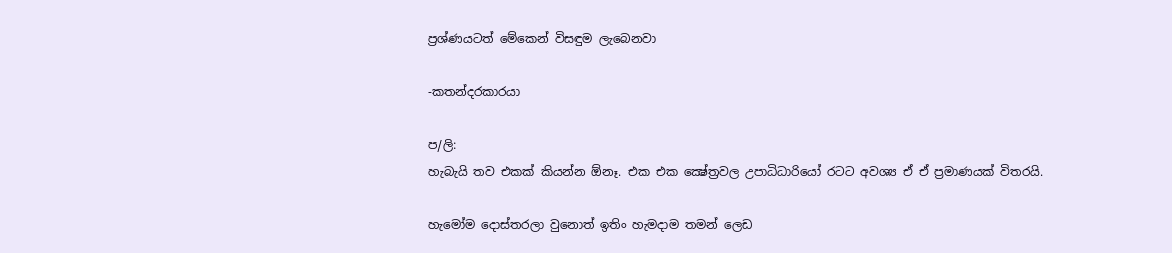ප්‍රශ්ණයටත් මේකෙන් විසඳුම ලැබෙනවා

-කතන්දරකාරයා

ප/ලි:
හැබැයි තව එකක් කියන්න ඕනෑ. එක එක ක්‍ෂේත්‍රවල උපාධිධාරියෝ රටට අවශ්‍ය ඒ ඒ ප්‍රමාණයක් විතරයි.

හැමෝම දොස්තරලා වුනොත් ඉතිං හැමදාම තමන් ලෙඩ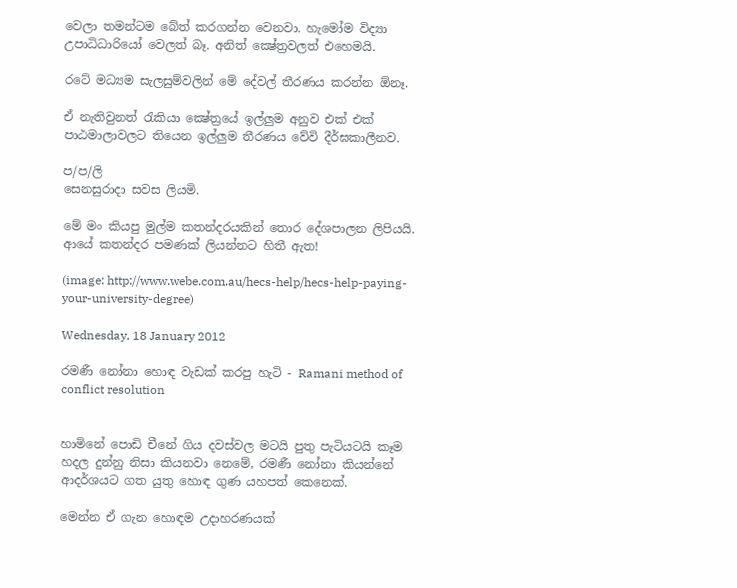වෙලා තමන්ටම බේත් කරගන්න වෙනවා. හැමෝම විද්‍යා උපාධිධාරියෝ වෙලත් බෑ. අනිත් ක්‍ෂේත්‍රවලත් එහෙමයි.

රටේ මධ්‍යම සැලසුම්වලින් මේ දේවල් තීරණය කරන්න ඕනෑ.

ඒ නැතිවුනත් රැකියා ක්‍ෂේත්‍රයේ ඉල්ලුම අනුව එක් එක් පාඨමාලාවලට තියෙන ඉල්ලුම තීරණය වේවි දීර්ඝකාලීනව.

ප/ප/ලි
සෙනසුරාදා සවස ලියමි.

මේ මං කියපු මුල්ම කතන්දරයකින් තොර දේශපාලන ලිපියයි. ආයේ කතන්දර පමණක් ලියන්නට හිතී ඇත!

(image: http://www.webe.com.au/hecs-help/hecs-help-paying-your-university-degree)

Wednesday, 18 January 2012

රමණී නෝනා හොඳ වැඩක් කරපු හැටි - Ramani method of conflict resolution


හාමිනේ පොඩි චීනේ ගිය දවස්වල මටයි පුතු පැටියටයි කෑම හදල දුන්නු නිසා කියනවා නෙමේ, රමණී නෝනා කියන්නේ ආදර්ශයට ගත යුතු හොඳ ගුණ යහපත් කෙනෙක්.

මෙන්න ඒ ගැන හොඳම උදාහරණයක්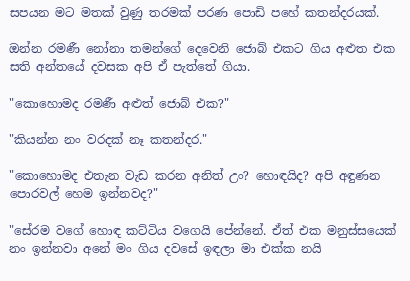සපයන මට මතක් වුණු තරමක් පරණ පොඩි පහේ කතන්දරයක්.

ඔන්න රමණී නෝනා තමන්ගේ දෙවෙනි ජොබ් එකට ගිය අළුත එක සති අන්තයේ දවසක අපි ඒ පැත්තේ ගියා.

"කොහොමද රමණී අළුත් ජොබ් එක?"

"කියන්න නං වරදක් නෑ කතන්දර."

"කොහොමද එතැන වැඩ කරන අනිත් උං? හොඳයිද? අපි අඳුණන පොරවල් හෙම ඉන්නවද?"

"සේරම වගේ හොඳ කට්ටිය වගෙයි පේන්නේ. ඒත් එක මනුස්සයෙක් නං ඉන්නවා අනේ මං ගිය දවසේ ඉඳලා මා එක්ක නයි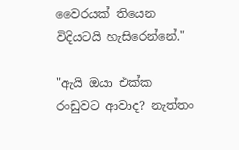වෛරයක් තියෙන විදියටයි හැසිරෙන්නේ."

"ඇයි ඔයා එක්ක රංඩුවට ආවාද? නැත්තං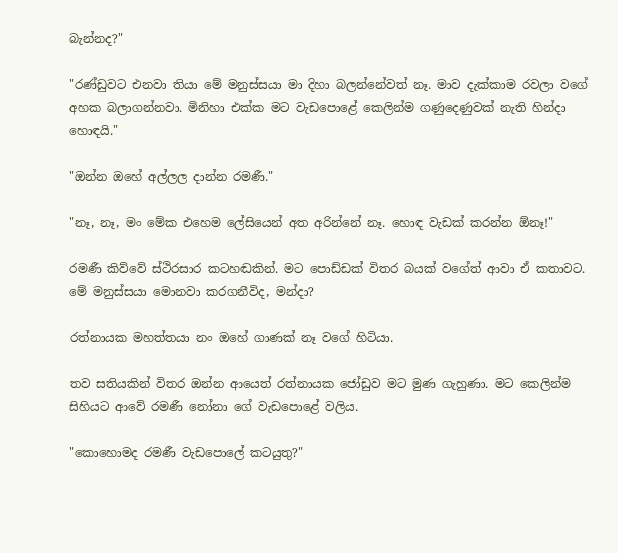බැන්නද?"

"රණ්ඩුවට එනවා තියා මේ මනුස්සයා මා දිහා බලන්නේවත් නෑ. මාව දැක්කාම රවලා වගේ අහක බලාගන්නවා. මිනිහා එක්ක මට වැඩපොළේ කෙලින්ම ගණුදෙණුවක් නැති හින්දා හොඳයි."

"ඔන්න ඔහේ අල්ලල දාන්න රමණී."

"නෑ, නෑ, මං මේක එහෙම ලේසියෙන් අත අරින්නේ නෑ. හොඳ වැඩක් කරන්න ඕනෑ!"

රමණී කිව්වේ ස්ථිරසාර කටහඬකින්. මට පොඩ්ඩක් විතර බයක් වගේත් ආවා ඒ කතාවට. මේ මනුස්සයා මොනවා කරගනීවිද, මන්දා?

රත්නායක මහත්තයා නං ඔහේ ගාණක් නෑ වගේ හිටියා.

තව සතියකින් විතර ඔන්න ආයෙත් රත්නායක ජෝඩුව මට මුණ ගැහුණා. මට කෙලින්ම සිහියට ආවේ රමණී නෝනා ගේ වැඩපොළේ වලිය.

"කොහොමද රමණී වැඩපොලේ කටයුතු?"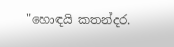"හොඳයි කතන්දර.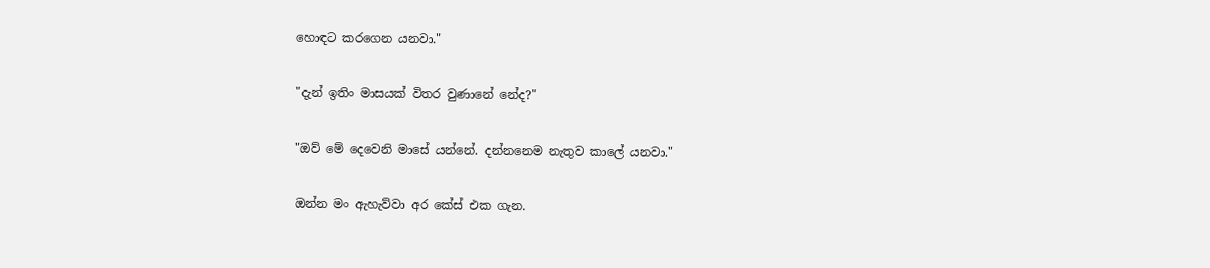හොඳට කරගෙන යනවා."

"දැන් ඉතිං මාසයක් විතර වුණානේ නේද?"

"ඔව් මේ දෙවෙනි මාසේ යන්නේ. දන්නනෙම නැතුව කාලේ යනවා."

ඔන්න මං ඇහැව්වා අර කේස් එක ගැන.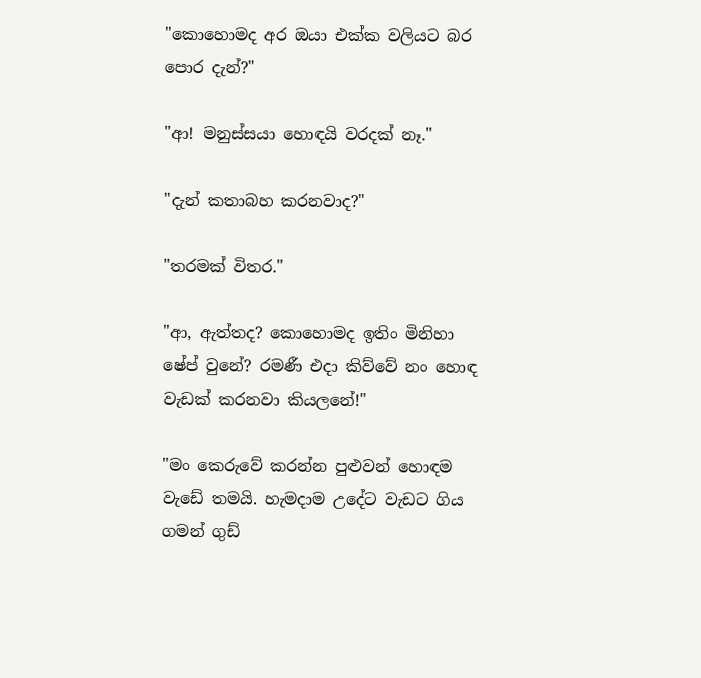"කොහොමද අර ඔයා එක්ක වලියට බර පොර දැන්?"

"ආ! මනුස්සයා හොඳයි වරදක් නෑ."

"දැන් කතාබහ කරනවාද?"

"තරමක් විතර."

"ආ, ඇත්තද? කොහොමද ඉතිං මිනිහා ෂේප් වුනේ? රමණී එදා කිව්වේ නං හොඳ වැඩක් කරනවා කියලනේ!"

"මං කෙරුවේ කරන්න පුළුවන් හොඳම වැඩේ තමයි. හැමදාම උදේට වැඩට ගිය ගමන් ගුඩ්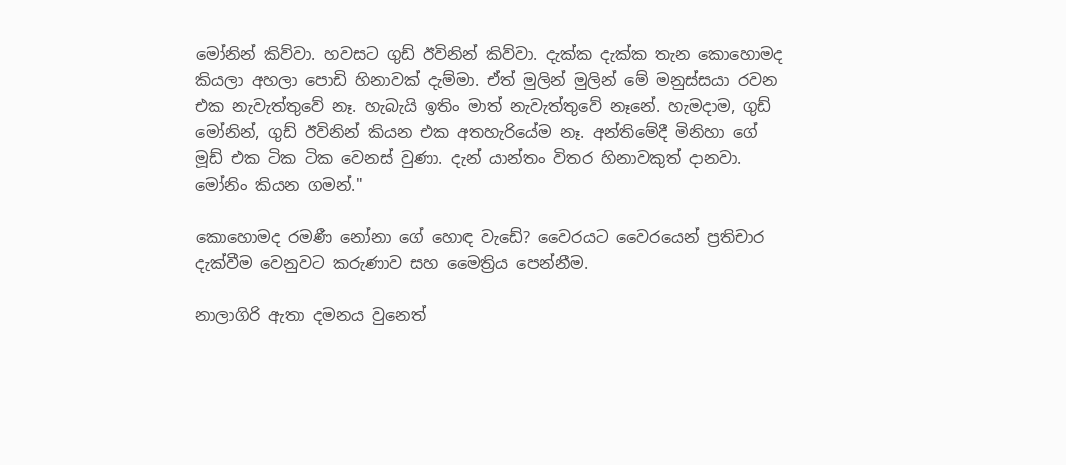මෝනින් කිව්වා. හවසට ගුඩ් ඊවිනින් කිව්වා. දැක්ක දැක්ක තැන කොහොමද කියලා අහලා පොඩි හිනාවක් දැම්මා. ඒත් මුලින් මුලින් මේ මනුස්සයා රවන එක නැවැත්තුවේ නෑ. හැබැයි ඉතිං මාත් නැවැත්තුවේ නෑනේ. හැමදාම, ගුඩ් මෝනින්, ගුඩ් ඊවිනින් කියන එක අතහැරියේම නෑ. අන්තිමේදී මිනිහා ගේ මූඩ් එක ටික ටික වෙනස් වුණා. දැන් යාන්තං විතර හිනාවකුත් දානවා. මෝනිං කියන ගමන්."

කොහොමද රමණී නෝනා ගේ හොඳ වැඩේ? වෛරයට වෛරයෙන් ප්‍රතිචාර දැක්වීම වෙනුවට කරුණාව සහ මෛත්‍රිය පෙන්නීම.

නාලාගිරි ඇතා දමනය වුනෙත්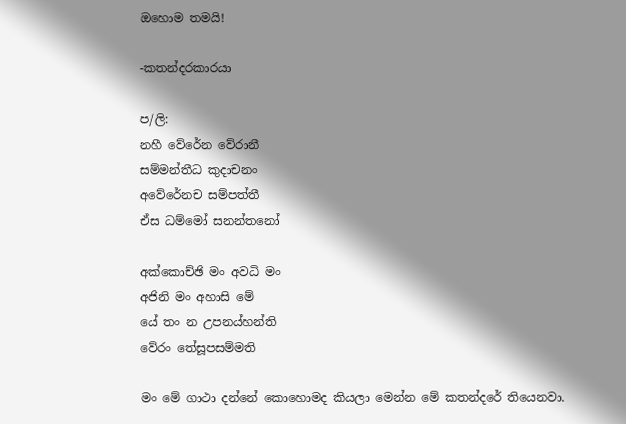ඔහොම තමයි!

-කතන්දරකාරයා

ප/ලි:
නහී වේරේන වේරානී
සම්මන්තීධ කුදාචනං
අවේරේනච සම්පත්තී
ඒස ධම්මෝ සනන්තනෝ

අක්කොච්ඡි මං අවධි මං
අජිනි මං අහාසි මේ
යේ තං න උපනය්හන්ති
වේරං තේසූපසම්මති

මං මේ ගාථා දන්නේ කොහොමද කියලා මෙන්න මේ කතන්දරේ තියෙනවා.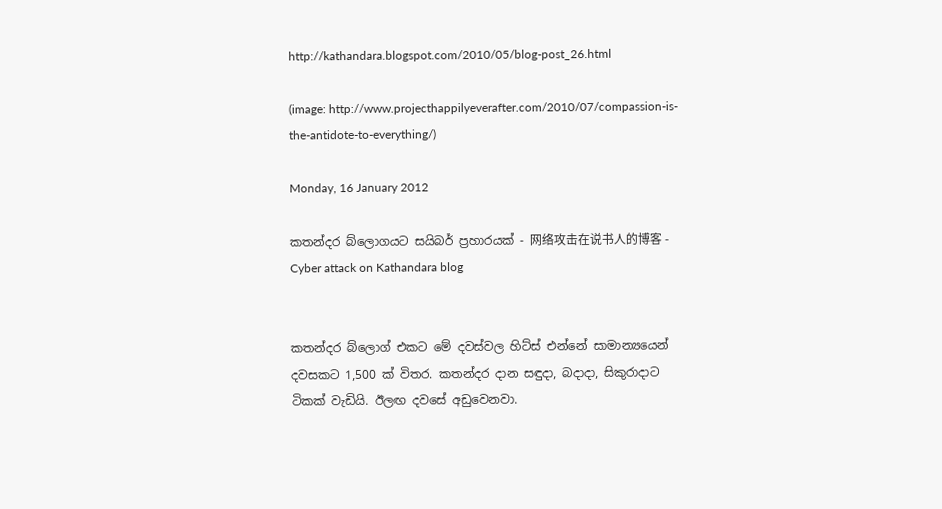http://kathandara.blogspot.com/2010/05/blog-post_26.html

(image: http://www.projecthappilyeverafter.com/2010/07/compassion-is-the-antidote-to-everything/)

Monday, 16 January 2012

කතන්දර බ්ලොගයට සයිබර් ප්‍රහාරයක් - 网络攻击在说书人的博客 - Cyber attack on Kathandara blog


කතන්දර බ්ලොග් එකට මේ දවස්වල හිට්ස් එන්නේ සාමාන්‍යයෙන් දවසකට 1,500 ක් විතර. කතන්දර දාන සඳුදා, බදාදා, සිකුරාදාට ටිකක් වැඩියි. ඊලඟ දවසේ අඩුවෙනවා.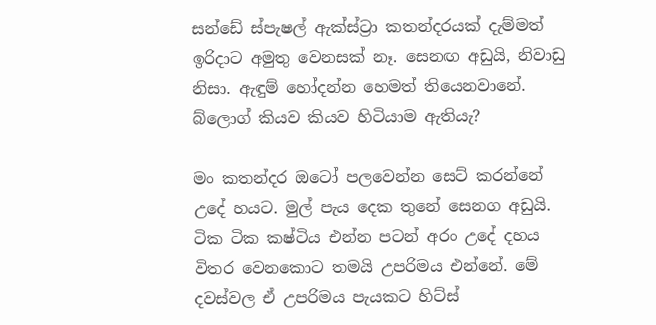සන්ඩේ ස්පැෂල් ඇක්ස්ට්‍රා කතන්දරයක් දැම්මත් ඉරිදාට අමුතු වෙනසක් නෑ. සෙනඟ අඩුයි, නිවාඩු නිසා. ඇඳුම් හෝදන්න හෙමත් තියෙනවානේ. බ්ලොග් කියව කියව හිටියාම ඇතියැ?

මං කතන්දර ඔටෝ පලවෙන්න සෙට් කරන්නේ උදේ හයට. මුල් පැය දෙක තුනේ සෙනග අඩුයි. ටික ටික කෂ්ටිය එන්න පටන් අරං උදේ දහය විතර වෙනකොට තමයි උපරිමය එන්නේ. මේ දවස්වල ඒ උපරිමය පැයකට හිට්ස්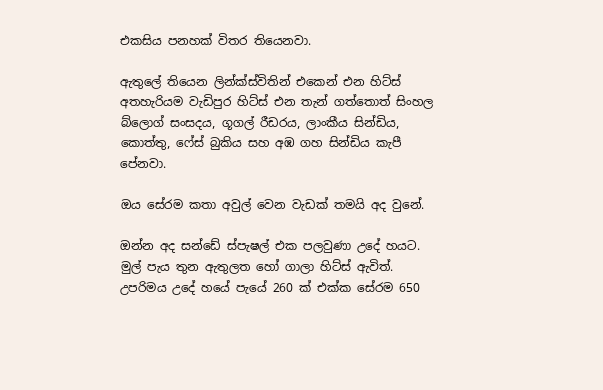එකසිය පනහක් විතර තියෙනවා.

ඇතුලේ තියෙන ලින්ක්ස්විතින් එකෙන් එන හිට්ස් අතහැරියම වැඩිපුර හිට්ස් එන තැන් ගත්තොත් සිංහල බ්ලොග් සංසදය, ගූගල් රීඩරය, ලාංකීය සින්ඩිය, කොත්තු, ෆේස් බුකිය සහ අඹ ගහ සින්ඩිය කැපී පේනවා.

ඔය සේරම කතා අවුල් වෙන වැඩක් තමයි අද වුනේ.

ඔන්න අද සන්ඩේ ස්පැෂල් එක පලවුණා උදේ හයට. මුල් පැය තුන ඇතුලත හෝ ගාලා හිට්ස් ඇවිත්. උපරිමය උදේ හයේ පැයේ 260 ක් එක්ක සේරම 650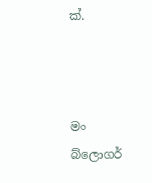ක්.



මං බ්ලොගර්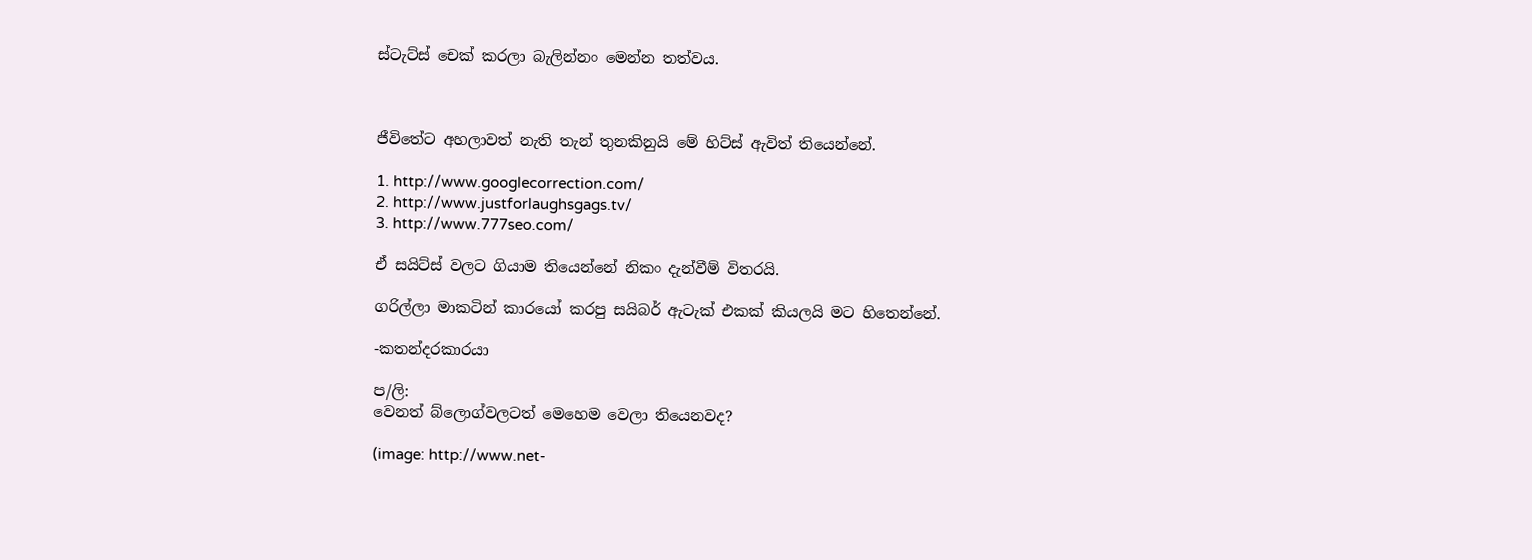ස්ටැට්ස් චෙක් කරලා බැලින්නං මෙන්න තත්වය.



ජීවිතේට අහලාවත් නැති තැන් තුනකිනුයි මේ හිට්ස් ඇවිත් තියෙන්නේ.

1. http://www.googlecorrection.com/
2. http://www.justforlaughsgags.tv/
3. http://www.777seo.com/

ඒ සයිට්ස් වලට ගියාම තියෙන්නේ නිකං දැන්වීම් විතරයි.

ගරිල්ලා මාකටින් කාරයෝ කරපු සයිබර් ඇටැක් එකක් කියලයි මට හිතෙන්නේ.

-කතන්දරකාරයා

ප/ලි:
වෙනත් බ්ලොග්වලටත් මෙහෙම වෙලා තියෙනවද?

(image: http://www.net-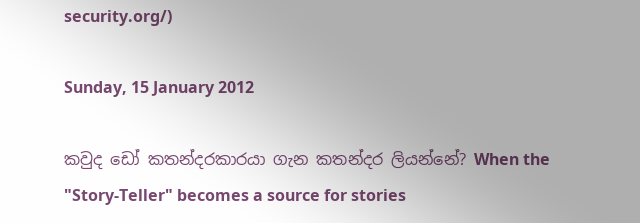security.org/)

Sunday, 15 January 2012

කවුද ඩෝ කතන්දරකාරයා ගැන කතන්දර ලියන්නේ? When the "Story-Teller" becomes a source for stories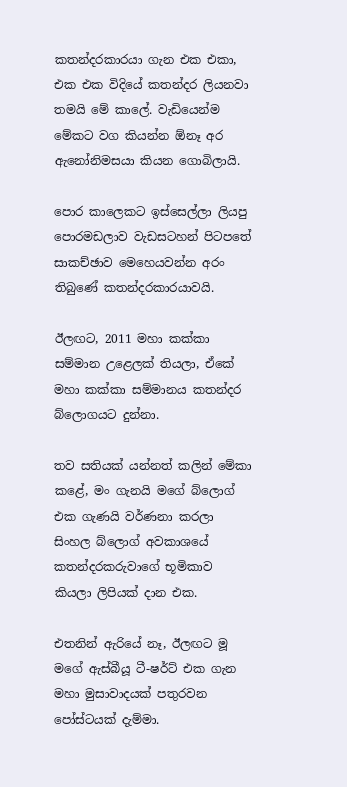කතන්දරකාරයා ගැන එක එකා, එක එක විදියේ කතන්දර ලියනවා තමයි මේ කාලේ. වැඩියෙන්ම මේකට වග කියන්න ඕනෑ අර ඇනෝනිමසයා කියන ගොබිලායි.

පොර කාලෙකට ඉස්සෙල්ලා ලියපු පොරමඩලාව වැඩසටහන් පිටපතේ සාකච්ඡාව මෙහෙයවන්න අරං තිබුණේ කතන්දරකාරයාවයි.

ඊලඟට, 2011 මහා කක්කා සම්මාන උළෙලක් තියලා, ඒකේ මහා කක්කා සම්මානය කතන්දර බ්ලොගයට දුන්නා.

තව සතියක් යන්නත් කලින් මේකා කළේ, මං ගැනයි මගේ බ්ලොග් එක ගැණයි වර්ණනා කරලා සිංහල බ්ලොග් අවකාශයේ කතන්දරකරුවාගේ භූමිකාව කියලා ලිපියක් දාන එක.

එතනින් ඇරියේ නෑ, ඊලඟට මූ මගේ ඇස්බීයූ ටී-ෂර්ට් එක ගැන මහා මුසාවාදයක් පතුරවන පෝස්ටයක් දැම්මා.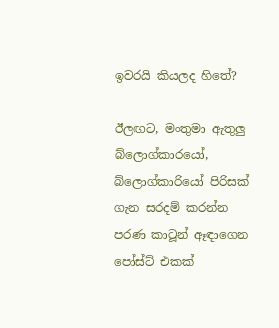ඉවරයි කියලද හිතේ?

ඊලඟට, මංතුමා ඇතුලු බ්ලොග්කාරයෝ, බ්ලොග්කාරියෝ පිරිසක් ගැන සරදම් කරන්න පරණ කාටූන් ඈඳාගෙන පෝස්ට් එකක්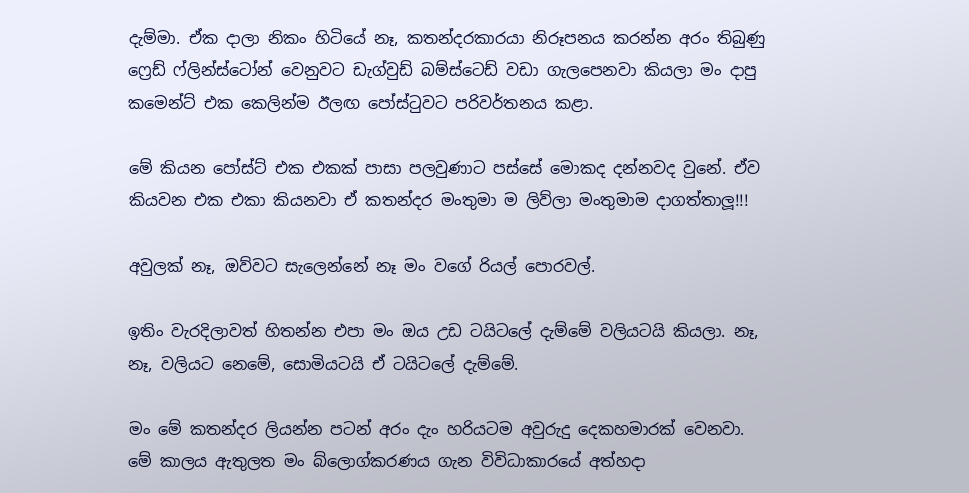දැම්මා. ඒක දාලා නිකං හිටියේ නෑ, කතන්දරකාරයා නිරූපනය කරන්න අරං තිබුණු ෆ්‍රෙඩ් ෆ්ලින්ස්ටෝන් වෙනුවට ඩැග්වුඩ් බම්ස්ටෙඩ් වඩා ගැලපෙනවා කියලා මං දාපු කමෙන්ට් එක කෙලින්ම ඊලඟ පෝස්ටුවට පරිවර්තනය කළා.

මේ කියන පෝස්ට් එක එකක් පාසා පලවුණාට පස්සේ මොකද දන්නවද වුනේ. ඒව කියවන එක එකා කියනවා ඒ කතන්දර මංතුමා ම ලිව්ලා මංතුමාම දාගත්තාලූ!!!

අවුලක් නෑ, ඔව්වට සැලෙන්නේ නෑ මං වගේ රියල් පොරවල්.

ඉතිං වැරදිලාවත් හිතන්න එපා මං ඔය උඩ ටයිටලේ දැම්මේ වලියටයි කියලා. නෑ, නෑ, වලියට නෙමේ, සොමියටයි ඒ ටයිටලේ දැම්මේ.

මං මේ කතන්දර ලියන්න පටන් අරං දැං හරියටම අවුරුදු දෙකහමාරක් වෙනවා. මේ කාලය ඇතුලත මං බ්ලොග්කරණය ගැන විවිධාකාරයේ අත්හදා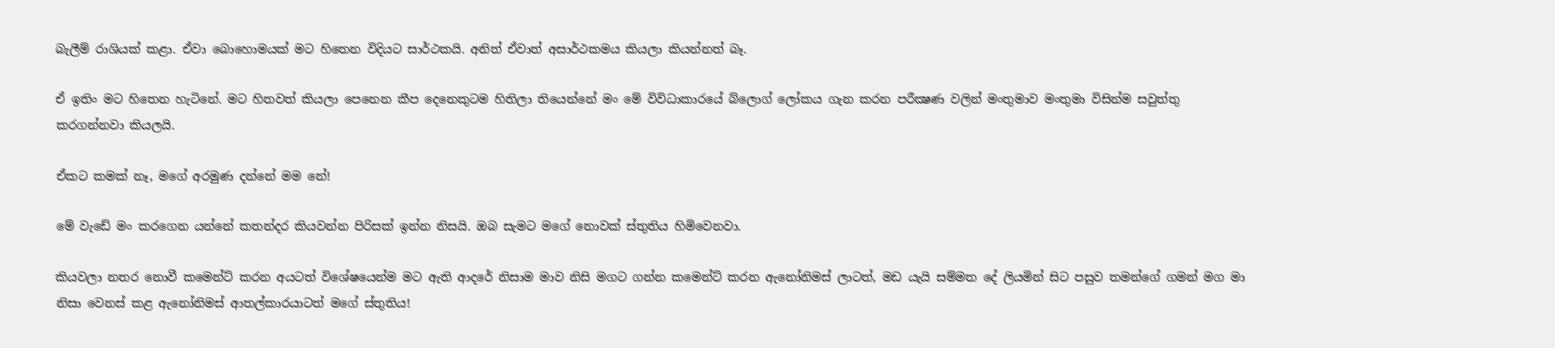බැලීම් රාශියක් කළා. ඒවා බොහොමයක් මට හිතෙන විදියට සාර්ථකයි. අනිත් ඒවාත් අසාර්ථකමය කියලා කියන්නත් බෑ.

ඒ ඉතිං මට හිතෙන හැටිනේ. මට හිතවත් කියලා පෙනෙන කීප දෙනෙකුටම හිතිලා තියෙන්නේ මං මේ විවිධාකාරයේ බ්ලොග් ලෝකය ගැන කරන පරීක්‍ෂණ වලින් මංතුමාව මංතුමා විසින්ම සවුත්තු කරගන්නවා කියලයි.

ඒකට කමක් නෑ, මගේ අරමුණ දන්නේ මම නේ!

මේ වැඩේ මං කරගෙන යන්නේ කතන්දර කියවන්න පිරිසක් ඉන්න නිසයි. ඔබ සැමට මගේ නොවක් ස්තුතිය හිමිවෙනවා.

කියවලා නතර නොවී කමෙන්ට් කරන අයටත් විශේෂයෙන්ම මට ඇති ආදරේ නිසාම මාව නිසි මගට ගන්න කමෙන්ට් කරන ඇනෝනිමස් ලාටත්, මඩ යැයි සම්මත දේ ලියමින් සිට පසුව තමන්ගේ ගමන් මග මා නිසා වෙනස් කළ ඇනෝනිමස් ආතල්කාරයාටත් මගේ ස්තුතිය!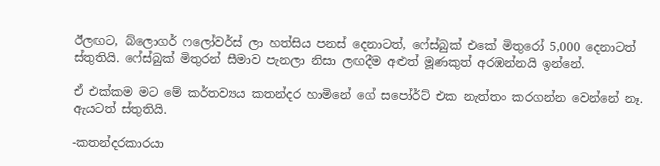ඊලඟට, බ්ලොගර් ෆලෝවර්ස් ලා හත්සිය පනස් දෙනාටත්, ෆේස්බුක් එකේ මිතුරෝ 5,000 දෙනාටත් ස්තුතියි. ෆේස්බුක් මිතුරන් සීමාව පැනලා නිසා ලඟදීම අළුත් මූණකුත් අරඹන්නයි ඉන්නේ.

ඒ එක්කම මට මේ කර්තව්‍යය කතන්දර හාමිනේ ගේ සපෝර්ට් එක නැත්තං කරගන්න වෙන්නේ නෑ. ඇයටත් ස්තුතියි.

-කතන්දරකාරයා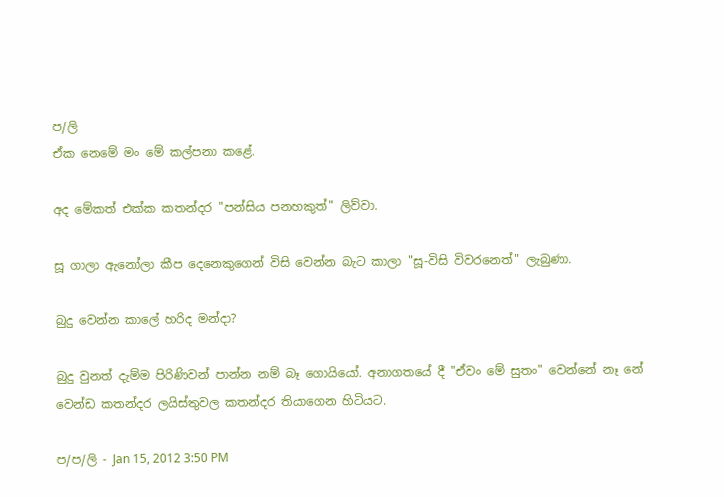ප/ලි
ඒක නෙමේ මං මේ කල්පනා කළේ.

අද මේකත් එක්ක කතන්දර "පන්සිය පනහකුත්" ලිව්වා.

සූ ගාලා ඇනෝලා කීප දෙනෙකුගෙන් විසි වෙන්න බැට කාලා "සූ-විසි විවරනෙත්" ලැබුණා.

බුදු වෙන්න කාලේ හරිද මන්දා?

බුදු වුනත් දැම්ම පිරිණිවන් පාන්න නම් බෑ ගොයියෝ. අනාගතයේ දී "ඒවං මේ සුතං" වෙන්නේ නෑ නේ වෙන්ඩ කතන්දර ලයිස්තුවල කතන්දර තියාගෙන හිටියට.

ප/ප/ලි - Jan 15, 2012 3:50 PM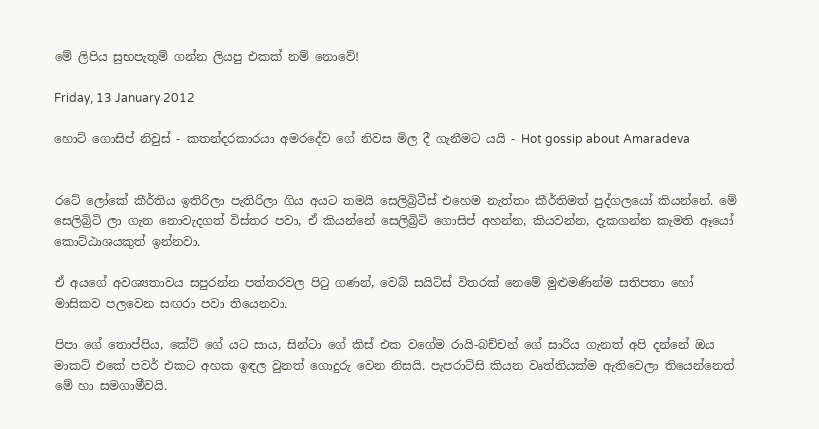මේ ලිපිය සුභපැතුම් ගන්න ලියපු එකක් නම් නොවේ!

Friday, 13 January 2012

හොට් ගොසිප් නිවුස් - කතන්දරකාරයා අමරදේව ගේ නිවස මිල දී ගැනීමට යයි - Hot gossip about Amaradeva


රටේ ලෝකේ කීර්තිය ඉතිරිලා පැතිරිලා ගිය අයට තමයි සෙලිබ්‍රිටීස් එහෙම නැත්තං කීර්තිමත් පුද්ගලයෝ කියන්නේ. මේ සෙලිබ්‍රිටි ලා ගැන නොවැදගත් විස්තර පවා, ඒ කියන්නේ සෙලිබ්‍රිටි ගොසිප් අහන්න, කියවන්න, දැකගන්න කැමති ඈයෝ කොට්ඨාශයකුත් ඉන්නවා.

ඒ අයගේ අවශ්‍යතාවය සපුරන්න පත්තරවල පිටු ගණන්, වෙබ් සයිට්ස් විතරක් නෙමේ මුළුමණින්ම සතිපතා හෝ මාසිකව පලවෙන සඟරා පවා තියෙනවා.

පිපා ගේ තොප්පිය, කේට් ගේ යට සාය, සින්ටා ගේ කිස් එක වගේම රායි-බච්චන් ගේ සාරිය ගැනත් අපි දන්නේ ඔය මාකට් එකේ පවර් එකට අහක ඉඳල වුනත් ගොදුරු වෙන නිසයි. පැපරාට්සි කියන වෘත්තියක්ම ඇතිවෙලා තියෙන්නෙත් මේ හා සමගාමීවයි.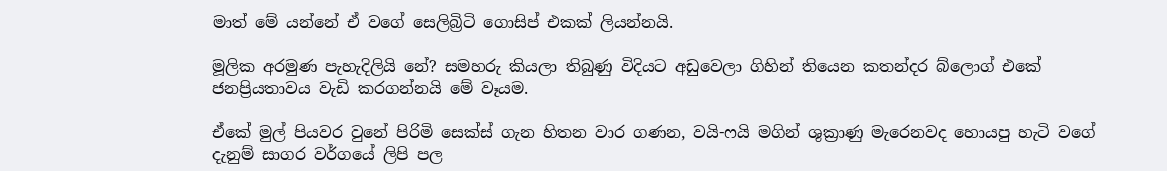මාත් මේ යන්නේ ඒ වගේ සෙලිබ්‍රිටි ගොසිප් එකක් ලියන්නයි.

මූලික අරමුණ පැහැදිලියි නේ? සමහරු කියලා තිබුණු විදියට අඩුවෙලා ගිහින් තියෙන කතන්දර බ්ලොග් එකේ ජනප්‍රියතාවය වැඩි කරගන්නයි මේ වෑයම.

ඒකේ මුල් පියවර වුනේ පිරිමි සෙක්ස් ගැන හිතන වාර ගණන, වයි-ෆයි මගින් ශුක්‍රාණු මැරෙනවද හොයපු හැටි වගේ දැනුම් සාගර වර්ගයේ ලිපි පල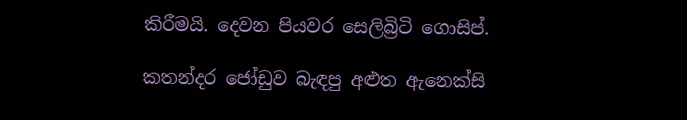කිරීමයි. දෙවන පියවර සෙලිබ්‍රිටි ගොසිප්.

කතන්දර ජෝඩුව බැඳපු අළුත ඇනෙක්සි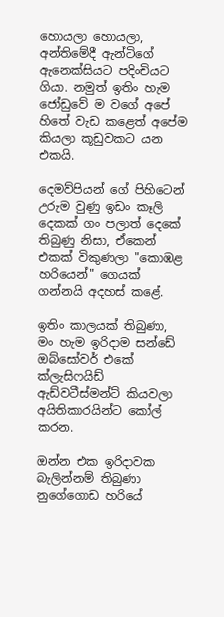හොයලා හොයලා, අන්තිමේදී ඇන්ටිගේ ඇනෙක්සියට පදිංචියට ගියා. නමුත් ඉතිං හැම ජෝඩුවේ ම වගේ අපේ හිතේ වැඩ කළෙත් අපේම කියලා කූඩුවකට යන එකයි.

දෙමව්පියන් ගේ පිහිටෙන් උරුම වුණු ඉඩං කෑලි දෙකක් ගං පලාත් දෙකේ තිබුණු නිසා, ඒකෙන් එකක් විකුණලා "කොඹළ හරියෙන්" ගෙයක් ගන්නයි අදහස් කළේ.

ඉතිං කාලයක් තිබුණා, මං හැම ඉරිදාම සන්ඩේ ඔබ්සෝවර් එකේ ක්ලැසිෆයිඩ් ඇඩ්වටීස්මන්ට් කියවලා අයිතිකාරයින්ට කෝල් කරන.

ඔන්න එක ඉරිදාවක බැලින්නම් තිබුණා නුගේගොඩ හරියේ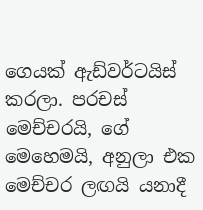ගෙයක් ඇඩ්වර්ටයිස් කරලා. පරචස් මෙච්චරයි, ගේ මෙහෙමයි, අනුලා එක මෙච්චර ලඟයි යනාදී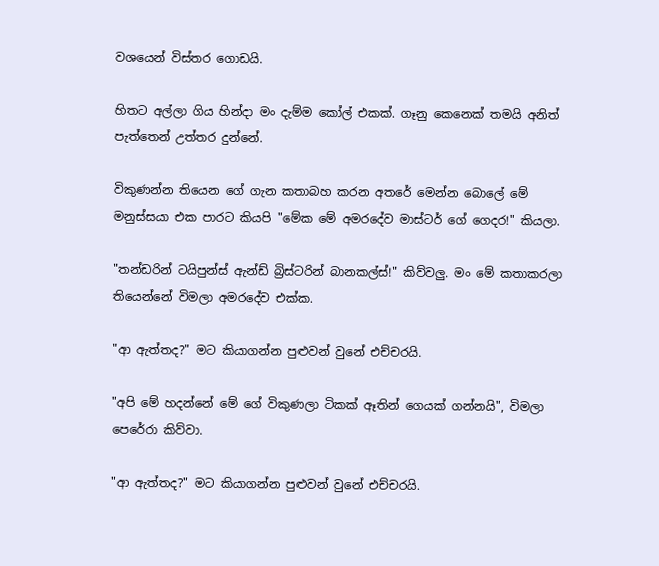වශයෙන් විස්තර ගොඩයි.

හිතට අල්ලා ගිය හින්දා මං දැම්ම කෝල් එකක්. ගෑනු කෙනෙක් තමයි අනිත් පැත්තෙන් උත්තර දුන්නේ.

විකුණන්න තියෙන ගේ ගැන කතාබහ කරන අතරේ මෙන්න බොලේ මේ මනුස්සයා එක පාරට කියපි "මේක මේ අමරදේව මාස්ටර් ගේ ගෙදර!" කියලා.

"තන්ඩරින් ටයිපුන්ස් ඇන්ඩ් බ්‍රිස්ටරින් බානකල්ස්!" කිව්වලු. මං මේ කතාකරලා තියෙන්නේ විමලා අමරදේව එක්ක.

"ආ ඇත්තද?" මට කියාගන්න පුළුවන් වුනේ එච්චරයි.

"අපි මේ හදන්නේ මේ ගේ විකුණලා ටිකක් ඈතින් ගෙයක් ගන්නයි", විමලා පෙරේරා කිව්වා.

"ආ ඇත්තද?" මට කියාගන්න පුළුවන් වුනේ එච්චරයි.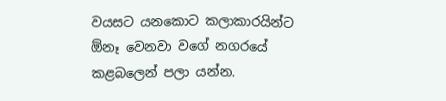වයසට යනකොට කලාකාරයින්ට ඕනෑ වෙනවා වගේ නගරයේ කළබලෙන් පලා යන්න.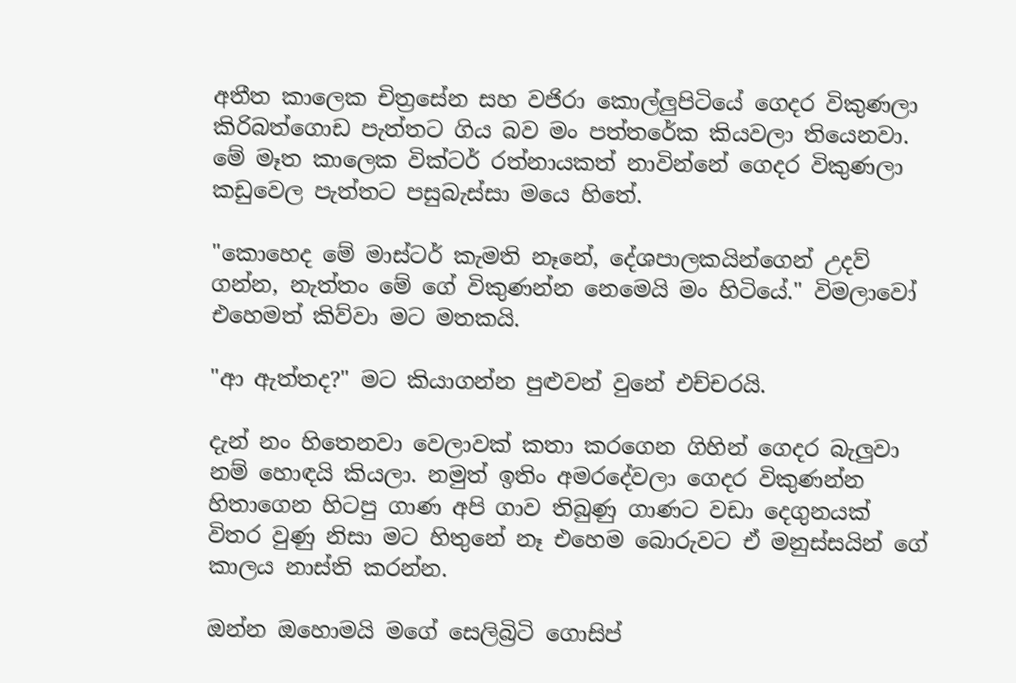අතීත කාලෙක චිත්‍රසේන සහ වජිරා කොල්ලුපිටියේ ගෙදර විකුණලා කිරිබත්ගොඩ පැත්තට ගිය බව මං පත්තරේක කියවලා තියෙනවා. මේ මෑත කාලෙක වික්ටර් රත්නායකත් නාවින්නේ ගෙදර විකුණලා කඩුවෙල පැත්තට පසුබැස්සා මයෙ හිතේ.

"කොහෙද මේ මාස්ටර් කැමති නෑනේ, දේශපාලකයින්ගෙන් උදව් ගන්න, නැත්තං මේ ගේ විකුණන්න නෙමෙයි මං හිටියේ." විමලාවෝ එහෙමත් කිව්වා මට මතකයි.

"ආ ඇත්තද?" මට කියාගන්න පුළුවන් වුනේ එච්චරයි.

දැන් නං හිතෙනවා වෙලාවක් කතා කරගෙන ගිහින් ගෙදර බැලුවා නම් හොඳයි කියලා. නමුත් ඉතිං අමරදේවලා ගෙදර විකුණන්න හිතාගෙන හිටපු ගාණ අපි ගාව තිබුණු ගාණට වඩා දෙගුනයක් විතර වුණු නිසා මට හිතුනේ නෑ එහෙම බොරුවට ඒ මනුස්සයින් ගේ කාලය නාස්ති කරන්න.

ඔන්න ඔහොමයි මගේ සෙලිබ්‍රිටි ගොසිප්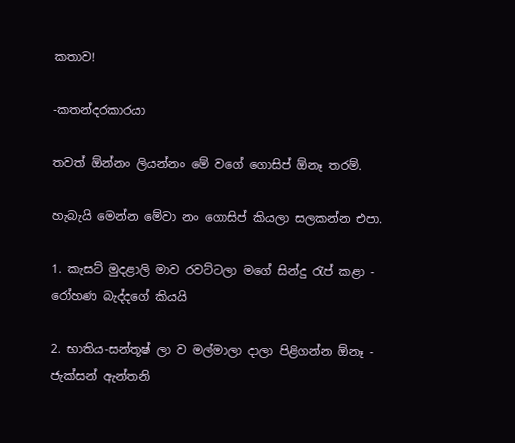කතාව!

-කතන්දරකාරයා

තවත් ඕන්නං ලියන්නං මේ වගේ ගොසිප් ඕනෑ තරම්.

හැබැයි මෙන්න මේවා නං ගොසිප් කියලා සලකන්න එපා.

1. කැසට් මුදළාලි මාව රවට්ටලා මගේ සින්දු රැප් කළා - රෝහණ බැද්දගේ කියයි

2. භාතිය-සන්තූෂ් ලා ව මල්මාලා දාලා පිළිගන්න ඕනෑ - ජැක්සන් ඇන්තනි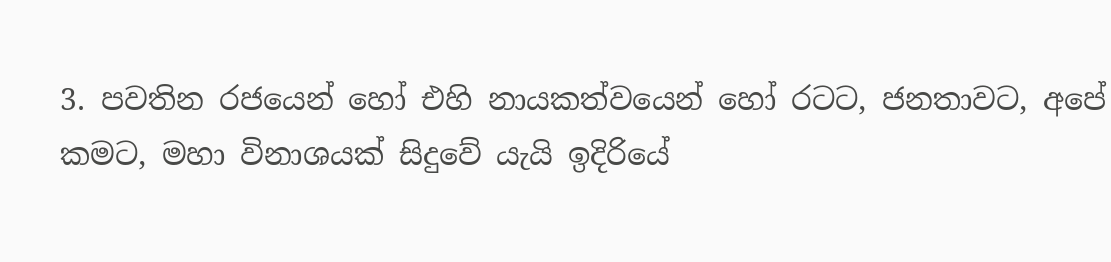3. පවතින රජයෙන් හෝ එහි නායකත්වයෙන් හෝ රටට, ජනතාවට, අපේ කමට, මහා විනාශයක් සිදුවේ යැයි ඉදිරියේ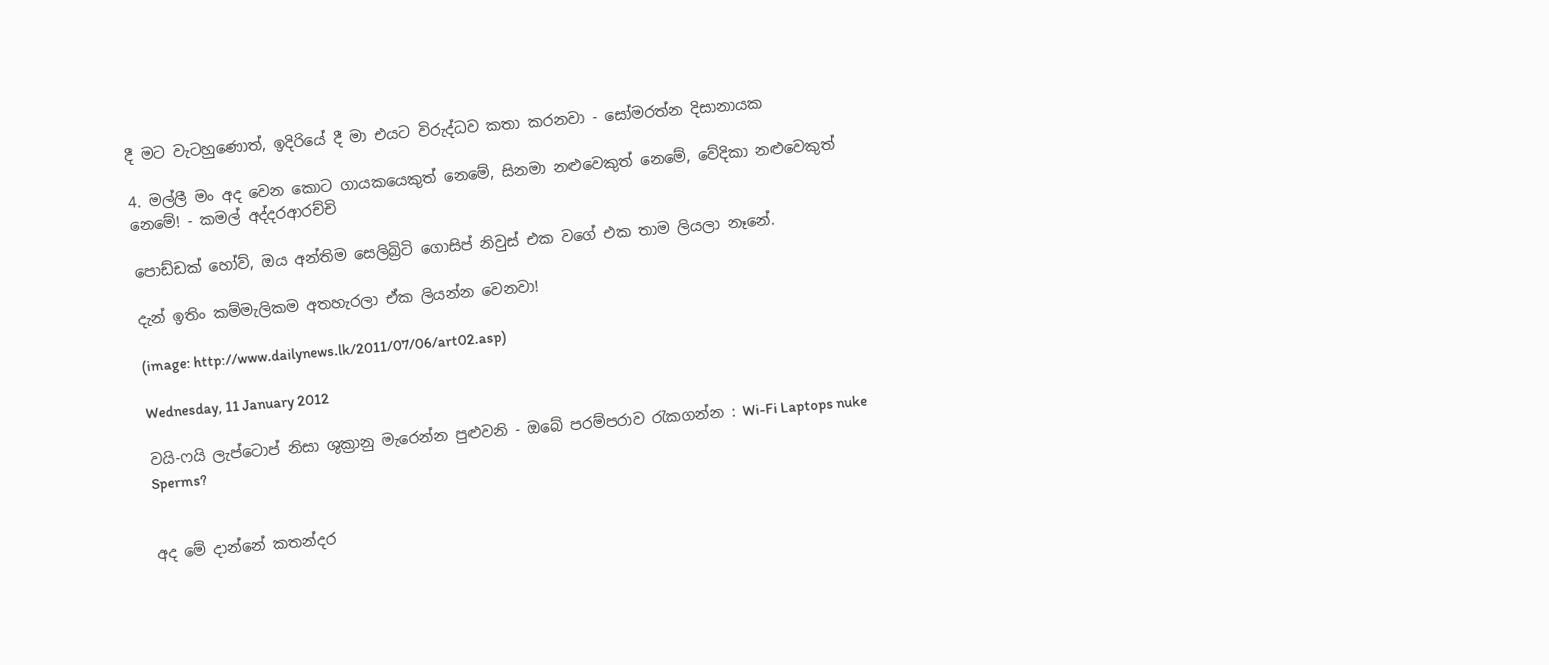දී මට වැටහුණොත්, ඉදිරියේ දී මා එයට විරුද්ධව කතා කරනවා - සෝමරත්න දිසානායක

4. මල්ලී මං අද වෙන කොට ගායකයෙකුත් නෙමේ, සිනමා නළුවෙකුත් නෙමේ, වේදිකා නළුවෙකුත් නෙමේ! - කමල් අද්දරආරච්චි

පොඩ්ඩක් හෝව්, ඔය අන්තිම සෙලිබ්‍රිටි ගොසිප් නිවුස් එක වගේ එක තාම ලියලා නෑනේ.

දැන් ඉතිං කම්මැලිකම අතහැරලා ඒක ලියන්න වෙනවා!

(image: http://www.dailynews.lk/2011/07/06/art02.asp)

Wednesday, 11 January 2012

වයි-ෆයි ලැප්ටොප් නිසා ශුක්‍රානු මැරෙන්න පුළුවනි - ඔබේ පරම්පරාව රැකගන්න : Wi-Fi Laptops nuke Sperms?


අද මේ දාන්නේ කතන්දර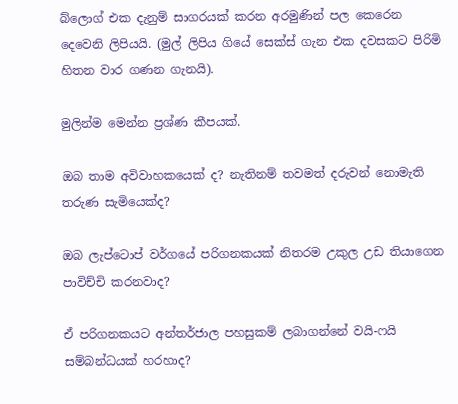බ්ලොග් එක දැනුම් සාගරයක් කරන අරමුණින් පල කෙරෙන දෙවෙනි ලිපියයි. (මුල් ලිපිය ගියේ සෙක්ස් ගැන එක දවසකට පිරිමි හිතන වාර ගණන ගැනයි).

මුලින්ම මෙන්න ප්‍රශ්ණ කීපයක්.

ඔබ තාම අවිවාහකයෙක් ද? නැතිනම් තවමත් දරුවන් නොමැති තරුණ සැමියෙක්ද?

ඔබ ලැප්ටොප් වර්ගයේ පරිගනකයක් නිතරම උකුල උඩ තියාගෙන පාවිච්චි කරනවාද?

ඒ පරිගනකයට අන්තර්ජාල පහසුකම් ලබාගන්නේ වයි-ෆයි සම්බන්ධයක් හරහාද?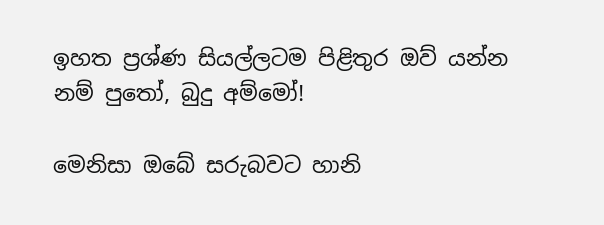ඉහත ප්‍රශ්ණ සියල්ලටම පිළිතුර ඔව් යන්න නම් පුතෝ, බුදු අම්මෝ!

මෙනිසා ඔබේ සරුබවට හානි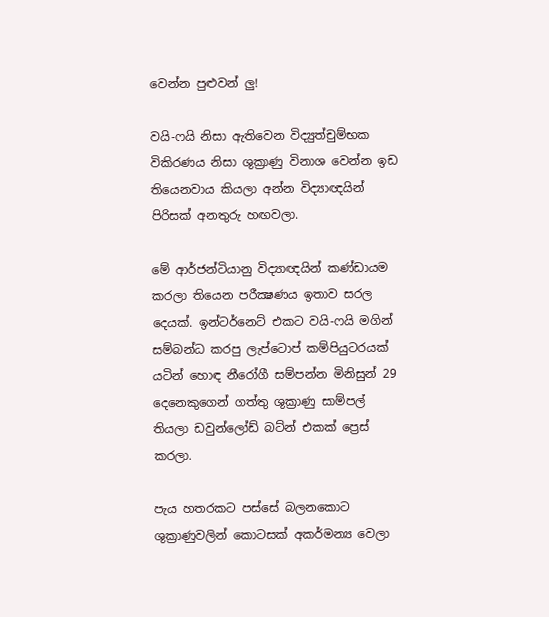වෙන්න පුළුවන් ලු!

වයි-ෆයි නිසා ඇතිවෙන විද්‍යුත්චුම්භක විකිරණය නිසා ශුක්‍රාණු විනාශ වෙන්න ඉඩ තියෙනවාය කියලා අන්න විද්‍යාඥයින් පිරිසක් අනතුරු හඟවලා.

මේ ආර්ජන්ටියානු විද්‍යාඥයින් කණ්ඩායම කරලා තියෙන පරීක්‍ෂණය ඉතාව සරල දෙයක්. ඉන්ටර්නෙට් එකට වයි-ෆයි මගින් සම්බන්ධ කරපු ලැප්ටොප් කම්පියුටරයක් යටින් හොඳ නීරෝගී සම්පන්න මිනිසුන් 29 දෙනෙකුගෙන් ගත්තු ශුක්‍රාණු සාම්පල් තියලා ඩවුන්ලෝඩ් බට්න් එකක් ප්‍රෙස් කරලා.

පැය හතරකට පස්සේ බලනකොට ශුක්‍රාණුවලින් කොටසක් අකර්මන්‍ය වෙලා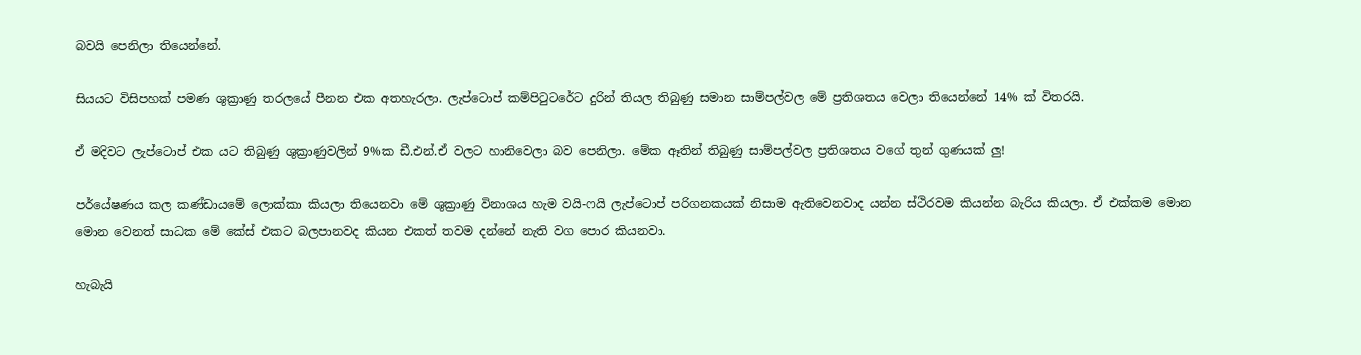බවයි පෙනිලා තියෙන්නේ.

සියයට විසිපහක් පමණ ශුක්‍රාණු තරලයේ පීනන එක අතහැරලා. ලැප්ටොප් කම්පිටුටරේට දුරින් තියල තිබුණු සමාන සාම්පල්වල මේ ප්‍රතිශතය වෙලා තියෙන්නේ 14% ක් විතරයි.

ඒ මදිවට ලැප්ටොප් එක යට තිබුණු ශුක්‍රාණුවලින් 9%ක ඩී.එන්.ඒ වලට හානිවෙලා බව පෙනිලා. මේක ඈතින් තිබුණු සාම්පල්වල ප්‍රතිශතය වගේ තුන් ගුණයක් ලු!

පර්යේෂණය කල කණ්ඩායමේ ලොක්කා කියලා තියෙනවා මේ ශුක්‍රාණු විනාශය හැම වයි-ෆයි ලැප්ටොප් පරිගනකයක් නිසාම ඇතිවෙනවාද යන්න ස්ථිරවම කියන්න බැරිය කියලා. ඒ එක්කම මොන මොන වෙනත් සාධක මේ කේස් එකට බලපානවද කියන එකත් තවම දන්නේ නැති වග පොර කියනවා.

හැබැයි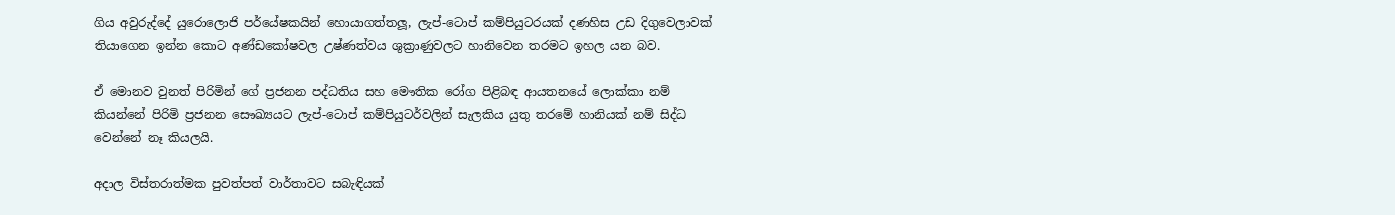ගිය අවුරුද්දේ යුරොලොජි පර්යේෂකයින් හොයාගත්තලූ, ලැප්-ටොප් කම්පියුටරයක් දණහිස උඩ දිගුවෙලාවක් තියාගෙන ඉන්න කොට අණ්ඩකෝෂවල උෂ්ණත්වය ශුක්‍රාණුවලට හානිවෙන තරමට ඉහල යන බව.

ඒ මොනව වුනත් පිරිමින් ගේ ප්‍රජනන පද්ධතිය සහ මෞතික රෝග පිළිබඳ ආයතනයේ ලොක්කා නම් කියන්නේ පිරිමි ප්‍රජනන සෞඛ්‍යයට ලැප්-ටොප් කම්පියුටර්වලින් සැලකිය යුතු තරමේ හානියක් නම් සිද්ධ වෙන්නේ නෑ කියලයි.

අදාල විස්තරාත්මක පුවත්පත් වාර්තාවට සබැඳියක්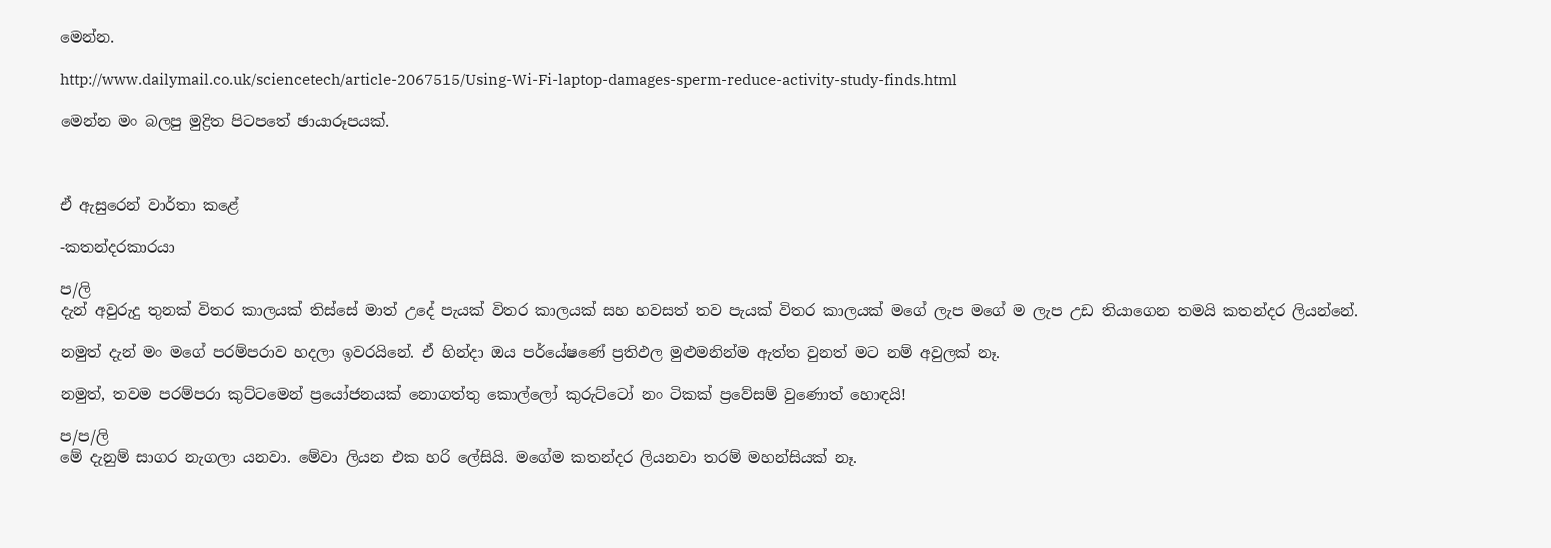මෙන්න.

http://www.dailymail.co.uk/sciencetech/article-2067515/Using-Wi-Fi-laptop-damages-sperm-reduce-activity-study-finds.html

මෙන්න මං බලපු මුද්‍රිත පිටපතේ ඡායාරූපයක්.



ඒ ඇසුරෙන් වාර්තා කළේ

-කතන්දරකාරයා

ප/ලි
දැන් අවුරුදු තුනක් විතර කාලයක් තිස්සේ මාත් උදේ පැයක් විතර කාලයක් සහ හවසත් තව පැයක් විතර කාලයක් මගේ ලැප මගේ ම ලැප උඩ තියාගෙන තමයි කතන්දර ලියන්නේ.

නමුත් දැන් මං මගේ පරම්පරාව හදලා ඉවරයිනේ. ඒ හින්දා ඔය පර්යේෂණේ ප්‍රතිඵල මුළුමනින්ම ඇත්ත වුනත් මට නම් අවුලක් නෑ.

නමුත්, තවම පරම්පරා කුට්ටමෙන් ප්‍රයෝජනයක් නොගත්තු කොල්ලෝ කුරුට්ටෝ නං ටිකක් ප්‍රවේසම් වුණොත් හොඳයි!

ප/ප/ලි
මේ දැනුම් සාගර නැගලා යනවා. මේවා ලියන එක හරි ලේසියි. මගේම කතන්දර ලියනවා තරම් මහන්සියක් නෑ.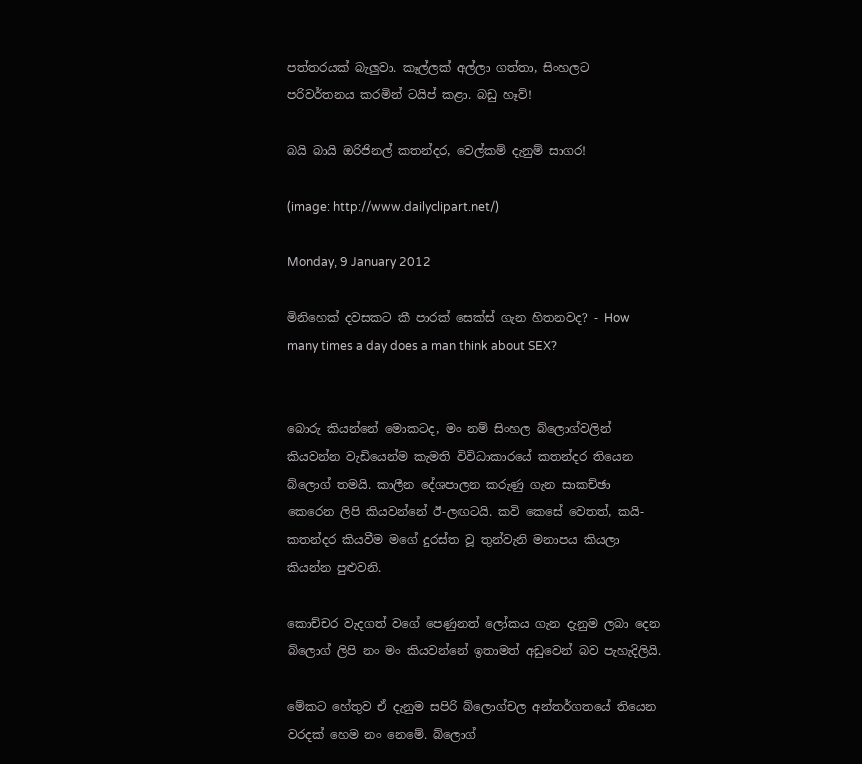පත්තරයක් බැලුවා. කෑල්ලක් අල්ලා ගත්තා, සිංහලට පරිවර්තනය කරමින් ටයිප් කළා. බඩු හෑව්!

බයි බායි ඔරිජිනල් කතන්දර, වෙල්කම් දැනුම් සාගර!

(image: http://www.dailyclipart.net/)

Monday, 9 January 2012

මිනිහෙක් දවසකට කී පාරක් සෙක්ස් ගැන හිතනවද? - How many times a day does a man think about SEX?


බොරු කියන්නේ මොකටද, මං නම් සිංහල බ්ලොග්වලින් කියවන්න වැඩියෙන්ම කැමති විවිධාකාරයේ කතන්දර තියෙන බ්ලොග් තමයි. කාලීන දේශපාලන කරුණු ගැන සාකච්ඡා කෙරෙන ලිපි කියවන්නේ ඊ-ලඟටයි. කවි කෙසේ වෙතත්, කයි-කතන්දර කියවීම මගේ දුරස්ත වූ තුන්වැනි මනාපය කියලා කියන්න පුළුවනි.

කොච්චර වැදගත් වගේ පෙණුනත් ලෝකය ගැන දැනුම ලබා දෙන බ්ලොග් ලිපි නං මං කියවන්නේ ඉතාමත් අඩුවෙන් බව පැහැදිලියි.

මේකට හේතුව ඒ දැනුම සපිරි බ්ලොග්චල අන්තර්ගතයේ තියෙන වරදක් හෙම නං නෙමේ. බ්ලොග්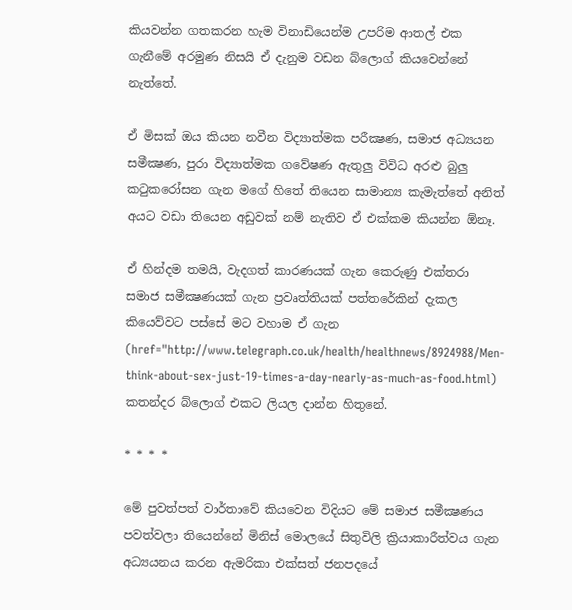කියවන්න ගතකරන හැම විනාඩියෙන්ම උපරිම ආතල් එක ගැනීමේ අරමුණ නිසයි ඒ දැනුම වඩන බ්ලොග් කියවෙන්නේ නැත්තේ.

ඒ මිසක් ඔය කියන නවීන විද්‍යාත්මක පරීක්‍ෂණ, සමාජ අධ්‍යයන සමීක්‍ෂණ, පුරා විද්‍යාත්මක ගවේෂණ ඇතුලු විවිධ අරළු බුලු කටුකරෝසන ගැන මගේ හිතේ තියෙන සාමාන්‍ය කැමැත්තේ අනිත් අයට වඩා තියෙන අඩුවක් නම් නැතිව ඒ එක්කම කියන්න ඕනෑ.

ඒ හින්දම තමයි, වැදගත් කාරණයක් ගැන කෙරුණු එක්තරා සමාජ සමීක්‍ෂණයක් ගැන ප්‍රවෘත්තියක් පත්තරේකින් දැකල කියෙව්වට පස්සේ මට වහාම ඒ ගැන (href="http://www.telegraph.co.uk/health/healthnews/8924988/Men-think-about-sex-just-19-times-a-day-nearly-as-much-as-food.html) කතන්දර බ්ලොග් එකට ලියල දාන්න හිතුනේ.

* * * *

මේ පුවත්පත් වාර්තාවේ කියවෙන විදියට මේ සමාජ සමීක්‍ෂණය පවත්වලා තියෙන්නේ මිනිස් මොලයේ සිතුවිලි ක්‍රියාකාරීත්වය ගැන අධ්‍යයනය කරන ඇමරිකා එක්සත් ජනපදයේ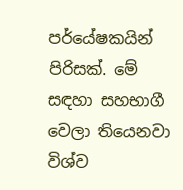පර්යේෂකයින් පිරිසක්. මේ සඳහා සහභාගී වෙලා තියෙනවා විශ්ව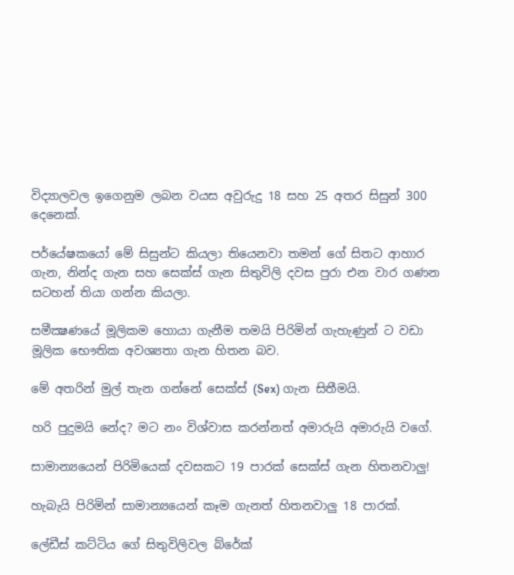විද්‍යාලවල ඉගෙනුම ලබන වයස අවුරුදු 18 සහ 25 අතර සිසුන් 300 දෙනෙක්.

පර්යේෂකයෝ මේ සිසුන්ට කියලා තියෙනවා තමන් ගේ සිතට ආහාර ගැන, නින්ද ගැන සහ සෙක්ස් ගැන සිතුවිලි දවස පුරා එන වාර ගණන සටහන් තියා ගන්න කියලා.

සමීක්‍ෂණයේ මූලිකම හොයා ගැනීම තමයි පිරිමින් ගැහැණුන් ට වඩා මූලික භෞතික අවශ්‍යතා ගැන හිතන බව.

මේ අතරින් මුල් තැන ගන්නේ සෙක්ස් (Sex) ගැන සිතීමයි.

හරි පුදුමයි නේද? මට නං විශ්වාස කරන්නත් අමාරුයි අමාරුයි වගේ.

සාමාන්‍යයෙන් පිරිමියෙක් දවසකට 19 පාරක් සෙක්ස් ගැන හිතනවාලු!

හැබැයි පිරිමින් සාමාන්‍යයෙන් කෑම ගැනත් හිතනවාලු 18 පාරක්.

ලේඩීස් කට්ටිය ගේ සිතුවිලිවල බ්රේක්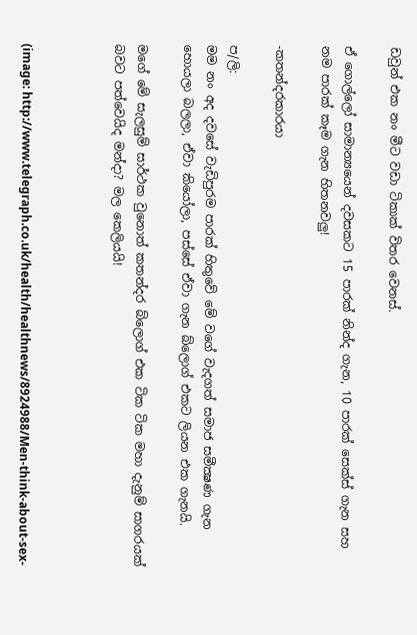ඩවුන් එක නං මීට වඩා ටිකාක් විතර වෙනස්.

ඒ ගොල්ලෝ සාමාන්‍යයෙන් දවසකට 15 පාරක් නින්ද ගැන, 10 පාරක් සෙක්ස් ගැන සහ නම පාරක් කෑම ගැන හිතනවලු!

-කතන්දරකාරයා

ප/ලි:
මම නං අද දවසේ වැඩිපුරම පාරක් හිතුවේ මේ වගේ වැදගත් සමාජ සමීක්‍ෂණ ගැන හොයලා බලලා, ඒවා කියෝලා, පස්සේ ඒවා ගැන බ්ලොග් එකට ලියන එක ගැනයි.

මගේ මේ සැලසුම් සාර්ථක වුනොත් කතන්දර බ්ලොග් එක ටික ටික මහා දැනුම් සාගරයක් බවට පත්වෙයිද මන්දා? මල කෙලියයි!



(image: http://www.telegraph.co.uk/health/healthnews/8924988/Men-think-about-sex-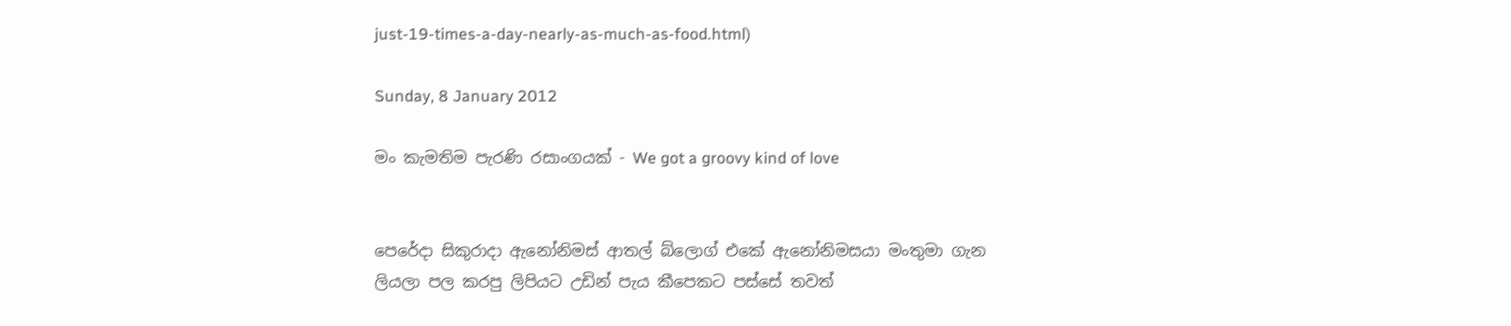just-19-times-a-day-nearly-as-much-as-food.html)

Sunday, 8 January 2012

මං කැමතිම පැරණි රසාංගයක් - We got a groovy kind of love


පෙරේදා සිකුරාදා ඇනෝනිමස් ආතල් බ්ලොග් එකේ ඇනෝනිමසයා මංතුමා ගැන ලියලා පල කරපු ලිපියට උඩින් පැය කීපෙකට පස්සේ තවත්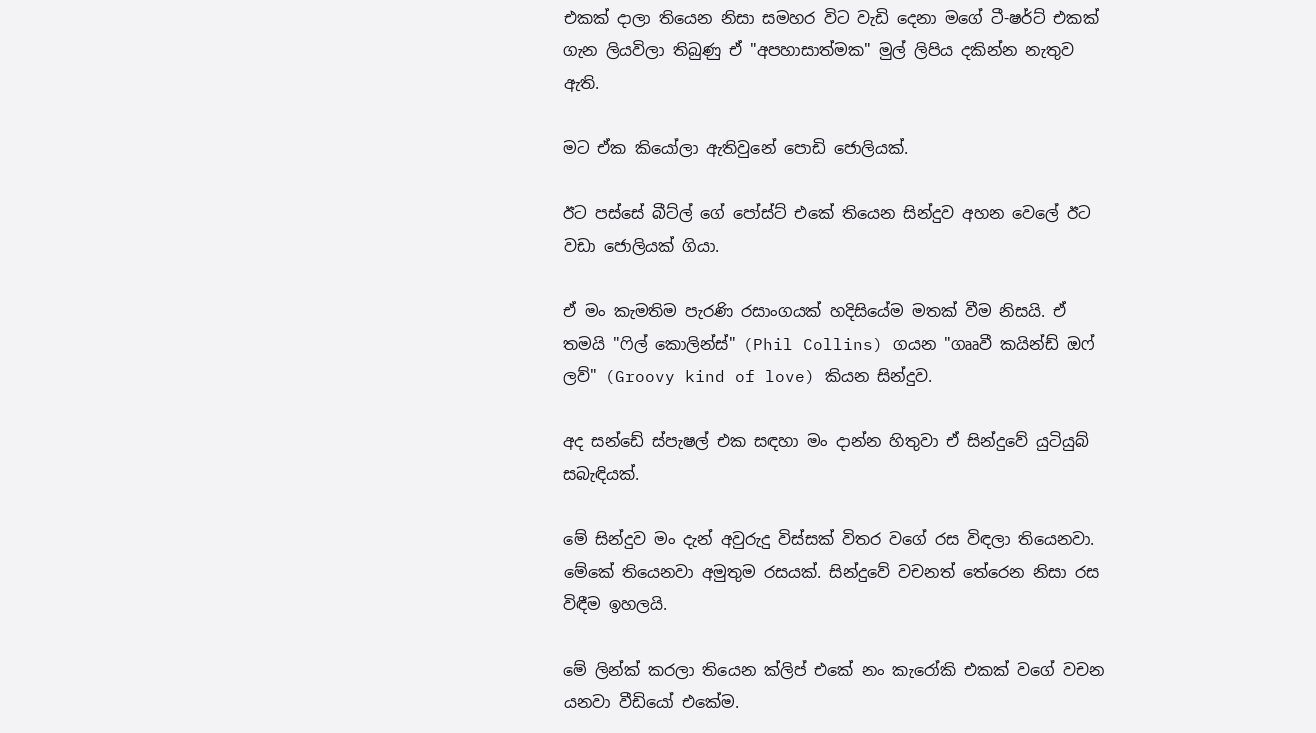එකක් දාලා තියෙන නිසා සමහර විට වැඩි දෙනා මගේ ටී-ෂර්ට් එකක් ගැන ලියවිලා තිබුණු ඒ "අපහාසාත්මක" මුල් ලිපිය දකින්න නැතුව ඇති.

මට ඒක කියෝලා ඇතිවුනේ පොඩි ජොලියක්.

ඊට පස්සේ බීට්ල් ගේ පෝස්ට් එකේ තියෙන සින්දුව අහන වෙලේ ඊට වඩා ජොලියක් ගියා.

ඒ මං කැමතිම පැරණි රසාංගයක් හදිසියේම මතක් වීම නිසයි. ඒ තමයි "ෆිල් කොලින්ස්" (Phil Collins) ගයන "ගෲවී කයින්ඩ් ඔෆ් ලව්" (Groovy kind of love) කියන සින්දුව.

අද සන්ඩේ ස්පැෂල් එක සඳහා මං දාන්න හිතුවා ඒ සින්දුවේ යුටියුබ් සබැඳියක්.

මේ සින්දුව මං දැන් අවුරුදු විස්සක් විතර වගේ රස විඳලා තියෙනවා. මේකේ තියෙනවා අමුතුම රසයක්. සින්දුවේ වචනත් තේරෙන නිසා රස විඳීම ඉහලයි.

මේ ලින්ක් කරලා තියෙන ක්ලිප් එකේ නං කැරෝකි එකක් වගේ වචන යනවා වීඩියෝ එකේම.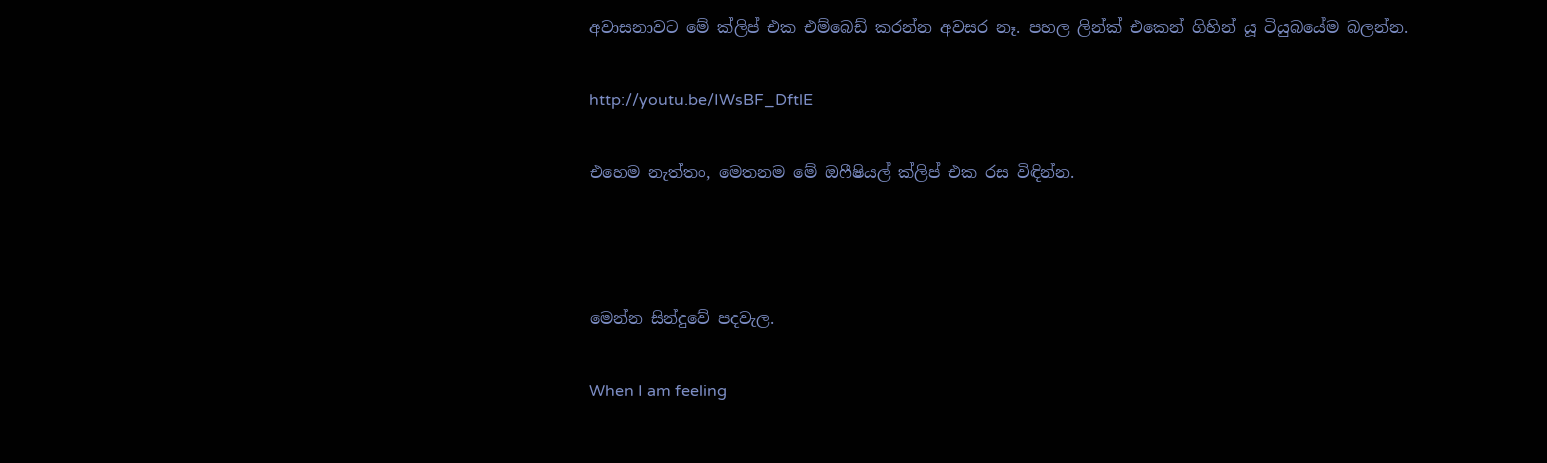අවාසනාවට මේ ක්ලිප් එක එම්බෙඩ් කරන්න අවසර නෑ. පහල ලින්ක් එකෙන් ගිහින් යූ ටියුබයේම බලන්න.

http://youtu.be/IWsBF_DftlE

එහෙම නැත්තං, මෙතනම මේ ඔෆීෂියල් ක්ලිප් එක රස විඳින්න.



මෙන්න සින්දුවේ පදවැල.

When I am feeling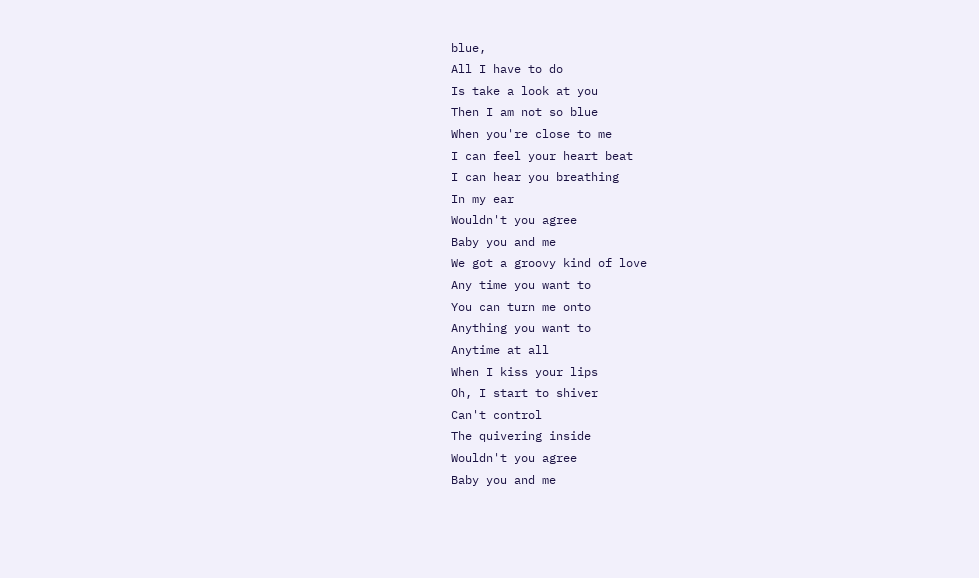blue,
All I have to do
Is take a look at you
Then I am not so blue
When you're close to me
I can feel your heart beat
I can hear you breathing
In my ear
Wouldn't you agree
Baby you and me
We got a groovy kind of love
Any time you want to
You can turn me onto
Anything you want to
Anytime at all
When I kiss your lips
Oh, I start to shiver
Can't control
The quivering inside
Wouldn't you agree
Baby you and me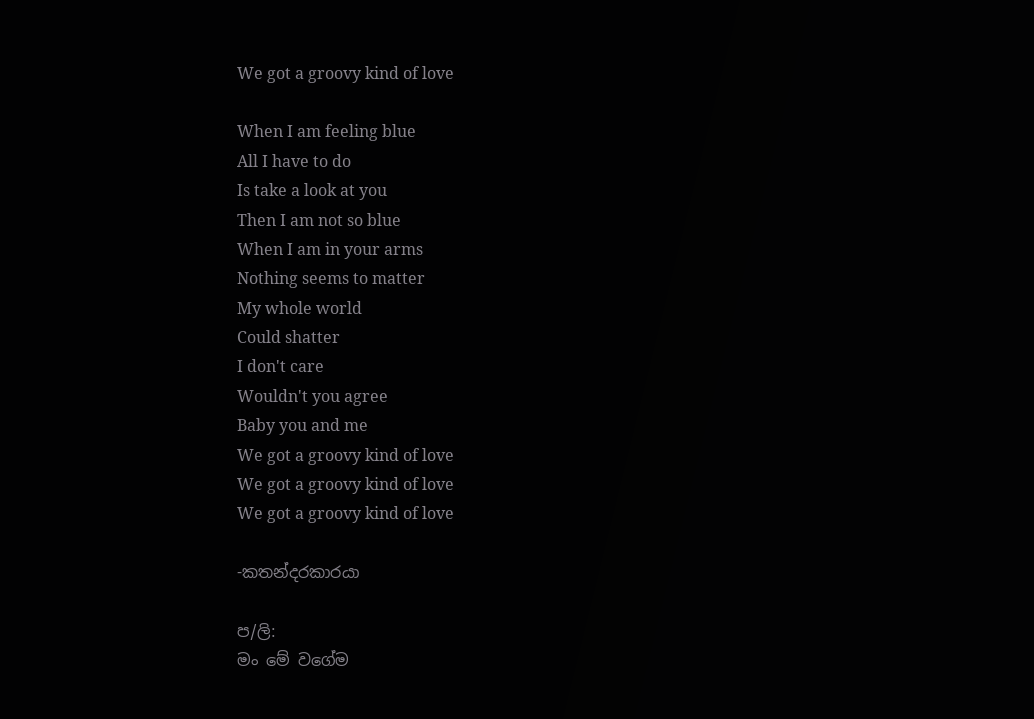We got a groovy kind of love

When I am feeling blue
All I have to do
Is take a look at you
Then I am not so blue
When I am in your arms
Nothing seems to matter
My whole world
Could shatter
I don't care
Wouldn't you agree
Baby you and me
We got a groovy kind of love
We got a groovy kind of love
We got a groovy kind of love

-කතන්දරකාරයා

ප/ලි:
මං මේ වගේම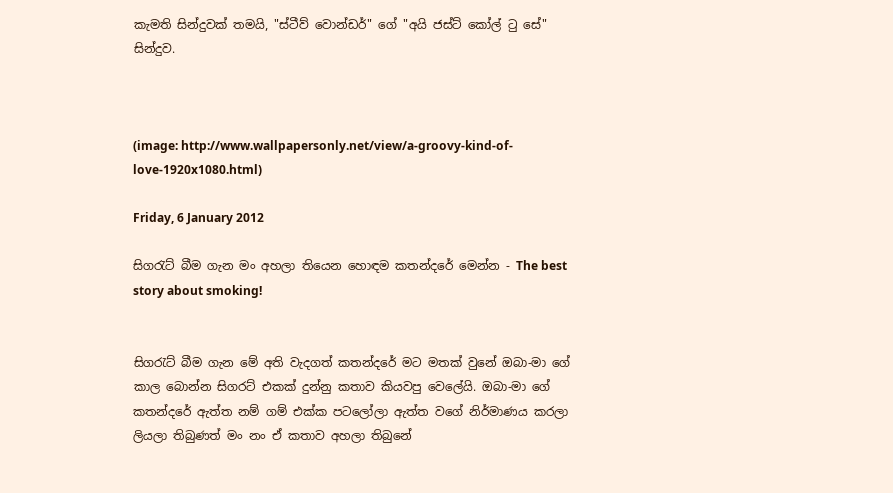කැමති සින්දුවක් තමයි, "ස්ටීව් වොන්ඩර්" ගේ "අයි ජස්ට් කෝල් ටු සේ" සින්දුව.



(image: http://www.wallpapersonly.net/view/a-groovy-kind-of-love-1920x1080.html)

Friday, 6 January 2012

සිගරැට් බීම ගැන මං අහලා තියෙන හොඳම කතන්දරේ මෙන්න - The best story about smoking!


සිගරැට් බීම ගැන මේ අති වැදගත් කතන්දරේ මට මතක් වුනේ ඔබා-මා ගේ කාල බොන්න සිගරට් එකක් දුන්නු කතාව කියවපු වෙලේයි. ඔබා-මා ගේ කතන්දරේ ඇත්ත නම් ගම් එක්ක පටලෝලා ඇත්ත වගේ නිර්මාණය කරලා ලියලා තිබුණත් මං නං ඒ කතාව අහලා තිබුනේ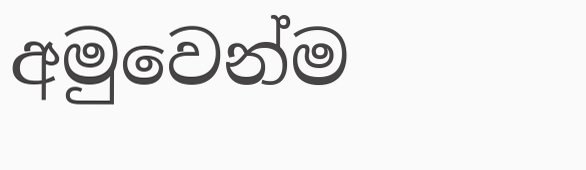අමුවෙන්ම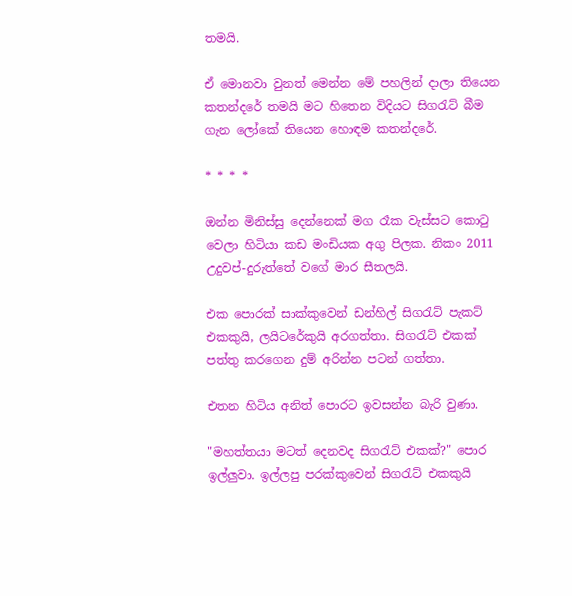තමයි.

ඒ මොනවා වුනත් මෙන්න මේ පහලින් දාලා තියෙන කතන්දරේ තමයි මට හිතෙන විදියට සිගරැට් බීම ගැන ලෝකේ තියෙන හොඳම කතන්දරේ.

* * * *

ඔන්න මිනිස්සු දෙන්නෙක් මග රෑක වැස්සට කොටු වෙලා හිටියා කඩ මංඩියක අගු පිලක. නිකං 2011 උදුවප්-දුරුත්තේ වගේ මාර සීතලයි.

එක පොරක් සාක්කුවෙන් ඩන්හිල් සිගරැට් පැකට් එකකුයි, ලයිටරේකුයි අරගත්තා. සිගරැට් එකක් පත්තු කරගෙන දුම් අරින්න පටන් ගත්තා.

එතන හිටිය අනිත් පොරට ඉවසන්න බැරි වුණා.

"මහත්තයා මටත් දෙනවද සිගරැට් එකක්?" පොර ඉල්ලුවා. ඉල්ලපු පරක්කුවෙන් සිගරැට් එකකුයි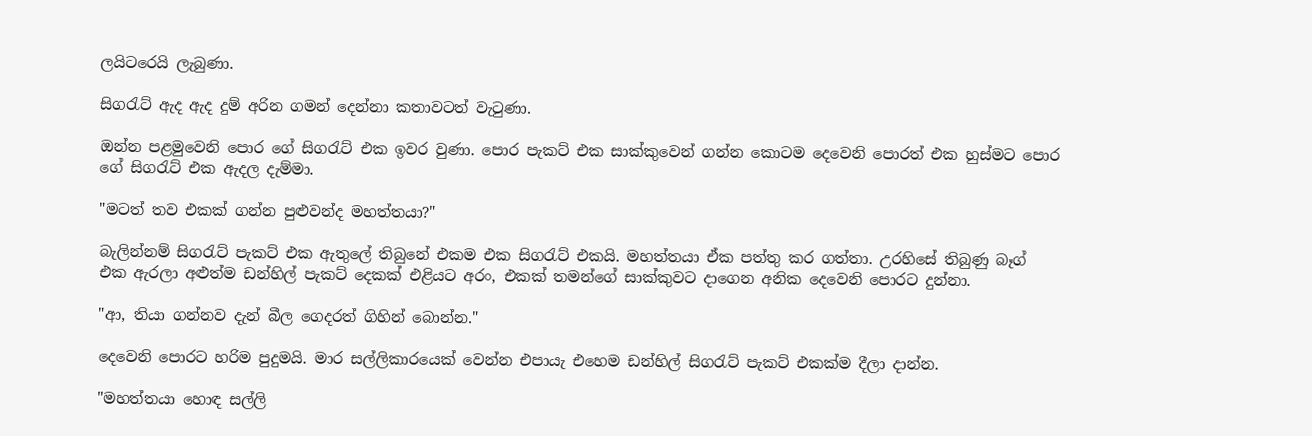ලයිටරෙයි ලැබුණා.

සිගරැට් ඇද ඇද දුම් අරින ගමන් දෙන්නා කතාවටත් වැටුණා.

ඔන්න පළමුවෙනි පොර ගේ සිගරැට් එක ඉවර වුණා. පොර පැකට් එක සාක්කුවෙන් ගන්න කොටම දෙවෙනි පොරත් එක හුස්මට පොර ගේ සිගරැට් එක ඇදල දැම්මා.

"මටත් තව එකක් ගන්න පුළුවන්ද මහත්තයා?"

බැලින්නම් සිගරැට් පැකට් එක ඇතුලේ තිබුනේ එකම එක සිගරැට් එකයි. මහත්තයා ඒක පත්තු කර ගත්තා. උරහිසේ තිබුණු බෑග් එක ඇරලා අළුත්ම ඩන්හිල් පැකට් දෙකක් එළියට අරං, එකක් තමන්ගේ සාක්කුවට දාගෙන අනික දෙවෙනි පොරට දුන්නා.

"ආ, තියා ගන්නව දැන් බීල ගෙදරත් ගිහින් බොන්න."

දෙවෙනි පොරට හරිම පුදුමයි. මාර සල්ලිකාරයෙක් වෙන්න එපායැ එහෙම ඩන්හිල් සිගරැට් පැකට් එකක්ම දීලා දාන්න.

"මහත්තයා හොඳ සල්ලි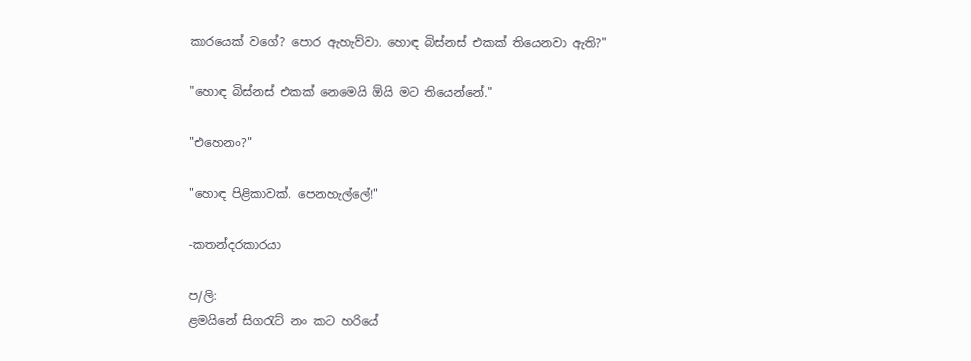කාරයෙක් වගේ? පොර ඇහැව්වා. හොඳ බිස්නස් එකක් තියෙනවා ඇති?"

"හොඳ බිස්නස් එකක් නෙමෙයි ඕයි මට තියෙන්නේ."

"එහෙනං?"

"හොඳ පිළිකාවක්. පෙනහැල්ලේ!"

-කතන්දරකාරයා

ප/ලි:
ළමයිනේ සිගරැට් නං කට හරියේ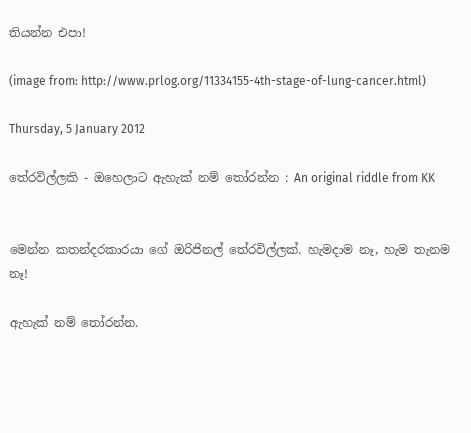තියන්න එපා!

(image from: http://www.prlog.org/11334155-4th-stage-of-lung-cancer.html)

Thursday, 5 January 2012

තේරවිල්ලකි - ඔහෙලාට ඇහැක් නම් තෝරන්න : An original riddle from KK


මෙන්න කතන්දරකාරයා ගේ ඔරිජිනල් තේරවිල්ලක්. හැමදාම නෑ, හැම තැනම නෑ!

ඇහැක් නම් තෝරන්න.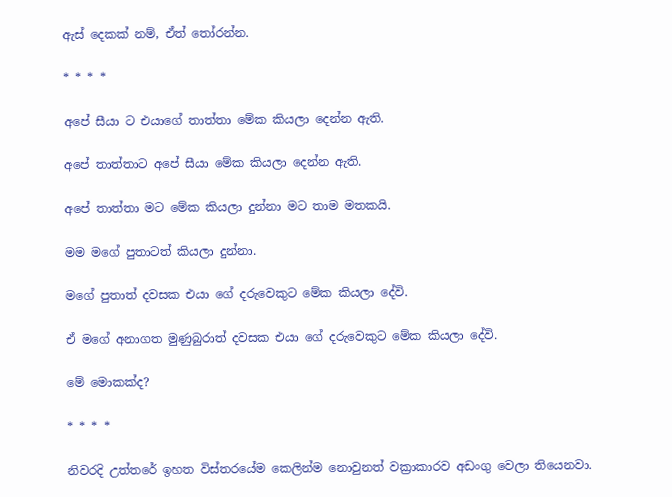ඇස් දෙකක් නම්, ඒත් තෝරන්න.

* * * *

අපේ සීයා ට එයාගේ තාත්තා මේක කියලා දෙන්න ඇති.

අපේ තාත්තාට අපේ සීයා මේක කියලා දෙන්න ඇති.

අපේ තාත්තා මට මේක කියලා දුන්නා මට තාම මතකයි.

මම මගේ පුතාටත් කියලා දුන්නා.

මගේ පුතාත් දවසක එයා ගේ දරුවෙකුට මේක කියලා දේවි.

ඒ මගේ අනාගත මුණුබුරාත් දවසක එයා ගේ දරුවෙකුට මේක කියලා දේවි.

මේ මොකක්ද?

* * * *

නිවරදි උත්තරේ ඉහත විස්තරයේම කෙලින්ම නොවුනත් වක්‍රාකාරව අඩංගු වෙලා තියෙනවා.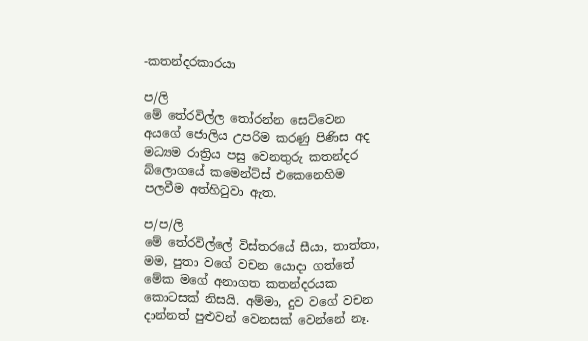-කතන්දරකාරයා

ප/ලි
මේ තේරවිල්ල තෝරන්න සෙට්වෙන අයගේ ජොලිය උපරිම කරණු පිණිස අද මධ්‍යම රාත්‍රිය පසු වෙනතුරු කතන්දර බ්ලොගයේ කමෙන්ට්ස් එකෙනෙහිම පලවීම අත්හිටුවා ඇත.

ප/ප/ලි
මේ තේරවිල්ලේ විස්තරයේ සීයා, තාත්තා, මම, පුතා වගේ වචන යොදා ගත්තේ මේක මගේ අනාගත කතන්දරයක කොටසක් නිසයි. අම්මා, දුව වගේ වචන දාන්නත් පුළුවන් වෙනසක් වෙන්නේ නෑ.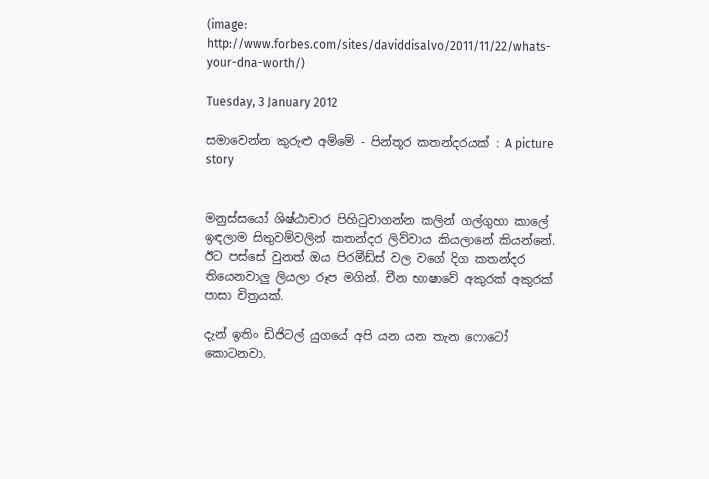(image: http://www.forbes.com/sites/daviddisalvo/2011/11/22/whats-your-dna-worth/)

Tuesday, 3 January 2012

සමාවෙන්න කුරුළු අම්මේ - පින්තූර කතන්දරයක් : A picture story


මනුස්සයෝ ශිෂ්ඨාචාර පිහිටුවාගන්න කලින් ගල්ගුහා කාලේ ඉඳලාම සිතුවම්වලින් කතන්දර ලිව්වාය කියලානේ කියන්නේ. ඊට පස්සේ වුනත් ඔය පිරමීඩ්ස් වල වගේ දිග කතන්දර තියෙනවාලු ලියලා රූප මගින්. චීන භාෂාවේ අකුරක් අකුරක් පාසා චිත්‍රයක්.

දැන් ඉතිං ඩිජිටල් යුගයේ අපි යන යන තැන ෆොටෝ කොටනවා.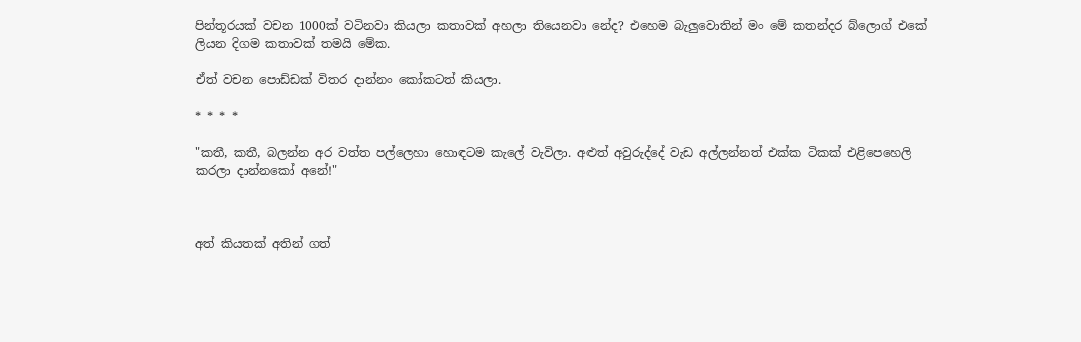පින්තූරයක් වචන 1000ක් වටිනවා කියලා කතාවක් අහලා තියෙනවා නේද? එහෙම බැලුවොතින් මං මේ කතන්දර බ්ලොග් එකේ ලියන දිගම කතාවක් තමයි මේක.

ඒත් වචන පොඩ්ඩක් විතර දාන්නං කෝකටත් කියලා.

* * * *

"කතී, කතී, බලන්න අර වත්ත පල්ලෙහා හොඳටම කැලේ වැවිලා. අළුත් අවුරුද්දේ වැඩ අල්ලන්නත් එක්ක ටිකක් එළිපෙහෙලි කරලා දාන්නකෝ අනේ!"



අත් කියතක් අතින් ගත්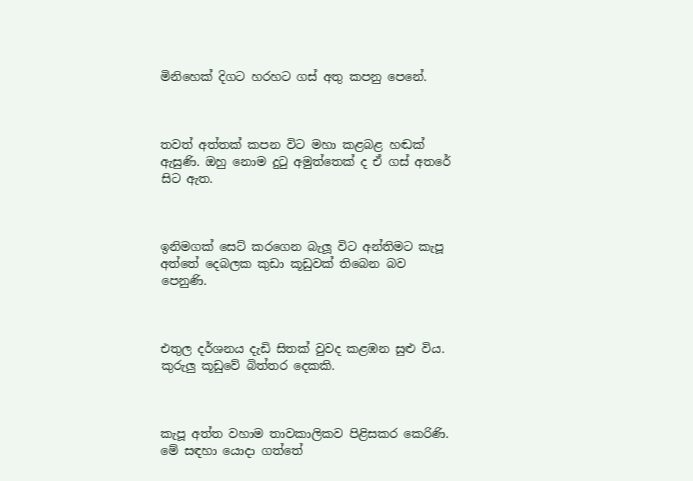මිනිහෙක් දිගට හරහට ගස් අතු කපනු පෙනේ.



තවත් අත්තක් කපන විට මහා කළබළ හඬක් ඇසුණි. ඔහු නොම දුටු අමුත්තෙක් ද ඒ ගස් අතරේ සිට ඇත.



ඉනිමගක් සෙට් කරගෙන බැලූ විට අන්තිමට කැපූ අත්තේ දෙබලක කුඩා කූඩුවක් තිබෙන බව පෙනුණි.



එතුල දර්ශනය දැඩි සිතක් වුවද කළඹන සුළු විය. කුරුලු කූඩුවේ බිත්තර දෙකකි.



කැපූ අත්ත වහාම තාවකාලිකව පිළිසකර කෙරිණි. මේ සඳහා යොදා ගත්තේ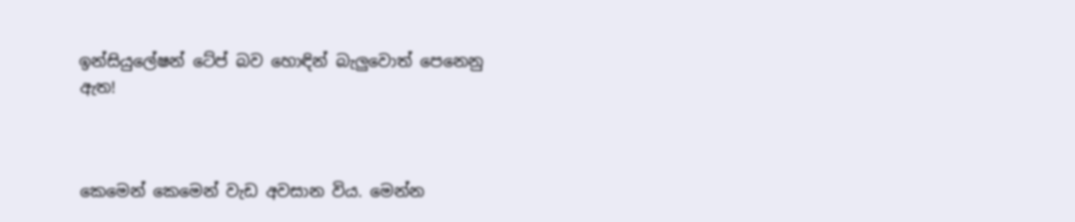ඉන්සියුලේෂන් ටේප් බව හොඳින් බැලුවොත් පෙනෙනු ඇත!



කෙමෙන් කෙමෙන් වැඩ අවසාන විය. මෙන්න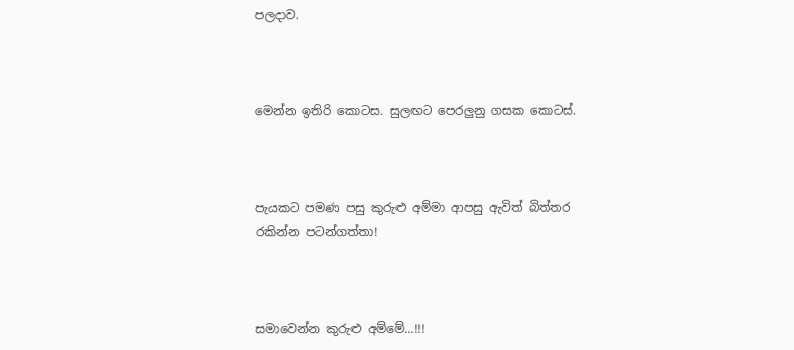පලදාව.



මෙන්න ඉතිරි කොටස. සුලඟට පෙරලුනු ගසක කොටස්.



පැයකට පමණ පසු කුරුළු අම්මා ආපසු ඇවිත් බිත්තර රකින්න පටන්ගත්තා!



සමාවෙන්න කුරුළු අම්මේ...!!!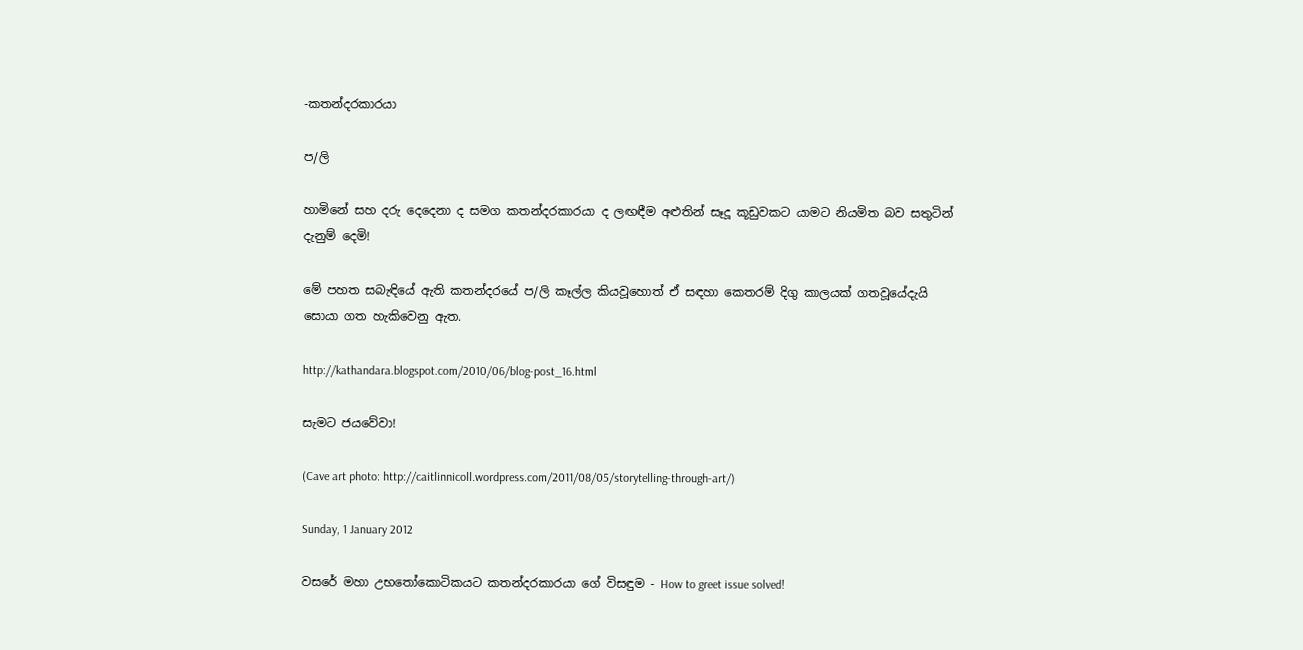-කතන්දරකාරයා

ප/ලි

හාමිනේ සහ දරු දෙදෙනා ද සමග කතන්දරකාරයා ද ලඟඳීම අළුතින් සෑදූ කූඩුවකට යාමට නියමිත බව සතුටින් දැනුම් දෙමි!

මේ පහත සබැඳියේ ඇති කතන්දරයේ ප/ලි කෑල්ල කියවූහොත් ඒ සඳහා කෙතරම් දිගු කාලයක් ගතවූයේදැයි සොයා ගත හැකිවෙනු ඇත.

http://kathandara.blogspot.com/2010/06/blog-post_16.html

සැමට ජයවේවා!

(Cave art photo: http://caitlinnicoll.wordpress.com/2011/08/05/storytelling-through-art/)

Sunday, 1 January 2012

වසරේ මහා උභතෝකොටිකයට කතන්දරකාරයා ගේ විසඳුම - How to greet issue solved!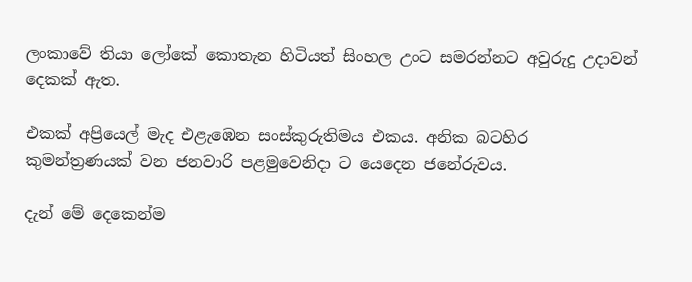ලංකාවේ තියා ලෝකේ කොතැන හිටියත් සිංහල උංට සමරන්නට අවුරුදු උදාවන් දෙකක් ඇත.

එකක් අප්‍රියෙල් මැද එළැඹෙන සංස්කුරුතිමය එකය. අනික බටහිර කුමන්ත්‍රණයක් වන ජනවාරි පළමුවෙනිදා ට යෙදෙන ජනේරුවය.

දැන් මේ දෙකෙන්ම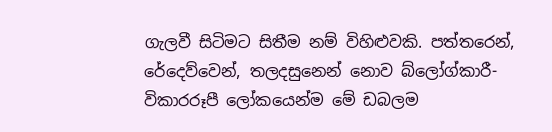ගැලවී සිටිමට සිතීම නම් විහිළුවකි. පත්තරෙන්, රේදෙව්වෙන්, තලදසුනෙන් නොව බ්ලෝග්කාරී-විකාරරූපී ලෝකයෙන්ම මේ ඩබලම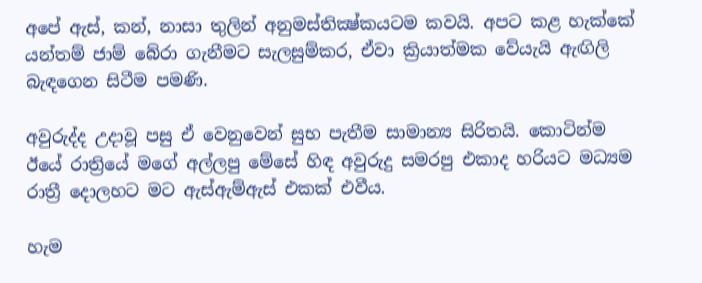අපේ ඇස්, කන්, නාසා තුලින් අනුමස්තික්‍ෂ්කයටම කවයි. අපට කළ හැක්කේ යන්තම් ජාම් බේරා ගැනීමට සැලසුම්කර, ඒවා ක්‍රියාත්මක වේයැයි ඇඟිලි බැඳගෙන සිටීම පමණි.

අවුරුද්ද උදාවූ පසු ඒ වෙනුවෙන් සුභ පැතීම සාමාන්‍ය සිරිතයි. කොටින්ම ඊයේ රාත්‍රියේ මගේ අල්ලපු මේසේ හිඳ අවුරුදු සමරපු එකාද හරියට මධ්‍යම රාත්‍රී දොලහට මට ඇස්ඇම්ඇස් එකක් එවීය.

හැම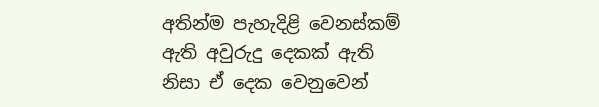අතින්ම පැහැදිළි වෙනස්කම් ඇති අවුරුදු දෙකක් ඇති නිසා ඒ දෙක වෙනුවෙන්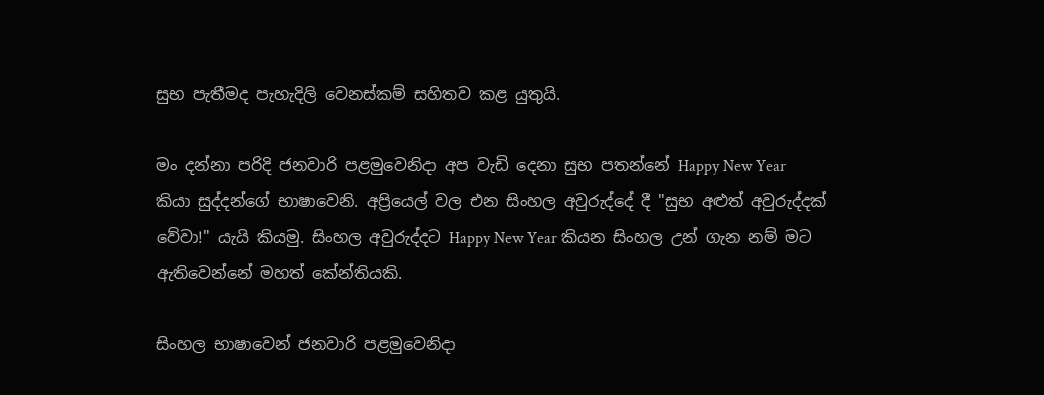සුභ පැතීමද පැහැදිලි වෙනස්කම් සහිතව කළ යුතුයි.

මං දන්නා පරිදි ජනවාරි පළමුවෙනිදා අප වැඩි දෙනා සුභ පතන්නේ Happy New Year කියා සුද්දන්ගේ භාෂාවෙනි. අප්‍රියෙල් වල එන සිංහල අවුරුද්දේ දී "සුභ අළුත් අවුරුද්දක් වේවා!" යැයි කියමු. සිංහල අවුරුද්දට Happy New Year කියන සිංහල උන් ගැන නම් මට ඇතිවෙන්නේ මහත් කේන්තියකි.

සිංහල භාෂාවෙන් ජනවාරි පළමුවෙනිදා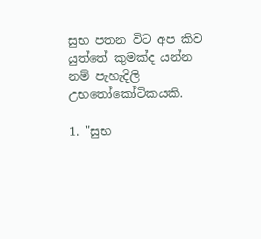සුභ පතන විට අප කිව යුත්තේ කුමක්ද යන්න නම් පැහැදිලි උභතෝකෝටිකයකි.

1. "සුභ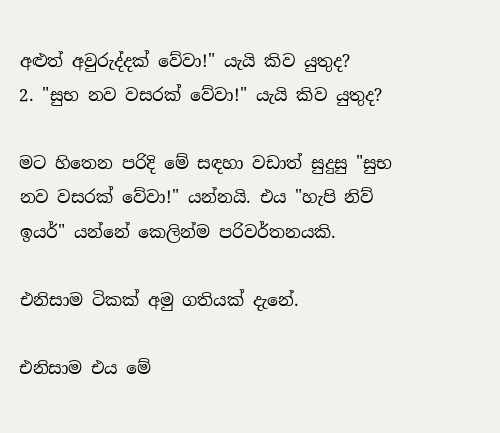අළුත් අවුරුද්දක් වේවා!" යැයි කිව යුතුද?
2. "සුභ නව වසරක් වේවා!" යැයි කිව යුතුද?

මට හිතෙන පරිදි මේ සඳහා වඩාත් සුදුසු "සුභ නව වසරක් වේවා!" යන්නයි. එය "හැපි නිව් ඉයර්" යන්නේ කෙලින්ම පරිවර්තනයකි.

එනිසාම ටිකක් අමු ගතියක් දැනේ.

එනිසාම එය මේ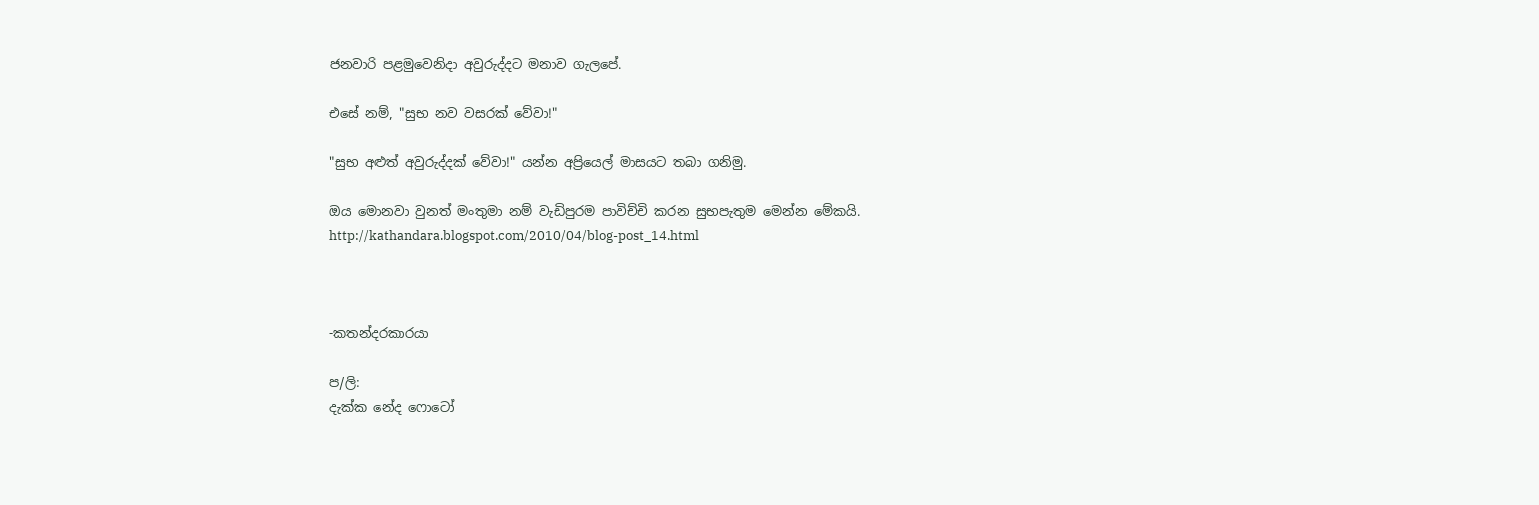ජනවාරි පළමුවෙනිදා අවුරුද්දට මනාව ගැලපේ.

එසේ නම්, "සුභ නව වසරක් වේවා!"

"සුභ අළුත් අවුරුද්දක් වේවා!" යන්න අප්‍රියෙල් මාසයට තබා ගනිමු.

ඔය මොනවා වුනත් මංතුමා නම් වැඩිපුරම පාවිච්චි කරන සුභපැතුම මෙන්න මේකයි.
http://kathandara.blogspot.com/2010/04/blog-post_14.html



-කතන්දරකාරයා

ප/ලි:
දැක්ක නේද ෆොටෝ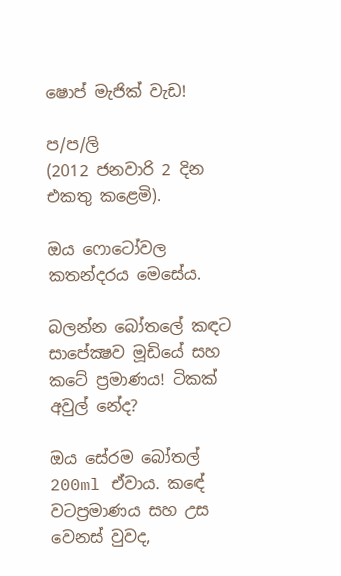ෂොප් මැජික් වැඩ!

ප/ප/ලි
(2012 ජනවාරි 2 දින එකතු කළෙමි).

ඔය ෆොටෝවල කතන්දරය මෙසේය.

බලන්න බෝතලේ කඳට සාපේක්‍ෂව මූඩියේ සහ කටේ ප්‍රමාණය! ටිකක් අවුල් නේද?

ඔය සේරම බෝතල් 200ml ඒවාය. කඳේ වටප්‍රමාණය සහ උස වෙනස් වුවද,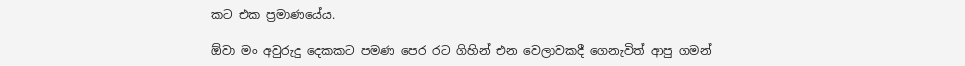කට එක ප්‍රමාණයේය.

ඕවා මං අවුරුදු දෙකකට පමණ පෙර රට ගිහින් එන වෙලාවකදී ගෙනැවිත් ආපු ගමන්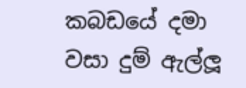කබඩයේ දමා වසා දුම් ඇල්ලූ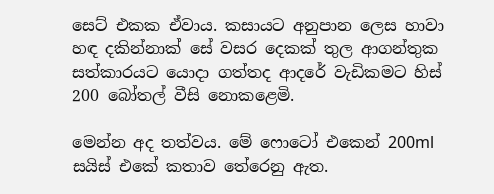සෙට් එකක ඒවාය. කසායට අනුපාන ලෙස හාවා හඳ දකින්නාක් සේ වසර දෙකක් තුල ආගන්තුක සත්කාරයට යොදා ගත්තද ආදරේ වැඩිකමට හිස් 200 බෝතල් වීසි නොකළෙමි.

මෙන්න අද තත්වය. මේ ෆොටෝ එකෙන් 200ml සයිස් එකේ කතාව තේරෙනු ඇත.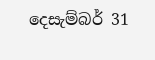දෙසැම්බර් 31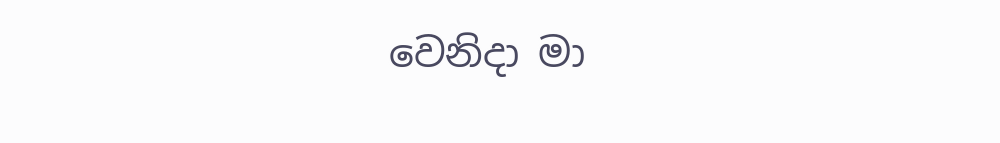වෙනිදා මා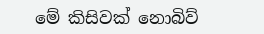මේ කිසිවක් නොබිව්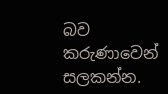බව කරුණාවෙන් සලකන්න.